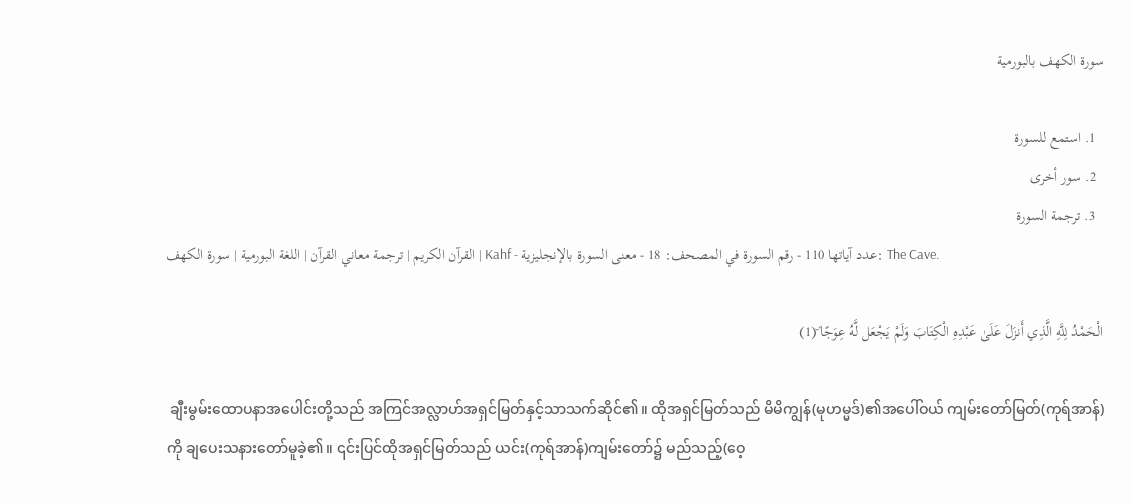سورة الكهف بالبورمية

  1. استمع للسورة
  2. سور أخرى
  3. ترجمة السورة
القرآن الكريم | ترجمة معاني القرآن | اللغة البورمية | سورة الكهف | Kahf - عدد آياتها 110 - رقم السورة في المصحف: 18 - معنى السورة بالإنجليزية: The Cave.

الْحَمْدُ لِلَّهِ الَّذِي أَنزَلَ عَلَىٰ عَبْدِهِ الْكِتَابَ وَلَمْ يَجْعَل لَّهُ عِوَجًا ۜ(1)

 ချီးမွမ်းထောပနာအပေါင်းတို့သည် အကြင်အလ္လာဟ်အရှင်မြတ်နှင့်သာသက်ဆိုင်၏။ ထိုအရှင်မြတ်သည် မိမိကျွန်(မုဟမ္မဒ်)၏အပေါ်ဝယ် ကျမ်းတော်မြတ်(ကုရ်အာန်)ကို ချပေးသနားတော်မူခဲ့၏။ ၎င်းပြင်ထိုအရှင်မြတ်သည် ယင်း(ကုရ်အာန်)ကျမ်းတော်၌ မည်သည့်(ဝေ့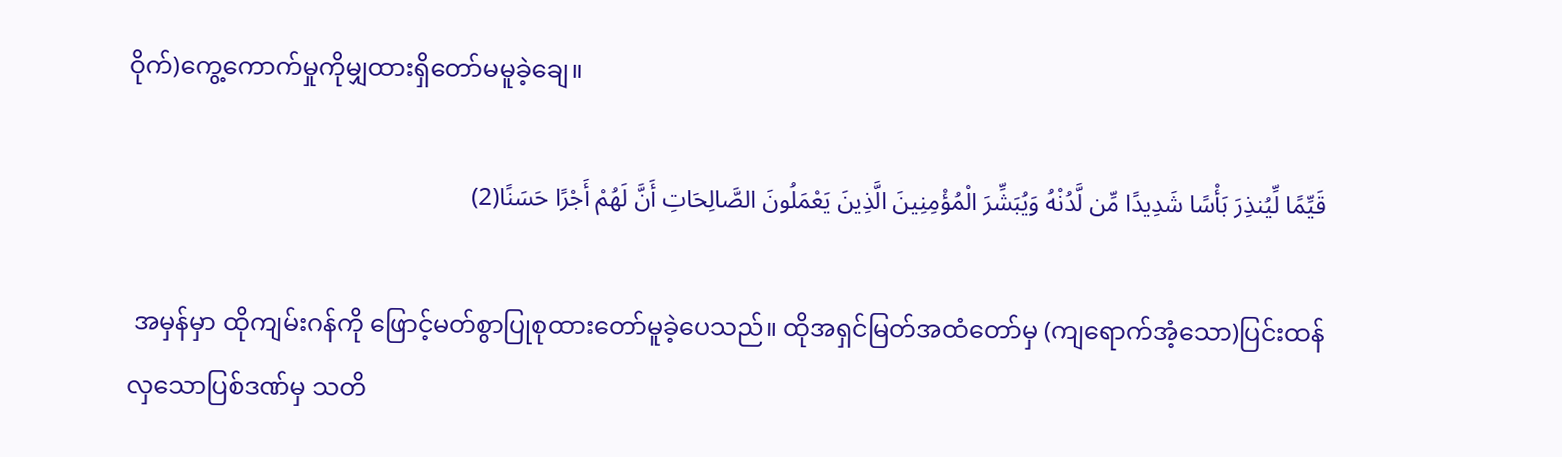ဝိုက်)ကွေ့ကောက်မှုကိုမျှထားရှိတော်မမူခဲ့ချေ။

قَيِّمًا لِّيُنذِرَ بَأْسًا شَدِيدًا مِّن لَّدُنْهُ وَيُبَشِّرَ الْمُؤْمِنِينَ الَّذِينَ يَعْمَلُونَ الصَّالِحَاتِ أَنَّ لَهُمْ أَجْرًا حَسَنًا(2)

 အမှန်မှာ ထိုကျမ်းဂန်ကို ဖြောင့်မတ်စွာပြုစုထားတော်မူခဲ့ပေသည်။ ထိုအရှင်မြတ်အထံတော်မှ (ကျရောက်အံ့သော)ပြင်းထန်လှသောပြစ်ဒဏ်မှ သတိ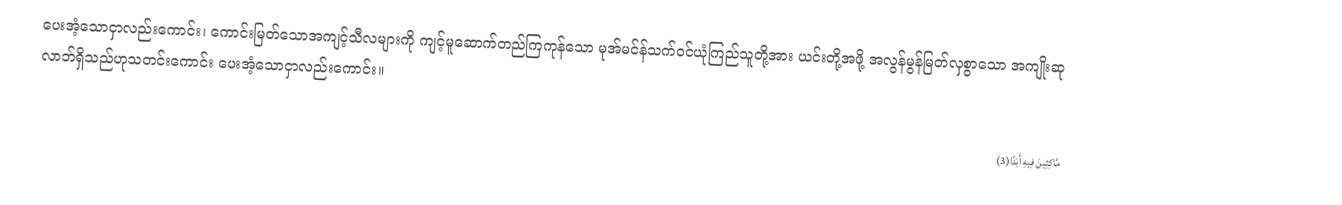ပေးအံ့သောငှာလည်းကောင်း၊ ကောင်းမြတ်သောအကျင့်သီလများကို ကျင့်မူဆောက်တည်ကြကုန်သော မုအ်မင်န်သက်ဝင်ယုံကြည်သူတို့အား ယင်းတို့အဖို့ အလွန်မွန်မြတ်လှစွာသော အကျိုးဆုလာဘ်ရှိသည်ဟုသတင်းကောင်း ပေးအံ့သောငှာလည်းကောင်း။

مَّاكِثِينَ فِيهِ أَبَدًا(3)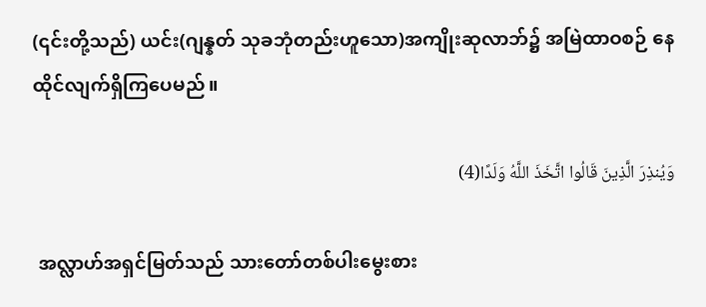(၎င်းတို့သည်) ယင်း(ဂျန္နတ် သုခဘုံတည်းဟူသော)အကျိုးဆုလာဘ်၌ အမြဲထာဝစဉ် နေထိုင်လျက်ရှိကြပေမည်။

وَيُنذِرَ الَّذِينَ قَالُوا اتَّخَذَ اللَّهُ وَلَدًا(4)

 အလ္လာဟ်အရှင်မြတ်သည် သားတော်တစ်ပါးမွေးစား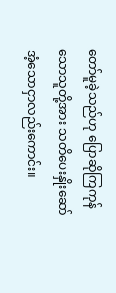တော်မူခဲ့သည်ဟု ပြောဆိုကြကုန်သောသူတို့အား သတိပေးနှိုးဆော်အံ့သောငှာလည်းကောင်း။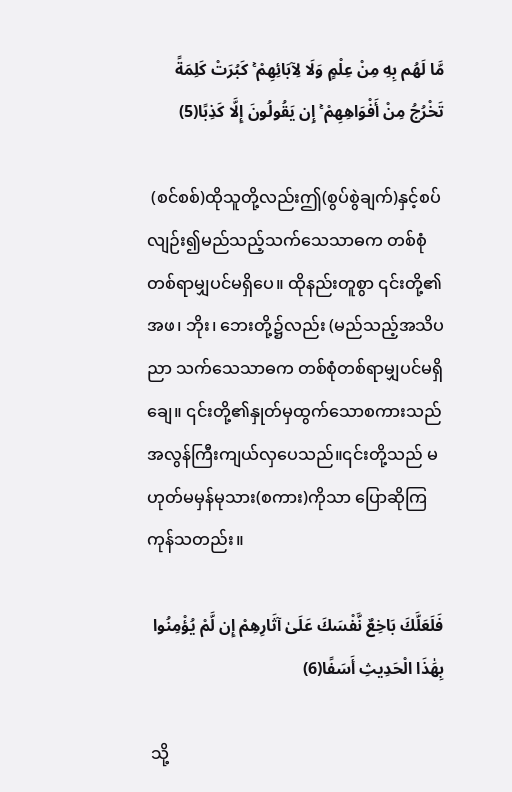مَّا لَهُم بِهِ مِنْ عِلْمٍ وَلَا لِآبَائِهِمْ ۚ كَبُرَتْ كَلِمَةً تَخْرُجُ مِنْ أَفْوَاهِهِمْ ۚ إِن يَقُولُونَ إِلَّا كَذِبًا(5)

 (စင်စစ်)ထိုသူတို့လည်းဤ(စွပ်စွဲချက်)နှင့်စပ်လျဉ်း၍မည်သည့်သက်သေသာဓက တစ်စုံတစ်ရာမျှပင်မရှိပေ။ ထိုနည်းတူစွာ ၎င်းတို့၏ အဖ၊ ဘိုး၊ ဘေးတို့၌လည်း (မည်သည့်အသိပညာ သက်သေသာဓက တစ်စုံတစ်ရာမျှပင်မရှိချေ။ ၎င်းတို့၏နှုတ်မှထွက်သောစကားသည်အလွန်ကြီးကျယ်လှပေသည်။၎င်းတို့သည် မဟုတ်မမှန်မုသား(စကား)ကိုသာ ပြောဆိုကြကုန်သတည်း။

فَلَعَلَّكَ بَاخِعٌ نَّفْسَكَ عَلَىٰ آثَارِهِمْ إِن لَّمْ يُؤْمِنُوا بِهَٰذَا الْحَدِيثِ أَسَفًا(6)

 သို့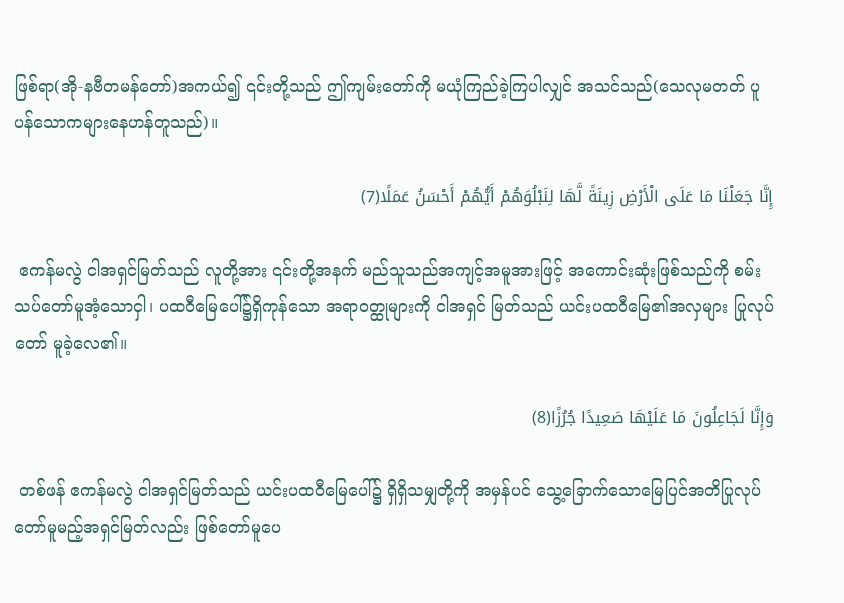ဖြစ်ရာ(အို-နဗီတမန်တော်)အကယ်၍ ၎င်းတို့သည် ဤကျမ်းတော်ကို မယုံကြည်ခဲ့ကြပါလျှင် အသင်သည်(သေလုမတတ် ပူပန်သောကများနေဟန်တူသည်)။

إِنَّا جَعَلْنَا مَا عَلَى الْأَرْضِ زِينَةً لَّهَا لِنَبْلُوَهُمْ أَيُّهُمْ أَحْسَنُ عَمَلًا(7)

 ဧကန်မလွဲ ငါအရှင်မြတ်သည် လူတို့အား ၎င်းတို့အနက် မည်သူသည်အကျင့်အမူအားဖြင့် အကောင်းဆုံးဖြစ်သည်ကို စမ်းသပ်တော်မူအံ့သောငှါ၊ ပထဝီမြေပေါ်၌ရှိကုန်သော အရာဝတ္ထုများကို ငါအရှင် မြတ်သည် ယင်းပထဝီမြေ၏အလှများ ပြုလုပ်တော် မူခဲ့လေ၏။

وَإِنَّا لَجَاعِلُونَ مَا عَلَيْهَا صَعِيدًا جُرُزًا(8)

 တစ်ဖန် ဧကန်မလွဲ ငါအရှင်မြတ်သည် ယင်းပထဝီမြေပေါ်၌ ရှိရှိသမျှတို့ကို အမှန်ပင် သွေ့ခြောက်သောမြေပြင်အတိပြုလုပ်တော်မူမည့်အရှင်မြတ်လည်း ဖြစ်တော်မူပေ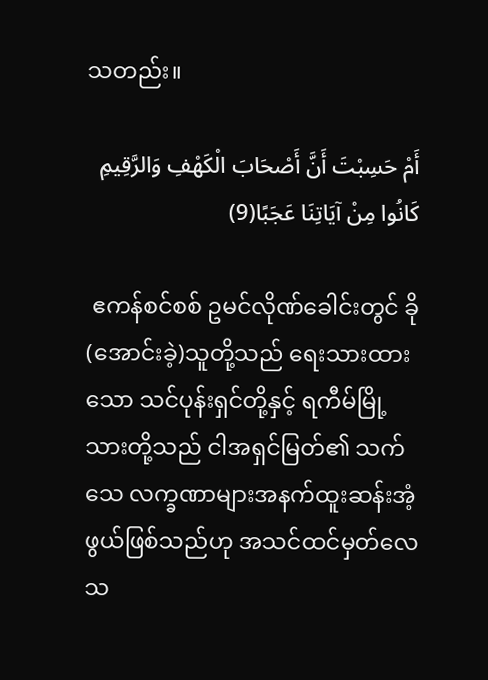သတည်း။

أَمْ حَسِبْتَ أَنَّ أَصْحَابَ الْكَهْفِ وَالرَّقِيمِ كَانُوا مِنْ آيَاتِنَا عَجَبًا(9)

 ဧကန်စင်စစ် ဥမင်လိုဏ်ခေါင်းတွင် ခို(အောင်းခဲ့)သူတို့သည် ရေးသားထားသော သင်ပုန်းရှင်တို့နှင့် ရကီမ်မြို့သားတို့သည် ငါအရှင်မြတ်၏ သက်သေ လက္ခဏာများအနက်ထူးဆန်းအံ့ဖွယ်ဖြစ်သည်ဟု အသင်ထင်မှတ်လေသ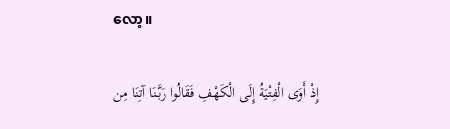လော့။

إِذْ أَوَى الْفِتْيَةُ إِلَى الْكَهْفِ فَقَالُوا رَبَّنَا آتِنَا مِن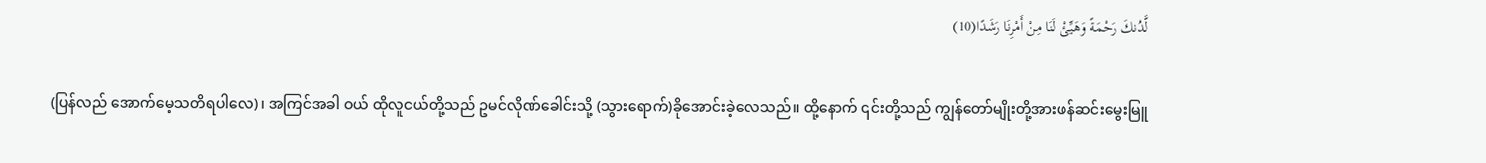لَّدُنكَ رَحْمَةً وَهَيِّئْ لَنَا مِنْ أَمْرِنَا رَشَدًا(10)

 (ပြန်လည် အောက်မေ့သတိရပါလေ)၊ အကြင်အခါ ဝယ် ထိုလူငယ်တို့သည် ဥမင်လိုဏ်ခေါင်းသို့ (သွားရောက်)ခိုအောင်းခဲ့လေသည်။ ထို့နောက် ၎င်းတို့သည် ကျွန်တော်မျိုးတို့အားဖန်ဆင်းမွေးမြူ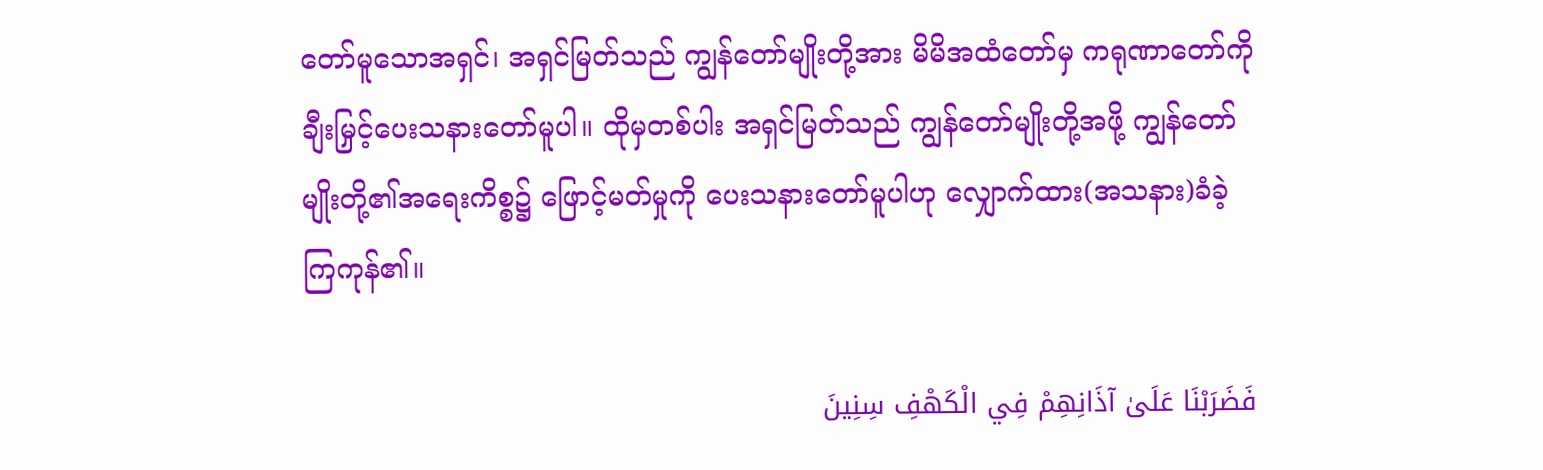တော်မူသောအရှင်၊ အရှင်မြတ်သည် ကျွန်တော်မျိုးတို့အား မိမိအထံတော်မှ ကရုဏာတော်ကို ချီးမြှင့်ပေးသနားတော်မူပါ။ ထိုမှတစ်ပါး အရှင်မြတ်သည် ကျွန်တော်မျိုးတို့အဖို့ ကျွန်တော်မျိုးတို့၏အရေးကိစ္စ၌ ဖြောင့်မတ်မှုကို ပေးသနားတော်မူပါဟု လျှောက်ထား(အသနား)ခံခဲ့ ကြကုန်၏။

فَضَرَبْنَا عَلَىٰ آذَانِهِمْ فِي الْكَهْفِ سِنِينَ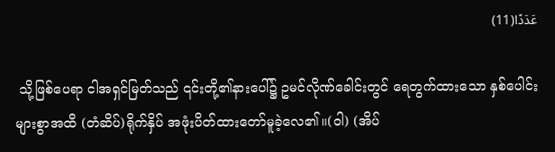عَدَدًا(11)

 သို့ဖြစ်ပေရာ ငါအရှင်မြတ်သည် ၎င်းတို့၏နားပေါ်၌ ဥမင်လိုဏ်ခေါင်းတွင် ရေတွက်ထားသော နှစ်ပေါင်းများစွာအထိ (တံဆိပ်)ရိုက်နှိပ် အဖုံးပိတ်ထားတော်မူခဲ့လေ၏။(ဝါ) (အိပ်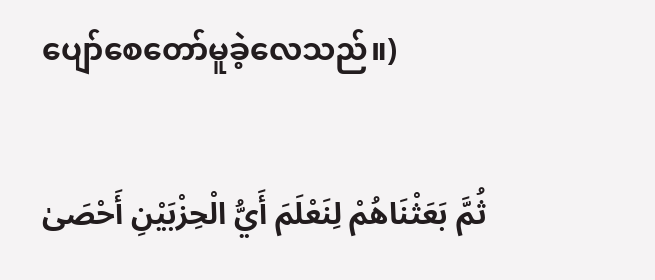ပျော်စေတော်မူခဲ့လေသည်။)

ثُمَّ بَعَثْنَاهُمْ لِنَعْلَمَ أَيُّ الْحِزْبَيْنِ أَحْصَىٰ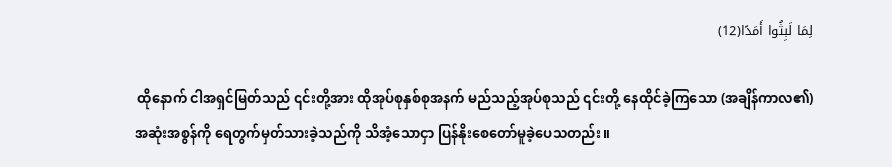لِمَا لَبِثُوا أَمَدًا(12)

 ထိုနောက် ငါအရှင်မြတ်သည် ၎င်းတို့အား ထိုအုပ်စုနှစ်စုအနက် မည်သည့်အုပ်စုသည် ၎င်းတို့ နေထိုင်ခဲ့ကြသော (အချိန်ကာလ၏)အဆုံးအစွန်ကို ရေတွက်မှတ်သားခဲ့သည်ကို သိအံ့သောငှာ ပြန်နိုးစေတော်မူခဲ့ပေသတည်း။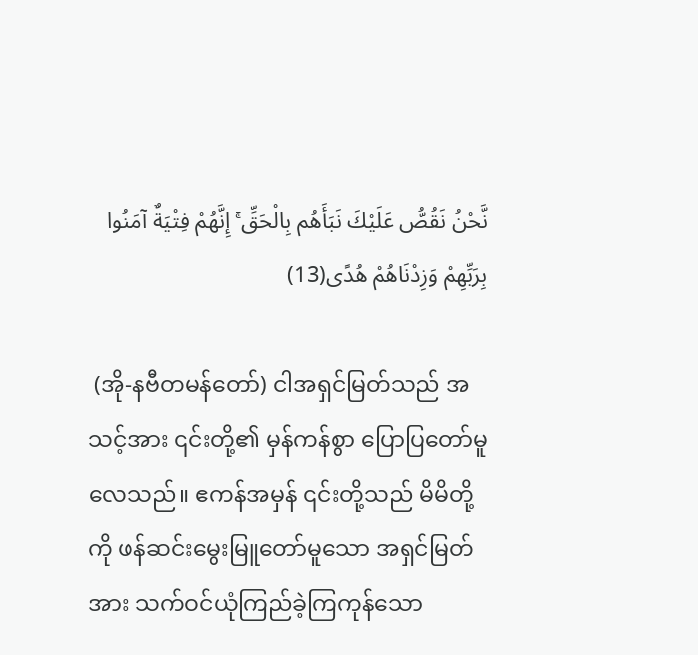نَّحْنُ نَقُصُّ عَلَيْكَ نَبَأَهُم بِالْحَقِّ ۚ إِنَّهُمْ فِتْيَةٌ آمَنُوا بِرَبِّهِمْ وَزِدْنَاهُمْ هُدًى(13)

 (အို-နဗီတမန်တော်) ငါအရှင်မြတ်သည် အသင့်အား ၎င်းတို့၏ မှန်ကန်စွာ ပြောပြတော်မူလေသည်။ ဧကန်အမှန် ၎င်းတို့သည် မိမိတို့ကို ဖန်ဆင်းမွေးမြူတော်မူသော အရှင်မြတ်အား သက်ဝင်ယုံကြည်ခဲ့ကြကုန်သော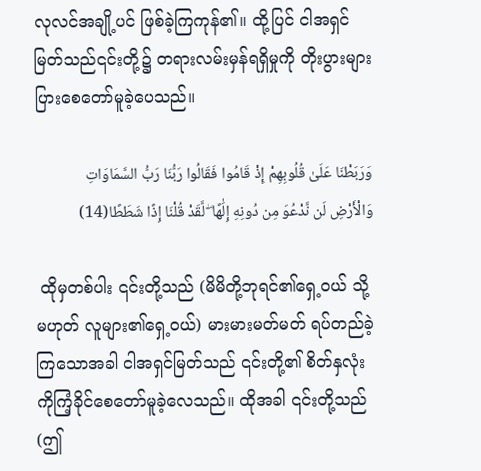လုလင်အချို့ပင် ဖြစ်ခဲ့ကြကုန်၏။ ထို့ပြင် ငါအရှင်မြတ်သည်၎င်းတို့၌ တရားလမ်းမှန်ရရှိမှုကို တိုးပွားများပြားစေတော်မူခဲ့ပေသည်။

وَرَبَطْنَا عَلَىٰ قُلُوبِهِمْ إِذْ قَامُوا فَقَالُوا رَبُّنَا رَبُّ السَّمَاوَاتِ وَالْأَرْضِ لَن نَّدْعُوَ مِن دُونِهِ إِلَٰهًا ۖ لَّقَدْ قُلْنَا إِذًا شَطَطًا(14)

 ထိုမှတစ်ပါး ၎င်းတို့သည် (မိမိတို့ဘုရင်၏ရှေ့ဝယ် သို့မဟုတ် လူများ၏ရှေ့ဝယ်) မားမားမတ်မတ် ရပ်တည်ခဲ့ကြသောအခါ ငါအရှင်မြတ်သည် ၎င်းတို့၏ စိတ်နှလုံးကိုကြံ့ခိုင်စေတော်မူခဲ့လေသည်။ ထိုအခါ ၎င်းတို့သည် (ဤ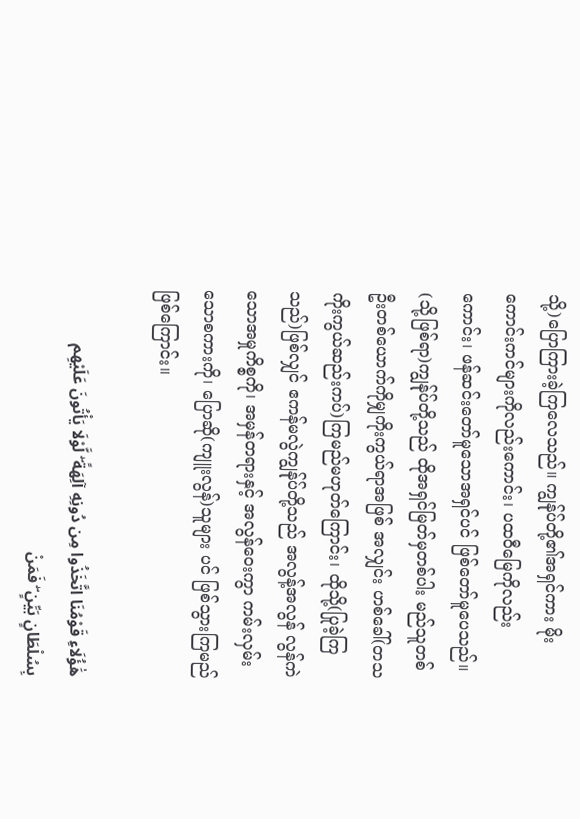သို့)ပြောကြားခဲ့ကြလေသည်။ ကျွန်ုပ်တို့၏အရှင်ကား မိုးကောင်းကင်များကိုလည်းကောင်း၊ ပထဝီမြေကိုလည်းကောင်း၊ ဖန်ဆင်းတော်မူသောအရှင်ပင် ဖြစ်တော်မူပေသည်။ (သို့ဖြစ်ရာ)ကျွန်ုပ်တို့သည် ထိုအရှင်မြတ်မှတစ်ပါး မည်သူတစ်ဦးတစ်ယောက်ကိုမျှကိုးကွယ်ရာအဖြစ် အလျှင်း ဟစ်ခေါ်(တသကိုးကွယ်ဆည်းကပ်)ကြမည်မဟုတ်ကြောင်း၊ ထိုသို့(ပြုခဲ့ကြသည်)ဖြစ်လျှင် ဧကန်မလွဲကျွန်ုပ်တို့သည် အလွန့်အလွန် လွန်ကဲသောအမှုကိစ္စကို၊ အမှန်တရားနှင့် အလွန်ဝေးကွာ ကမ်းလှမ်းသောစကားကို၊ ပြောဆို(ကျူးလွန်)သူများ ပင် ဖြစ်သွားကြမည်ဖြစ်ကြောင်း။

هَٰؤُلَاءِ قَوْمُنَا اتَّخَذُوا مِن دُونِهِ آلِهَةً ۖ لَّوْلَا يَأْتُونَ عَلَيْهِم بِسُلْطَانٍ بَيِّنٍ ۖ فَمَنْ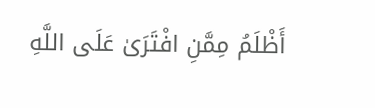أَظْلَمُ مِمَّنِ افْتَرَىٰ عَلَى اللَّهِ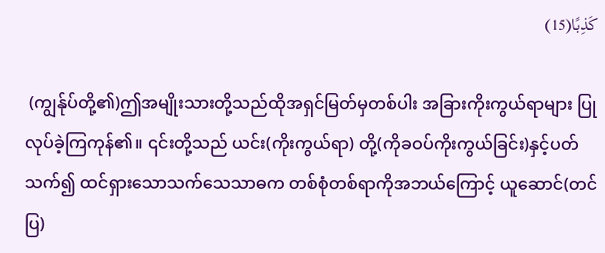كَذِبًا(15)

 (ကျွန်ုပ်တို့၏)ဤအမျိုးသားတို့သည်ထိုအရှင်မြတ်မှတစ်ပါး အခြားကိုးကွယ်ရာများ ပြုလုပ်ခဲ့ကြကုန်၏။ ၎င်းတို့သည် ယင်း(ကိုးကွယ်ရာ) တို့(ကိုခဝပ်ကိုးကွယ်ခြင်း)နှင့်ပတ်သက်၍ ထင်ရှားသောသက်သေသာဓက တစ်စုံတစ်ရာကိုအဘယ်ကြောင့် ယူဆောင်(တင်ပြ)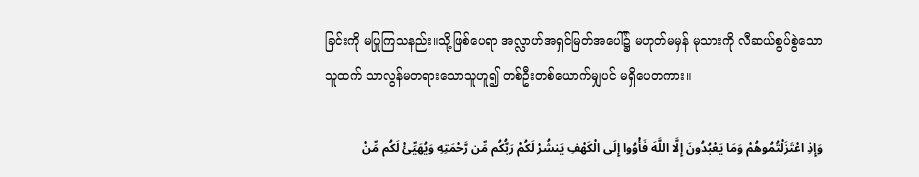ခြင်းကို မပြုကြသနည်း။သို့ဖြစ်ပေရာ အလ္လာဟ်အရှင်မြတ်အပေါ်၌ မဟုတ်မမှန် မုသားကို လီဆယ်စွပ်စွဲသောသူထက် သာလွန်မတရားသောသူဟူ၍ တစ်ဦးတစ်ယောက်မျှပင် မရှိပေတကား။

وَإِذِ اعْتَزَلْتُمُوهُمْ وَمَا يَعْبُدُونَ إِلَّا اللَّهَ فَأْوُوا إِلَى الْكَهْفِ يَنشُرْ لَكُمْ رَبُّكُم مِّن رَّحْمَتِهِ وَيُهَيِّئْ لَكُم مِّنْ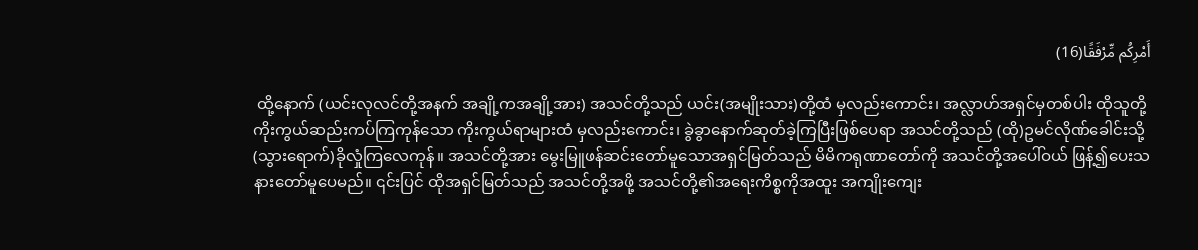أَمْرِكُم مِّرْفَقًا(16)

 ထို့နောက် (ယင်းလုလင်တို့အနက် အချို့ကအချို့အား) အသင်တို့သည် ယင်း(အမျိုးသား)တို့ထံ မှလည်းကောင်း၊ အလ္လာဟ်အရှင်မှတစ်ပါး ထိုသူတို့ ကိုးကွယ်ဆည်းကပ်ကြကုန်သော ကိုးကွယ်ရာများထံ မှလည်းကောင်း၊ ခွဲခွာနောက်ဆုတ်ခဲ့ကြပြီးဖြစ်ပေရာ အသင်တို့သည် (ထို)ဥမင်လိုဏ်ခေါင်းသို့(သွားရောက်)ခိုလှုံကြလေကုန်။ အသင်တို့အား မွေးမြူဖန်ဆင်းတော်မူသောအရှင်မြတ်သည် မိမိကရုဏာတော်ကို အသင်တို့အပေါ်ဝယ် ဖြန့်၍ပေးသနားတော်မူပေမည်။ ၎င်းပြင် ထိုအရှင်မြတ်သည် အသင်တို့အဖို့ အသင်တို့၏အရေးကိစ္စကိုအထူး အကျိုးကျေး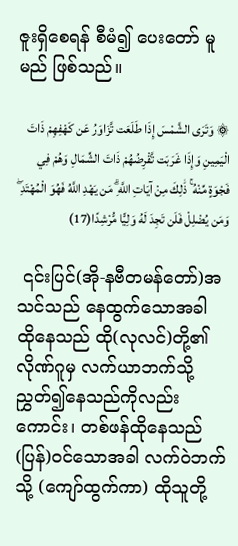ဇူးရှိစေရန် စီမံ၍ ပေးတော် မူမည် ဖြစ်သည်။

۞ وَتَرَى الشَّمْسَ إِذَا طَلَعَت تَّزَاوَرُ عَن كَهْفِهِمْ ذَاتَ الْيَمِينِ وَإِذَا غَرَبَت تَّقْرِضُهُمْ ذَاتَ الشِّمَالِ وَهُمْ فِي فَجْوَةٍ مِّنْهُ ۚ ذَٰلِكَ مِنْ آيَاتِ اللَّهِ ۗ مَن يَهْدِ اللَّهُ فَهُوَ الْمُهْتَدِ ۖ وَمَن يُضْلِلْ فَلَن تَجِدَ لَهُ وَلِيًّا مُّرْشِدًا(17)

 ၎င်းပြင်(အို-နဗီတမန်တော်)အသင်သည် နေထွက်သောအခါ ထိုနေသည် ထို(လုလင်)တို့၏လိုဏ်ဂူမှ လက်ယာဘက်သို့ ညွှတ်၍နေသည်ကိုလည်းကောင်း၊ တစ်ဖန်ထိုနေသည် (ပြန်)ဝင်သောအခါ လက်ဝဲဘက်သို့ (ကျော်ထွက်ကာ) ထိုသူတို့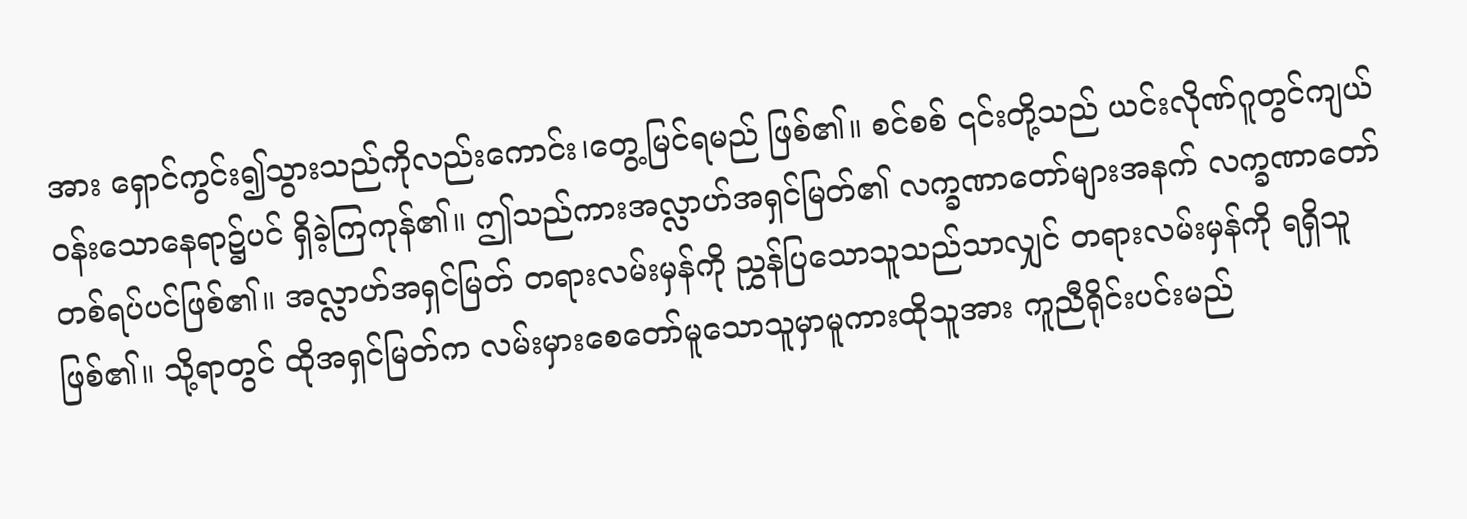အား ရှောင်ကွင်း၍သွားသည်ကိုလည်းကောင်း၊တွေ့မြင်ရမည် ဖြစ်၏။ စင်စစ် ၎င်းတို့သည် ယင်းလိုဏ်ဂူတွင်ကျယ်ဝန်းသောနေရာ၌ပင် ရှိခဲ့ကြကုန်၏။ ဤသည်ကားအလ္လာဟ်အရှင်မြတ်၏ လက္ခဏာတော်များအနက် လက္ခဏာတော်တစ်ရပ်ပင်ဖြစ်၏။ အလ္လာဟ်အရှင်မြတ် တရားလမ်းမှန်ကို ညွှန်ပြသောသူသည်သာလျှင် တရားလမ်းမှန်ကို ရရှိသူဖြစ်၏။ သို့ရာတွင် ထိုအရှင်မြတ်က လမ်းမှားစေတော်မူသောသူမှာမူကားထိုသူအား ကူညီရိုင်းပင်းမည်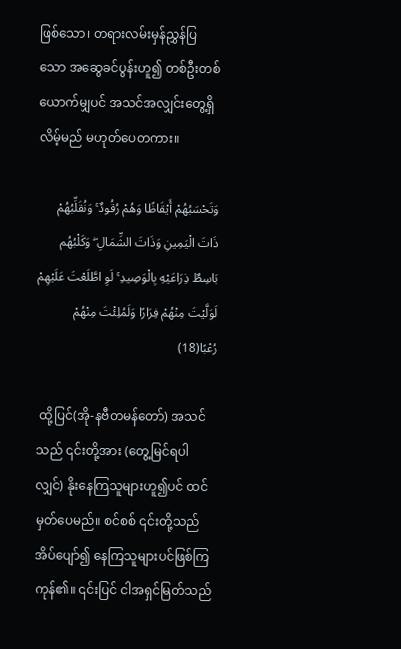ဖြစ်သော၊ တရားလမ်းမှန်ညွှန်ပြသော အဆွေခင်ပွန်းဟူ၍ တစ်ဦးတစ်ယောက်မျှပင် အသင်အလျှင်းတွေ့ရှိလိမ့်မည် မဟုတ်ပေတကား။

وَتَحْسَبُهُمْ أَيْقَاظًا وَهُمْ رُقُودٌ ۚ وَنُقَلِّبُهُمْ ذَاتَ الْيَمِينِ وَذَاتَ الشِّمَالِ ۖ وَكَلْبُهُم بَاسِطٌ ذِرَاعَيْهِ بِالْوَصِيدِ ۚ لَوِ اطَّلَعْتَ عَلَيْهِمْ لَوَلَّيْتَ مِنْهُمْ فِرَارًا وَلَمُلِئْتَ مِنْهُمْ رُعْبًا(18)

 ထို့ပြင်(အို-နဗီတမန်တော်) အသင်သည် ၎င်းတို့အား (တွေ့မြင်ရပါလျှင်) နိုးနေကြသူများဟူ၍ပင် ထင်မှတ်ပေမည်။ စင်စစ် ၎င်းတို့သည် အိပ်ပျော်၍ နေကြသူများပင်ဖြစ်ကြကုန်၏။ ၎င်းပြင် ငါအရှင်မြတ်သည်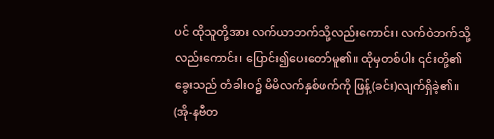ပင် ထိုသူတို့အား လက်ယာဘက်သို့လည်းကောင်း၊ လက်ဝဲဘက်သို့လည်းကောင်း၊ ပြောင်း၍ပေးတော်မူ၏။ ထိုမှတစ်ပါး ၎င်းတို့၏ခွေးသည် တံခါးဝ၌ မိမိလက်နှစ်ဖက်ကို ဖြန့်(ခင်း)လျက်ရှိခဲ့၏။ (အို-နဗီတ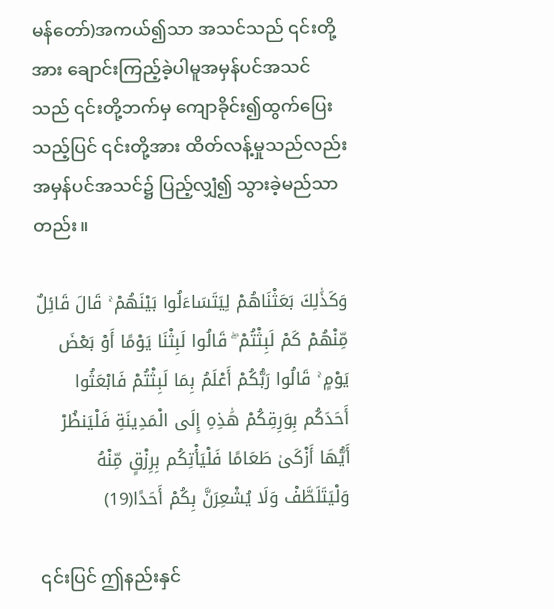မန်တော်)အကယ်၍သာ အသင်သည် ၎င်းတို့အား ချောင်းကြည့်ခဲ့ပါမူအမှန်ပင်အသင်သည် ၎င်းတို့ဘက်မှ ကျောခိုင်း၍ထွက်ပြေးသည့်ပြင် ၎င်းတို့အား ထိတ်လန့်မှုသည်လည်း အမှန်ပင်အသင်၌ ပြည့်လျှံ၍ သွားခဲ့မည်သာတည်း။

وَكَذَٰلِكَ بَعَثْنَاهُمْ لِيَتَسَاءَلُوا بَيْنَهُمْ ۚ قَالَ قَائِلٌ مِّنْهُمْ كَمْ لَبِثْتُمْ ۖ قَالُوا لَبِثْنَا يَوْمًا أَوْ بَعْضَ يَوْمٍ ۚ قَالُوا رَبُّكُمْ أَعْلَمُ بِمَا لَبِثْتُمْ فَابْعَثُوا أَحَدَكُم بِوَرِقِكُمْ هَٰذِهِ إِلَى الْمَدِينَةِ فَلْيَنظُرْ أَيُّهَا أَزْكَىٰ طَعَامًا فَلْيَأْتِكُم بِرِزْقٍ مِّنْهُ وَلْيَتَلَطَّفْ وَلَا يُشْعِرَنَّ بِكُمْ أَحَدًا(19)

 ၎င်းပြင် ဤနည်းနှင်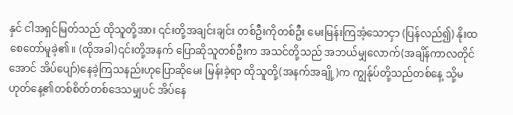နှင် ငါအရှင်မြတ်သည် ထိုသူတို့အား ၎င်းတို့အချင်းချင်း တစ်ဦးကိုတစ်ဦး မေးမြန်းကြအံ့သောငှာ (ပြန်လည်၍) နိုးထစေတော်မူခဲ့၏။ (ထိုအခါ)၎င်းတို့အနက် ပြောဆိုသူတစ်ဦးက အသင်တို့သည် အဘယ်မျှလောက်(အချိန်ကာလတိုင်အောင် အိပ်ပျော်)နေခဲ့ကြသနည်းဟုပြောဆိုမေး မြန်းခဲ့ရာ ထိုသူတို့(အနက်အချို့)က ကျွန်ုပ်တို့သည်တစ်နေ့ သို့မဟုတ်နေ့၏တစ်စိတ်တစ်ဒေသမျှပင် အိပ်နေ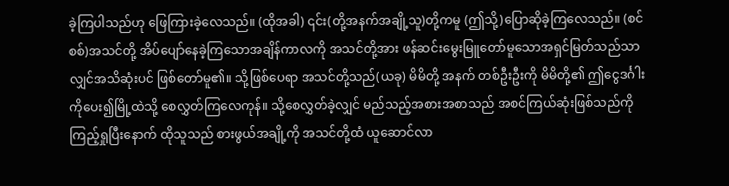ခဲ့ကြပါသည်ဟု ဖြေကြားခဲ့လေသည်။ (ထိုအခါ) ၎င်း(တို့အနက်အချို့သူ)တို့ကမူ (ဤသို့)ပြောဆိုခဲ့ကြလေသည်။ (စင်စစ်)အသင်တို့ အိပ်ပျော်နေခဲ့ကြသောအချိန်ကာလကို အသင်တို့အား ဖန်ဆင်းမွေးမြူတော်မူသောအရှင်မြတ်သည်သာလျှင်အသိဆုံးပင် ဖြစ်တော်မူ၏။ သို့ဖြစ်ပေရာ အသင်တို့သည်(ယခု) မိမိတို့ အနက် တစ်ဦးဦးကို မိမိတို့၏ ဤငွေဒင်္ဂါးကိုပေး၍မြို့ထဲသို့ စေလွှတ်ကြလေကုန်။ သို့စေလွှတ်ခဲ့လျှင် မည်သည့်အစားအစာသည် အစင်ကြယ်ဆုံးဖြစ်သည်ကို ကြည့်ရှုပြီးနောက် ထိုသူသည် စားဖွယ်အချို့ကို အသင်တို့ထံ ယူဆောင်လာ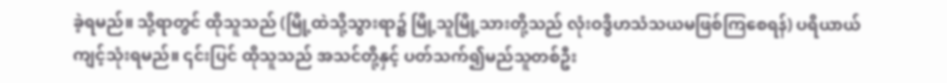ခဲ့ရမည်။ သို့ရာတွင် ထိုသူသည် (မြို့ထဲသို့သွားရာ၌ မြို့သူမြို့သားတို့သည် လုံးဝဒွိဟသံသယမဖြစ်ကြစေရန်) ပရိယာယ်ကျင့်သုံးရမည်။ ၎င်းပြင် ထိုသူသည် အသင်တို့နှင့် ပတ်သက်၍မည်သူတစ်ဦး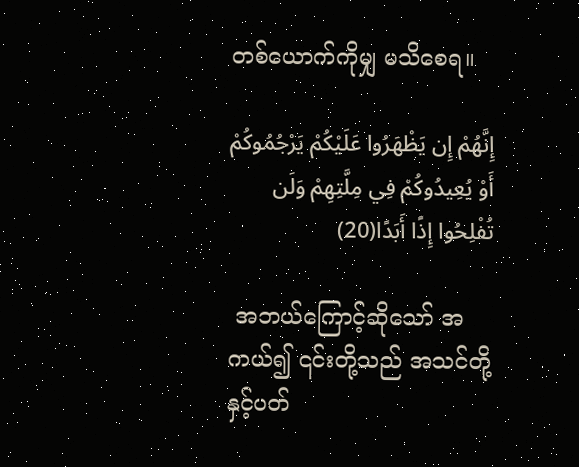တစ်ယောက်ကိုမျှ မသိစေရ။

إِنَّهُمْ إِن يَظْهَرُوا عَلَيْكُمْ يَرْجُمُوكُمْ أَوْ يُعِيدُوكُمْ فِي مِلَّتِهِمْ وَلَن تُفْلِحُوا إِذًا أَبَدًا(20)

 အဘယ်ကြောင့်ဆိုသော် အကယ်၍ ၎င်းတို့သည် အသင်တို့နှင့်ပတ်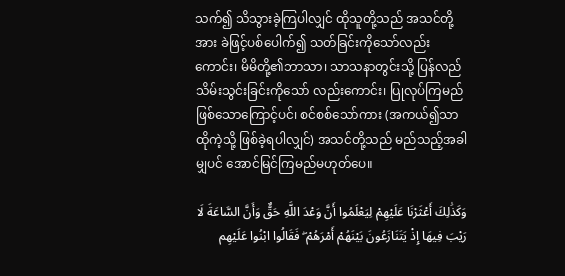သက်၍ သိသွားခဲ့ကြပါလျှင် ထိုသူတို့သည် အသင်တို့အား ခဲဖြင့်ပစ်ပေါက်၍ သတ်ခြင်းကိုသော်လည်းကောင်း၊ မိမိတို့၏ဘာသာ၊ သာသနာတွင်းသို့ ပြန်လည်သိမ်းသွင်းခြင်းကိုသော် လည်းကောင်း၊ ပြုလုပ်ကြမည်ဖြစ်သောကြောင့်ပင်၊ စင်စစ်သော်ကား (အကယ်၍သာ ထိုကဲ့သို့ ဖြစ်ခဲ့ရပါလျှင်) အသင်တို့သည် မည်သည့်အခါမျှပင် အောင်မြင်ကြမည်မဟုတ်ပေ။

وَكَذَٰلِكَ أَعْثَرْنَا عَلَيْهِمْ لِيَعْلَمُوا أَنَّ وَعْدَ اللَّهِ حَقٌّ وَأَنَّ السَّاعَةَ لَا رَيْبَ فِيهَا إِذْ يَتَنَازَعُونَ بَيْنَهُمْ أَمْرَهُمْ ۖ فَقَالُوا ابْنُوا عَلَيْهِم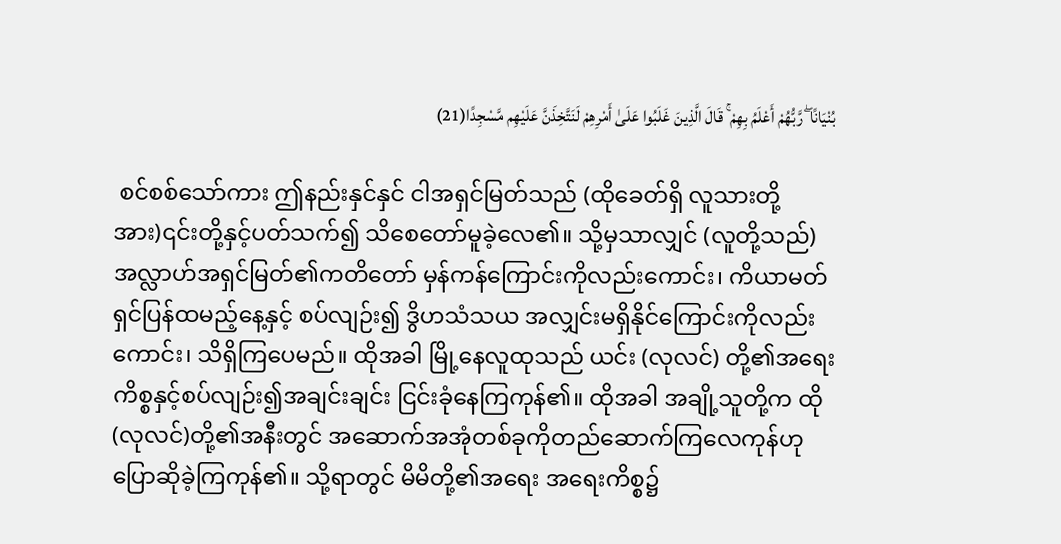بُنْيَانًا ۖ رَّبُّهُمْ أَعْلَمُ بِهِمْ ۚ قَالَ الَّذِينَ غَلَبُوا عَلَىٰ أَمْرِهِمْ لَنَتَّخِذَنَّ عَلَيْهِم مَّسْجِدًا(21)

 စင်စစ်သော်ကား ဤနည်းနှင်နှင် ငါအရှင်မြတ်သည် (ထိုခေတ်ရှိ လူသားတို့အား)၎င်းတို့နှင့်ပတ်သက်၍ သိစေတော်မူခဲ့လေ၏။ သို့မှသာလျှင် (လူတို့သည်) အလ္လာဟ်အရှင်မြတ်၏ကတိတော် မှန်ကန်ကြောင်းကိုလည်းကောင်း၊ ကိယာမတ်ရှင်ပြန်ထမည့်နေ့နှင့် စပ်လျဉ်း၍ ဒွိဟသံသယ အလျှင်းမရှိနိုင်ကြောင်းကိုလည်းကောင်း၊ သိရှိကြပေမည်။ ထိုအခါ မြို့နေလူထုသည် ယင်း (လုလင်) တို့၏အရေးကိစ္စနှင့်စပ်လျဉ်း၍အချင်းချင်း ငြင်းခုံနေကြကုန်၏။ ထိုအခါ အချို့သူတို့က ထို(လုလင်)တို့၏အနီးတွင် အဆောက်အအုံတစ်ခုကိုတည်ဆောက်ကြလေကုန်ဟု ပြောဆိုခဲ့ကြကုန်၏။ သို့ရာတွင် မိမိတို့၏အရေး အရေးကိစ္စ၌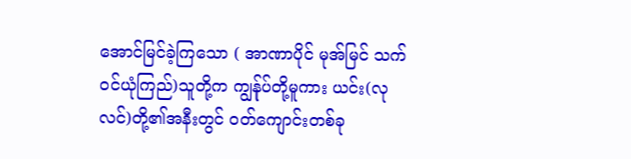အောင်မြင်ခဲ့ကြသော ( အာဏာပိုင် မုအ်မြင် သက်ဝင်ယုံကြည်)သူတို့က ကျွန်ုပ်တို့မူကား ယင်း(လုလင်)တို့၏အနီးတွင် ဝတ်ကျောင်းတစ်ခု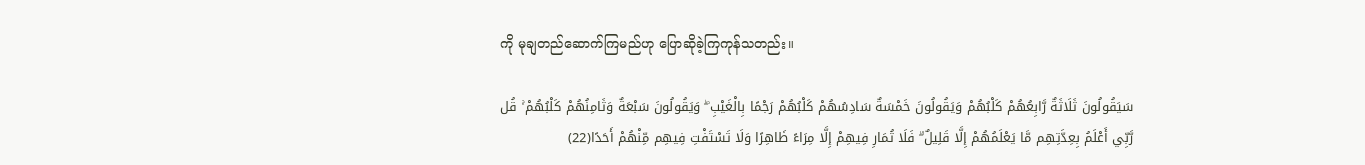ကို မုချတည်ဆောက်ကြမည်ဟု ပြောဆိုခဲ့ကြကုန်သတည်း။

سَيَقُولُونَ ثَلَاثَةٌ رَّابِعُهُمْ كَلْبُهُمْ وَيَقُولُونَ خَمْسَةٌ سَادِسُهُمْ كَلْبُهُمْ رَجْمًا بِالْغَيْبِ ۖ وَيَقُولُونَ سَبْعَةٌ وَثَامِنُهُمْ كَلْبُهُمْ ۚ قُل رَّبِّي أَعْلَمُ بِعِدَّتِهِم مَّا يَعْلَمُهُمْ إِلَّا قَلِيلٌ ۗ فَلَا تُمَارِ فِيهِمْ إِلَّا مِرَاءً ظَاهِرًا وَلَا تَسْتَفْتِ فِيهِم مِّنْهُمْ أَحَدًا(22)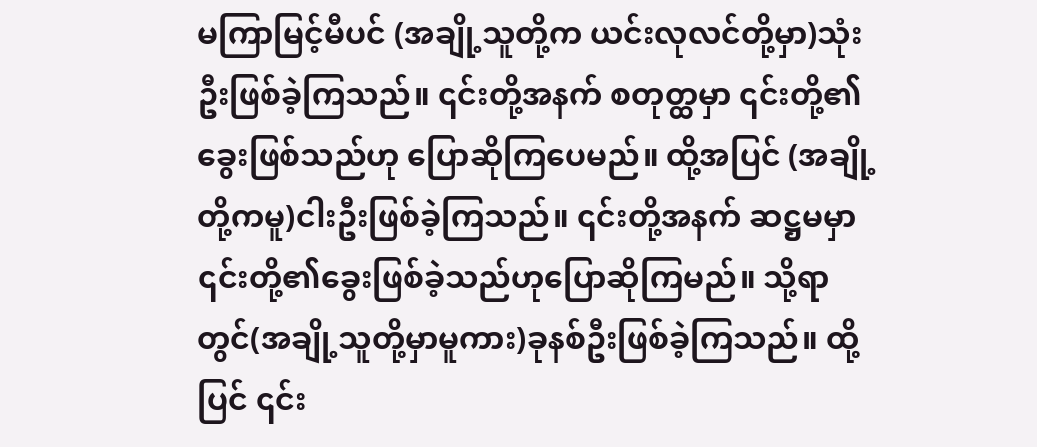မကြာမြင့်မီပင် (အချို့သူတို့က ယင်းလုလင်တို့မှာ)သုံးဦးဖြစ်ခဲ့ကြသည်။ ၎င်းတို့အနက် စတုတ္ထမှာ ၎င်းတို့၏ခွေးဖြစ်သည်ဟု ပြောဆိုကြပေမည်။ ထို့အပြင် (အချို့တို့ကမူ)ငါးဦးဖြစ်ခဲ့ကြသည်။ ၎င်းတို့အနက် ဆဋ္ဌမမှာ ၎င်းတို့၏ခွေးဖြစ်ခဲ့သည်ဟုပြောဆိုကြမည်။ သို့ရာတွင်(အချို့သူတို့မှာမူကား)ခုနစ်ဦးဖြစ်ခဲ့ကြသည်။ ထို့ပြင် ၎င်း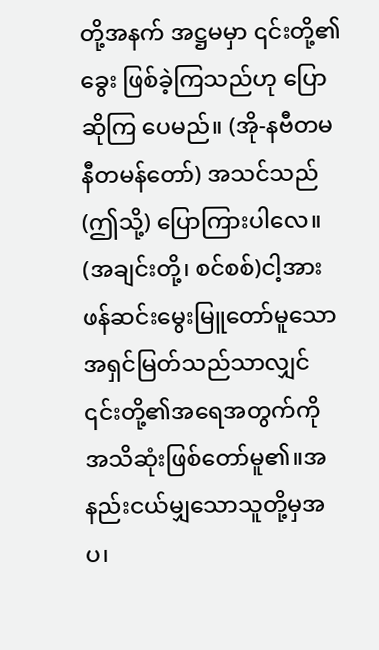တို့အနက် အဋ္ဌမမှာ ၎င်းတို့၏ခွေး ဖြစ်ခဲ့ကြသည်ဟု ပြောဆိုကြ ပေမည်။ (အို-နဗီတမနီတမန်တော်) အသင်သည် (ဤသို့) ပြောကြားပါလေ။ (အချင်းတို့၊ စင်စစ်)ငါ့အား ဖန်ဆင်းမွေးမြူတော်မူသော အရှင်မြတ်သည်သာလျှင် ၎င်းတို့၏အရေအတွက်ကို အသိဆုံးဖြစ်တော်မူ၏။အနည်းငယ်မျှသောသူတို့မှအပ၊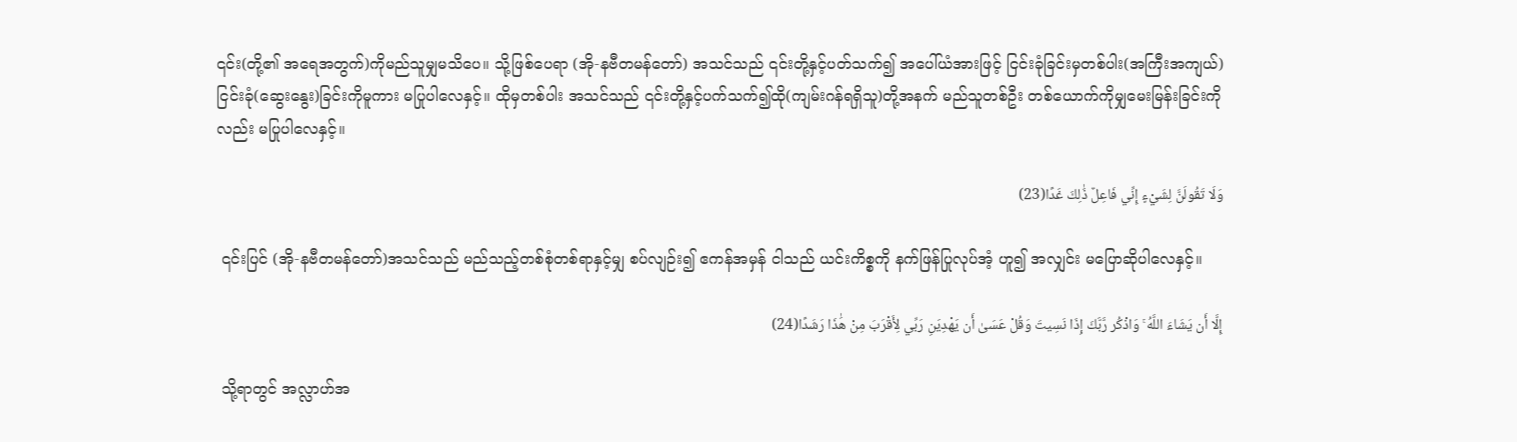၎င်း(တို့၏ အရေအတွက်)ကိုမည်သူမျှမသိပေ။ သို့ဖြစ်ပေရာ (အို-နဗီတမန်တော်) အသင်သည် ၎င်းတို့နှင့်ပတ်သက်၍ အပေါ်ယံအားဖြင့် ငြင်းခုံခြင်းမှတစ်ပါး(အကြီးအကျယ်) ငြင်းခုံ(ဆွေးနွေး)ခြင်းကိုမူကား မပြုပါလေနှင့်။ ထိုမှတစ်ပါး အသင်သည် ၎င်းတို့နှင့်ပက်သက်၍ထို(ကျမ်းဂန်ရရှိသူ)တို့အနက် မည်သူတစ်ဦး တစ်ယောက်ကိုမျှမေးမြန်းခြင်းကိုလည်း မပြုပါလေနှင့်။

وَلَا تَقُولَنَّ لِشَيْءٍ إِنِّي فَاعِلٌ ذَٰلِكَ غَدًا(23)

 ၎င်းပြင် (အို-နဗီတမန်တော်)အသင်သည် မည်သည့်တစ်စုံတစ်ရာနှင့်မျှ စပ်လျဉ်း၍ ဧကန်အမှန် ငါသည် ယင်းကိစ္စကို နက်ဖြန်ပြုလုပ်အံ့ ဟူ၍ အလျှင်း မပြောဆိုပါလေနှင့်။

إِلَّا أَن يَشَاءَ اللَّهُ ۚ وَاذْكُر رَّبَّكَ إِذَا نَسِيتَ وَقُلْ عَسَىٰ أَن يَهْدِيَنِ رَبِّي لِأَقْرَبَ مِنْ هَٰذَا رَشَدًا(24)

 သို့ရာတွင် အလ္လာဟ်အ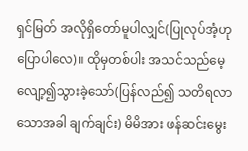ရှင်မြတ် အလိုရှိတော်မူပါလျှင်(ပြုလုပ်အံ့ဟုပြောပါလေ)။ ထိုမှတစ်ပါး အသင်သည်မေ့လျော့၍သွားခဲ့သော်(ပြန်လည်၍ သတိရလာသောအခါ ချက်ချင်း) မိမိအား ဖန်ဆင်းမွေး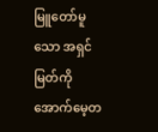မြူတော်မူသော အရှင်မြတ်ကိုအောက်မေ့တ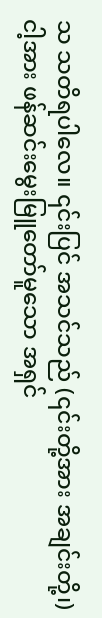သ သတိရပါလေ။ ၎င်းပြင် အသင်သည် (၎င်းတို့အား အချင်းတို့၊)ငါ့အား ဖန်ဆင်းမွေးမြူတော်မူသော အရှင်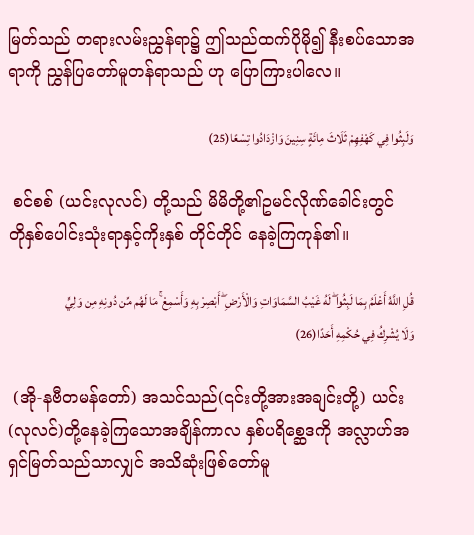မြတ်သည် တရားလမ်းညွှန်ရာ၌ ဤသည်ထက်ပိုမို၍ နီးစပ်သောအရာကို ညွှန်ပြတော်မူတန်ရာသည် ဟု ပြောကြားပါလေ။

وَلَبِثُوا فِي كَهْفِهِمْ ثَلَاثَ مِائَةٍ سِنِينَ وَازْدَادُوا تِسْعًا(25)

 စင်စစ် (ယင်းလုလင်) တို့သည် မိမိတို့၏ဥမင်လိုဏ်ခေါင်းတွင် တိုနှစ်ပေါင်းသုံးရာနှင့်ကိုးနှစ် တိုင်တိုင် နေခဲ့ကြကုန်၏။

قُلِ اللَّهُ أَعْلَمُ بِمَا لَبِثُوا ۖ لَهُ غَيْبُ السَّمَاوَاتِ وَالْأَرْضِ ۖ أَبْصِرْ بِهِ وَأَسْمِعْ ۚ مَا لَهُم مِّن دُونِهِ مِن وَلِيٍّ وَلَا يُشْرِكُ فِي حُكْمِهِ أَحَدًا(26)

 (အို-နဗီတမန်တော်) အသင်သည်(၎င်းတို့အားအချင်းတို့) ယင်း(လုလင်)တို့နေခဲ့ကြသောအချိန်ကာလ နှစ်ပရိစ္ဆေဒကို အလ္လာဟ်အရှင်မြတ်သည်သာလျှင် အသိဆုံးဖြစ်တော်မူ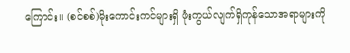ကြောင်း။ (စင်စစ်)မိုးကောင်းကင်များရှိ ဖုံးကွယ်လျက်ရှိကုန်သောအရာများကို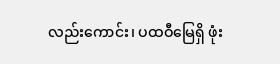လည်းကောင်း၊ ပထဝီမြေရှိ ဖုံး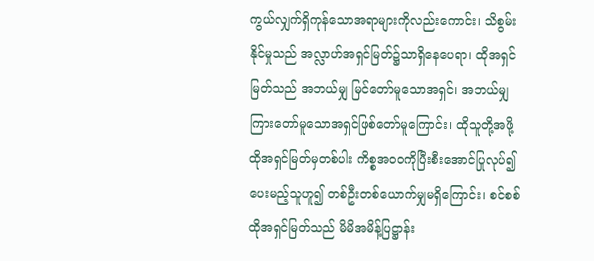ကွယ်လျှက်ရှိကုန်သောအရာများကိုလည်းကောင်း၊ သိစွမ်းနိုင်မှုသည် အလ္လာဟ်အရှင်မြတ်၌သာရှိနေပေရာ၊ ထိုအရှင်မြတ်သည် အဘယ်မျှ မြင်တော်မူသောအရှင်၊ အဘယ်မျှ ကြားတော်မူသောအရှင်ဖြစ်တော်မူကြောင်း၊ ထိုသူတို့အဖို့ ထိုအရှင်မြတ်မှတစ်ပါး ကိစ္စအဝဝကိုပြီးစီးအောင်ပြုလုပ်၍ ပေးမည့်သူဟူ၍ တစ်ဦးတစ်ယောက်မျှမရှိကြောင်း၊ စင်စစ် ထိုအရှင်မြတ်သည် မိမိအမိန့်ပြဋ္ဌာန်း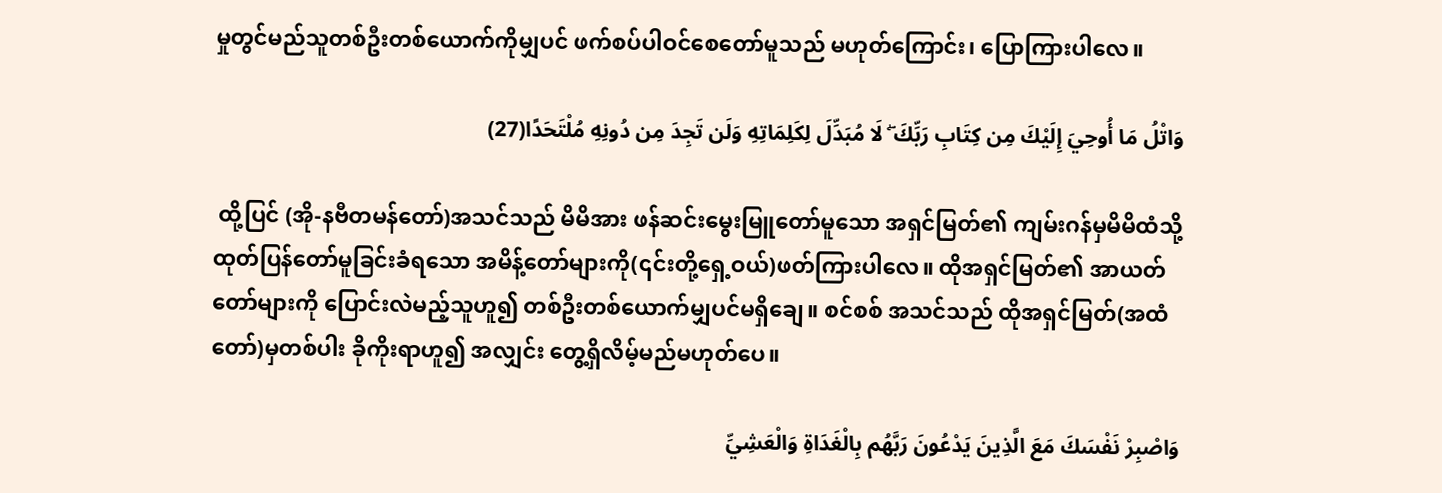မှုတွင်မည်သူတစ်ဦးတစ်ယောက်ကိုမျှပင် ဖက်စပ်ပါဝင်စေတော်မူသည် မဟုတ်ကြောင်း၊ ပြောကြားပါလေ။

وَاتْلُ مَا أُوحِيَ إِلَيْكَ مِن كِتَابِ رَبِّكَ ۖ لَا مُبَدِّلَ لِكَلِمَاتِهِ وَلَن تَجِدَ مِن دُونِهِ مُلْتَحَدًا(27)

 ထို့ပြင် (အို-နဗီတမန်တော်)အသင်သည် မိမိအား ဖန်ဆင်းမွေးမြူတော်မူသော အရှင်မြတ်၏ ကျမ်းဂန်မှမိမိထံသို့ ထုတ်ပြန်တော်မူခြင်းခံရသော အမိန့်တော်များကို(၎င်းတို့ရှေ့ဝယ်)ဖတ်ကြားပါလေ။ ထိုအရှင်မြတ်၏ အာယတ်တော်များကို ပြောင်းလဲမည့်သူဟူ၍ တစ်ဦးတစ်ယောက်မျှပင်မရှိချေ။ စင်စစ် အသင်သည် ထိုအရှင်မြတ်(အထံတော်)မှတစ်ပါး ခိုကိုးရာဟူ၍ အလျှင်း တွေ့ရှိလိမ့်မည်မဟုတ်ပေ။

وَاصْبِرْ نَفْسَكَ مَعَ الَّذِينَ يَدْعُونَ رَبَّهُم بِالْغَدَاةِ وَالْعَشِيِّ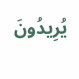يُرِيدُونَ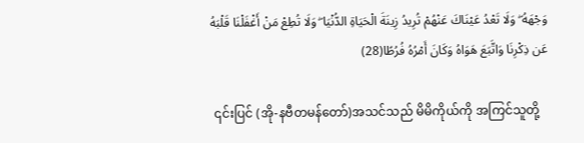وَجْهَهُ ۖ وَلَا تَعْدُ عَيْنَاكَ عَنْهُمْ تُرِيدُ زِينَةَ الْحَيَاةِ الدُّنْيَا ۖ وَلَا تُطِعْ مَنْ أَغْفَلْنَا قَلْبَهُ عَن ذِكْرِنَا وَاتَّبَعَ هَوَاهُ وَكَانَ أَمْرُهُ فُرُطًا(28)

 ၎င်းပြင် (အို-နဗီတမန်တော်)အသင်သည် မိမိကိုယ်ကို အကြင်သူတို့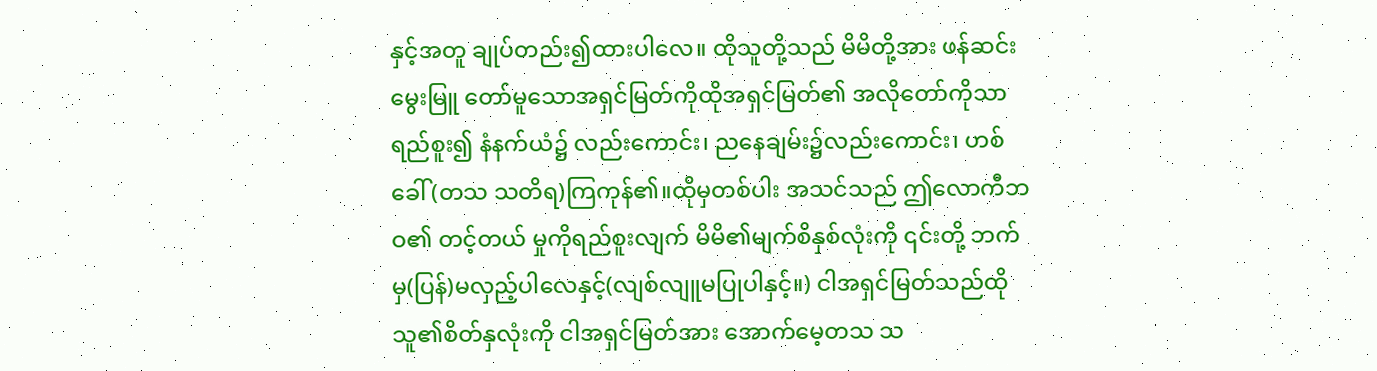နှင့်အတူ ချုပ်တည်း၍ထားပါလေ။ ထိုသူတို့သည် မိမိတို့အား ဖန်ဆင်းမွေးမြူ တော်မူသောအရှင်မြတ်ကိုထိုအရှင်မြတ်၏ အလိုတော်ကိုသာရည်စူး၍ နံနက်ယံ၌ လည်းကောင်း၊ ညနေချမ်း၌လည်းကောင်း၊ ဟစ်ခေါ်(တသ သတိရ)ကြကုန်၏။ထိုမှတစ်ပါး အသင်သည် ဤလောကီဘဝ၏ တင့်တယ် မှုကိုရည်စူးလျက် မိမိ၏မျက်စိနှစ်လုံးကို ၎င်းတို့ ဘက်မှ(ပြန်)မလှည့်ပါလေနှင့်(လျစ်လျူမပြုပါနှင့်။) ငါအရှင်မြတ်သည်ထိုသူ၏စိတ်နှလုံးကို ငါအရှင်မြတ်အား အောက်မေ့တသ သ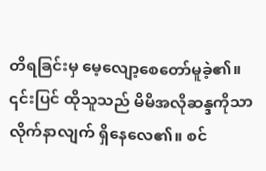တိရခြင်းမှ မေ့လျော့စေတော်မူခဲ့၏။ ၎င်းပြင် ထိုသူသည် မိမိအလိုဆန္ဒကိုသာလိုက်နာလျက် ရှိနေလေ၏။ စင်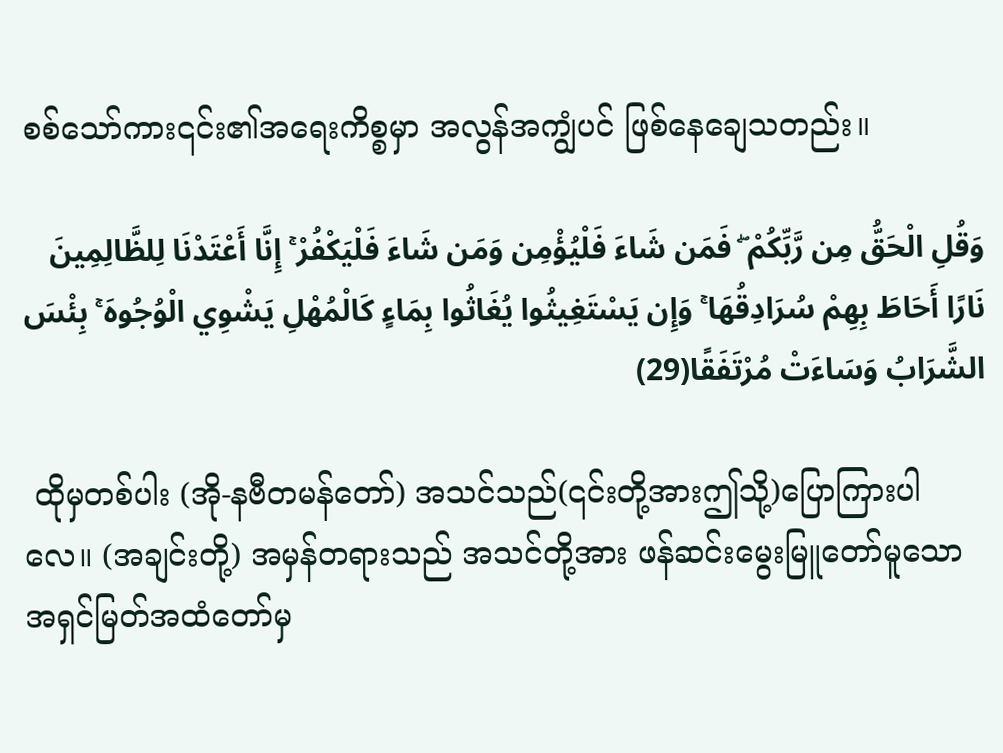စစ်သော်ကား၎င်း၏အရေးကိစ္စမှာ အလွန်အကျွံပင် ဖြစ်နေချေသတည်း။

وَقُلِ الْحَقُّ مِن رَّبِّكُمْ ۖ فَمَن شَاءَ فَلْيُؤْمِن وَمَن شَاءَ فَلْيَكْفُرْ ۚ إِنَّا أَعْتَدْنَا لِلظَّالِمِينَ نَارًا أَحَاطَ بِهِمْ سُرَادِقُهَا ۚ وَإِن يَسْتَغِيثُوا يُغَاثُوا بِمَاءٍ كَالْمُهْلِ يَشْوِي الْوُجُوهَ ۚ بِئْسَ الشَّرَابُ وَسَاءَتْ مُرْتَفَقًا(29)

 ထိုမှတစ်ပါး (အို-နဗီတမန်တော်) အသင်သည်(၎င်းတို့အားဤသို့)ပြောကြားပါလေ။ (အချင်းတို့) အမှန်တရားသည် အသင်တို့အား ဖန်ဆင်းမွေးမြူတော်မူသော အရှင်မြတ်အထံတော်မှ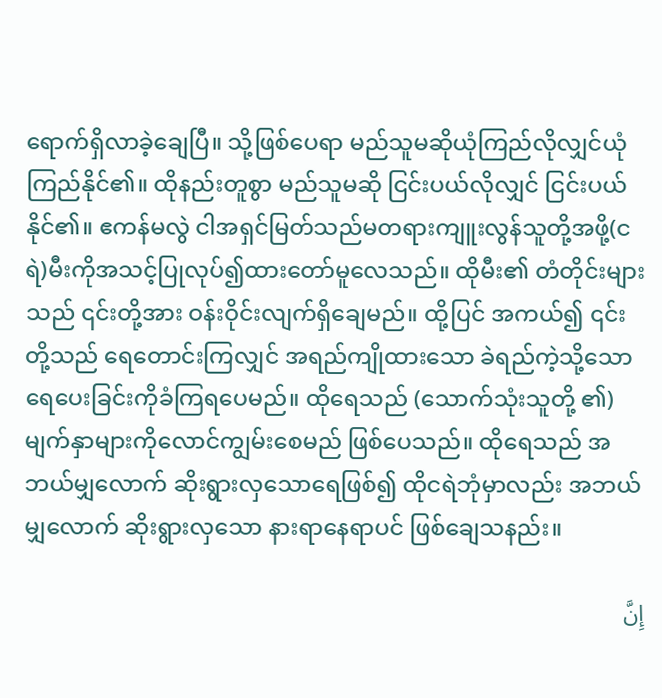ရောက်ရှိလာခဲ့ချေပြီ။ သို့ဖြစ်ပေရာ မည်သူမဆိုယုံကြည်လိုလျှင်ယုံကြည်နိုင်၏။ ထိုနည်းတူစွာ မည်သူမဆို ငြင်းပယ်လိုလျှင် ငြင်းပယ်နိုင်၏။ ဧကန်မလွဲ ငါအရှင်မြတ်သည်မတရားကျူးလွန်သူတို့အဖို့(ငရဲ)မီးကိုအသင့်ပြုလုပ်၍ထားတော်မူလေသည်။ ထိုမီး၏ တံတိုင်းများသည် ၎င်းတို့အား ဝန်းဝိုင်းလျက်ရှိချေမည်။ ထို့ပြင် အကယ်၍ ၎င်းတို့သည် ရေတောင်းကြလျှင် အရည်ကျိုထားသော ခဲရည်ကဲ့သို့သောရေပေးခြင်းကိုခံကြရပေမည်။ ထိုရေသည် (သောက်သုံးသူတို့ ၏)မျက်နှာများကိုလောင်ကျွမ်းစေမည် ဖြစ်ပေသည်။ ထိုရေသည် အဘယ်မျှလောက် ဆိုးရွားလှသောရေဖြစ်၍ ထိုငရဲဘုံမှာလည်း အဘယ်မျှလောက် ဆိုးရွားလှသော နားရာနေရာပင် ဖြစ်ချေသနည်း။

إِنَّ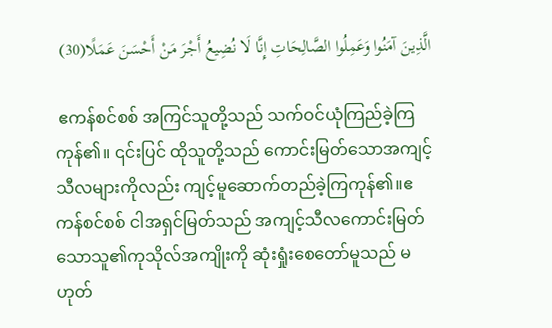الَّذِينَ آمَنُوا وَعَمِلُوا الصَّالِحَاتِ إِنَّا لَا نُضِيعُ أَجْرَ مَنْ أَحْسَنَ عَمَلًا(30)

 ဧကန်စင်စစ် အကြင်သူတို့သည် သက်ဝင်ယုံကြည်ခဲ့ကြကုန်၏။ ၎င်းပြင် ထိုသူတို့သည် ကောင်းမြတ်သောအကျင့်သီလများကိုလည်း ကျင့်မူဆောက်တည်ခဲ့ကြကုန်၏။ဧကန်စင်စစ် ငါအရှင်မြတ်သည် အကျင့်သီလကောင်းမြတ်သောသူ၏ကုသိုလ်အကျိုးကို ဆုံးရှုံးစေတော်မူသည် မဟုတ်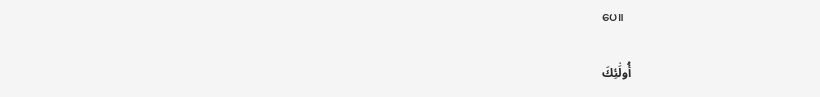ပေ။

أُولَٰئِكَ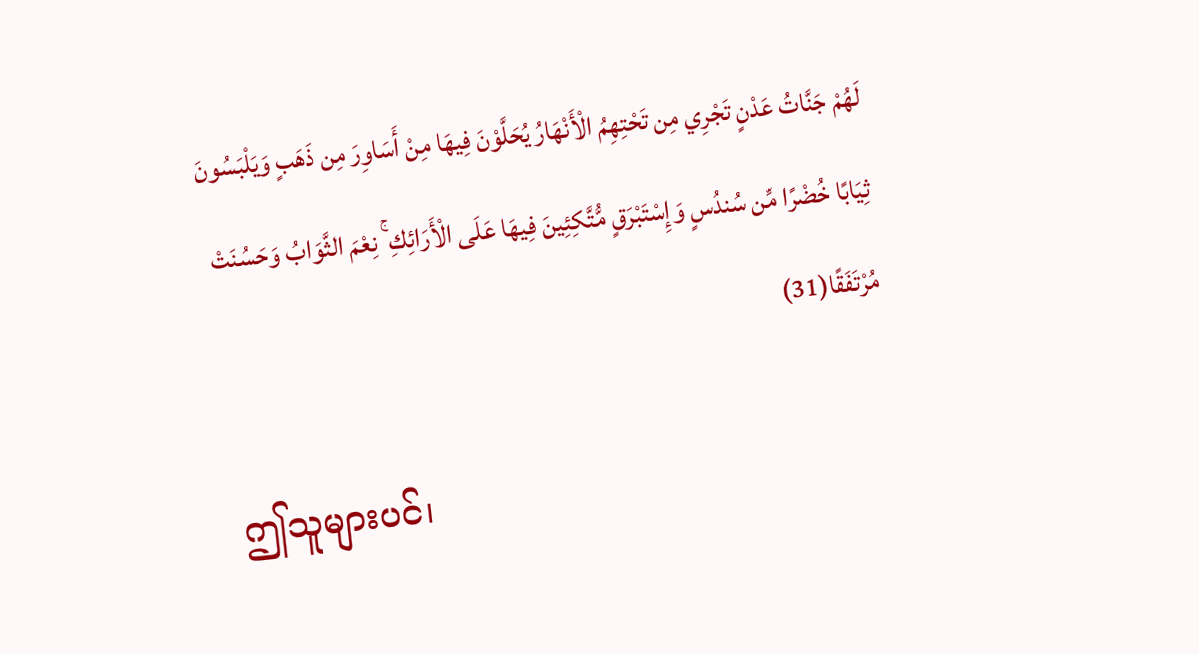لَهُمْ جَنَّاتُ عَدْنٍ تَجْرِي مِن تَحْتِهِمُ الْأَنْهَارُ يُحَلَّوْنَ فِيهَا مِنْ أَسَاوِرَ مِن ذَهَبٍ وَيَلْبَسُونَ ثِيَابًا خُضْرًا مِّن سُندُسٍ وَإِسْتَبْرَقٍ مُّتَّكِئِينَ فِيهَا عَلَى الْأَرَائِكِ ۚ نِعْمَ الثَّوَابُ وَحَسُنَتْ مُرْتَفَقًا(31)

 ဤသူများပင်၊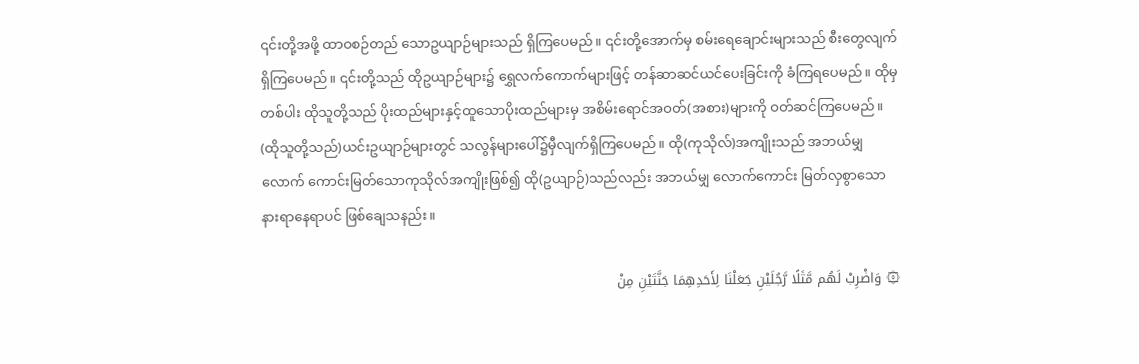၎င်းတို့အဖို့ ထာဝစဉ်တည် သောဥယျာဉ်များသည် ရှိကြပေမည်။ ၎င်းတို့အောက်မှ စမ်းရေချောင်းများသည် စီးတွေလျက်ရှိကြပေမည်။ ၎င်းတို့သည် ထိုဥယျာဉ်များ၌ ရွှေလက်ကောက်များဖြင့် တန်ဆာဆင်ယင်ပေးခြင်းကို ခံကြရပေမည်။ ထိုမှတစ်ပါး ထိုသူတို့သည် ပိုးထည်များနှင့်ထူသောပိုးထည်များမှ အစိမ်းရောင်အဝတ်(အစား)များကို ဝတ်ဆင်ကြပေမည်။ (ထိုသူတို့သည်)ယင်းဥယျာဉ်များတွင် သလွန်များပေါ်၌မှီလျက်ရှိကြပေမည်။ ထို(ကုသိုလ်)အကျိုးသည် အဘယ်မျှလောက် ကောင်းမြတ်သောကုသိုလ်အကျိုးဖြစ်၍ ထို(ဥယျာဉ်)သည်လည်း အဘယ်မျှ လောက်ကောင်း မြတ်လှစွာသော နားရာနေရာပင် ဖြစ်ချေသနည်း။

۞ وَاضْرِبْ لَهُم مَّثَلًا رَّجُلَيْنِ جَعَلْنَا لِأَحَدِهِمَا جَنَّتَيْنِ مِنْ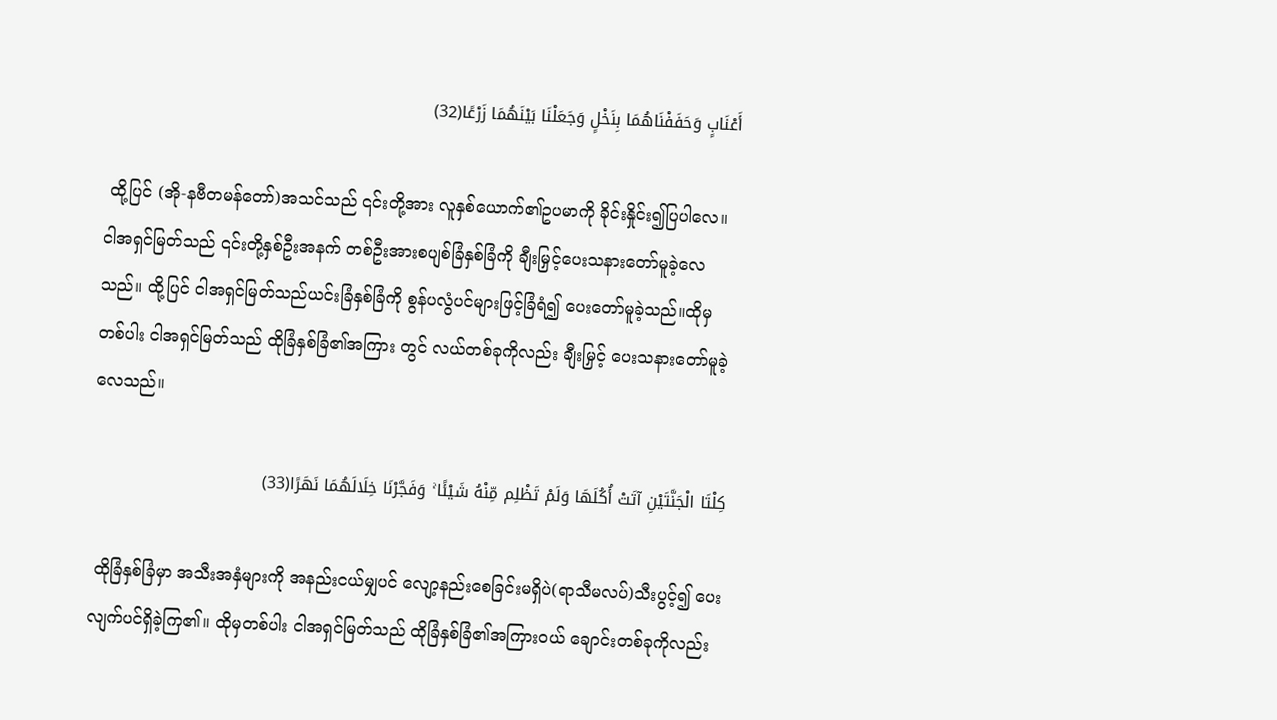أَعْنَابٍ وَحَفَفْنَاهُمَا بِنَخْلٍ وَجَعَلْنَا بَيْنَهُمَا زَرْعًا(32)

 ထို့ပြင် (အို-နဗီတမန်တော်)အသင်သည် ၎င်းတို့အား လူနှစ်ယောက်၏ဥပမာကို ခိုင်းနှိုင်း၍ပြပါလေ။ ငါအရှင်မြတ်သည် ၎င်းတို့နှစ်ဦးအနက် တစ်ဦးအားစပျစ်ခြံနှစ်ခြံကို ချီးမြှင့်ပေးသနားတော်မူခဲ့လေသည်။ ထို့ပြင် ငါအရှင်မြတ်သည်ယင်းခြံနှစ်ခြံကို စွန်ပလွံပင်များဖြင့်ခြံရံ၍ ပေးတော်မူခဲ့သည်။ထိုမှတစ်ပါး ငါအရှင်မြတ်သည် ထိုခြံနှစ်ခြံ၏အကြား တွင် လယ်တစ်ခုကိုလည်း ချီးမြှင့် ပေးသနားတော်မူခဲ့လေသည်။

كِلْتَا الْجَنَّتَيْنِ آتَتْ أُكُلَهَا وَلَمْ تَظْلِم مِّنْهُ شَيْئًا ۚ وَفَجَّرْنَا خِلَالَهُمَا نَهَرًا(33)

 ထိုခြံနှစ်ခြံမှာ အသီးအနှံများကို အနည်းငယ်မျှပင် လျော့နည်းစေခြင်းမရှိပဲ(ရာသီမလပ်)သီးပွင့်၍ ပေးလျက်ပင်ရှိခဲ့ကြ၏။ ထိုမှတစ်ပါး ငါအရှင်မြတ်သည် ထိုခြံနှစ်ခြံ၏အကြားဝယ် ချောင်းတစ်ခုကိုလည်း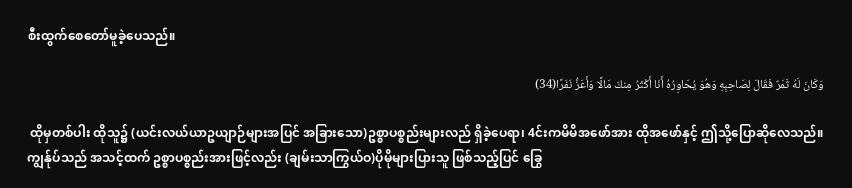စီးထွက်စေတော်မူခဲ့ပေသည်။

وَكَانَ لَهُ ثَمَرٌ فَقَالَ لِصَاحِبِهِ وَهُوَ يُحَاوِرُهُ أَنَا أَكْثَرُ مِنكَ مَالًا وَأَعَزُّ نَفَرًا(34)

 ထိုမှတစ်ပါး ထိုသူ၌ (ယင်းလယ်ယာဥယျာဉ်များအပြင် အခြားသော)ဥစ္စာပစ္စည်းများလည် ရှိခဲ့ပေရာ၊ 4င်းကမိမိအဖော်အား ထိုအဖော်နှင့် ဤသို့ပြောဆိုလေသည်။ကျွန်ုပ်သည် အသင့်ထက် ဥစ္စာပစ္စည်းအားဖြင့်လည်း (ချမ်းသာကြွယ်ဝ)ပိုမိုများပြားသူ ဖြစ်သည့်ပြင် ခြွေ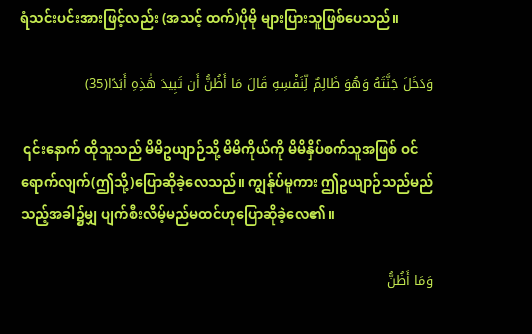ရံသင်းပင်းအားဖြင့်လည်း (အသင့် ထက်)ပိုမို များပြားသူဖြစ်ပေသည်။

وَدَخَلَ جَنَّتَهُ وَهُوَ ظَالِمٌ لِّنَفْسِهِ قَالَ مَا أَظُنُّ أَن تَبِيدَ هَٰذِهِ أَبَدًا(35)

 ၎င်းနောက် ထိုသူသည် မိမိဥယျာဉ်သို့ မိမိကိုယ်ကို မိမိနှိပ်စက်သူအဖြစ် ဝင်ရောက်လျက်(ဤသို့)ပြောဆိုခဲ့လေသည်။ ကျွန်ုပ်မူကား ဤဥယျာဉ်သည်မည်သည့်အခါ၌မျှ ပျက်စီးလိမ့်မည်မထင်ဟုပြောဆိုခဲ့လေ၏။

وَمَا أَظُنُّ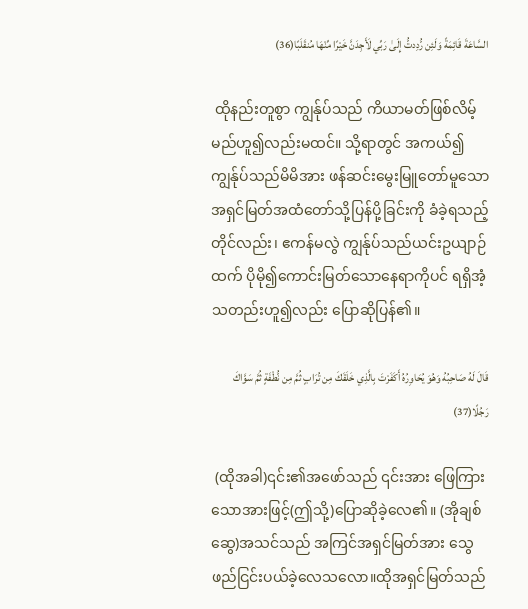السَّاعَةَ قَائِمَةً وَلَئِن رُّدِدتُّ إِلَىٰ رَبِّي لَأَجِدَنَّ خَيْرًا مِّنْهَا مُنقَلَبًا(36)

 ထိုနည်းတူစွာ ကျွန်ုပ်သည် ကိယာမတ်ဖြစ်လိမ့်မည်ဟူ၍လည်းမထင်။ သို့ရာတွင် အကယ်၍ ကျွန်ုပ်သည်မိမိအား ဖန်ဆင်းမွေးမြူတော်မူသော အရှင်မြတ်အထံတော်သို့ပြန်ပို့ခြင်းကို ခံခဲ့ရသည့်တိုင်လည်း၊ ဧကန်မလွဲ ကျွန်ုပ်သည်ယင်းဥယျာဉ်ထက် ပိုမို၍ကောင်းမြတ်သောနေရာကိုပင် ရရှိအံ့သတည်းဟူ၍လည်း ပြောဆိုပြန်၏။

قَالَ لَهُ صَاحِبُهُ وَهُوَ يُحَاوِرُهُ أَكَفَرْتَ بِالَّذِي خَلَقَكَ مِن تُرَابٍ ثُمَّ مِن نُّطْفَةٍ ثُمَّ سَوَّاكَ رَجُلًا(37)

 (ထိုအခါ)၎င်း၏အဖော်သည် ၎င်းအား ဖြေကြားသောအားဖြင့်(ဤသို့)ပြောဆိုခဲ့လေ၏။ (အိုချစ်ဆွေ)အသင်သည် အကြင်အရှင်မြတ်အား သွေဖည်ငြင်းပယ်ခဲ့လေသလော။ထိုအရှင်မြတ်သည်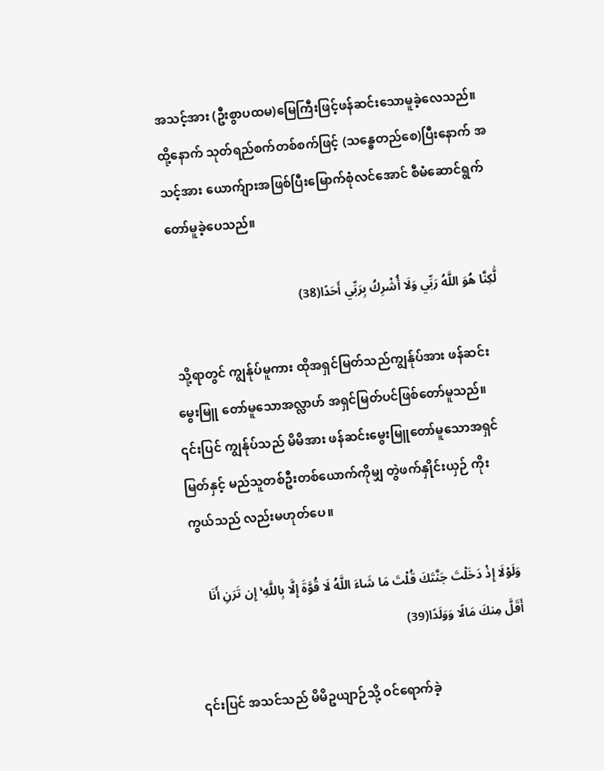အသင့်အား (ဦးစွာပထမ)မြေကြီးဖြင့်ဖန်ဆင်းသောမူခဲ့လေသည်။ ထို့နောက် သုတ်ရည်စက်တစ်စက်ဖြင့် (သန္ဓေတည်စေ)ပြီးနောက် အသင့်အား ယောက်ျားအဖြစ်ပြီးမြောက်စုံလင်အောင် စီမံဆောင်ရွက်တော်မူခဲ့ပေသည်။

لَّٰكِنَّا هُوَ اللَّهُ رَبِّي وَلَا أُشْرِكُ بِرَبِّي أَحَدًا(38)

 သို့ရာတွင် ကျွန်ုပ်မူကား ထိုအရှင်မြတ်သည်ကျွန်ုပ်အား ဖန်ဆင်းမွေးမြူ တော်မူသောအလ္လာဟ် အရှင်မြတ်ပင်ဖြစ်တော်မူသည်။ ၎င်းပြင် ကျွန်ုပ်သည် မိမိအား ဖန်ဆင်းမွေးမြူတော်မူသောအရှင်မြတ်နှင့် မည်သူတစ်ဦးတစ်ယောက်ကိုမျှ တွဲဖက်နှိုင်းယှဉ် ကိုးကွယ်သည် လည်းမဟုတ်ပေ။

وَلَوْلَا إِذْ دَخَلْتَ جَنَّتَكَ قُلْتَ مَا شَاءَ اللَّهُ لَا قُوَّةَ إِلَّا بِاللَّهِ ۚ إِن تَرَنِ أَنَا أَقَلَّ مِنكَ مَالًا وَوَلَدًا(39)

 ၎င်းပြင် အသင်သည် မိမိဥယျာဉ်သို့ ဝင်ရောက်ခဲ့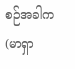စဉ်အခါက(မာရှာ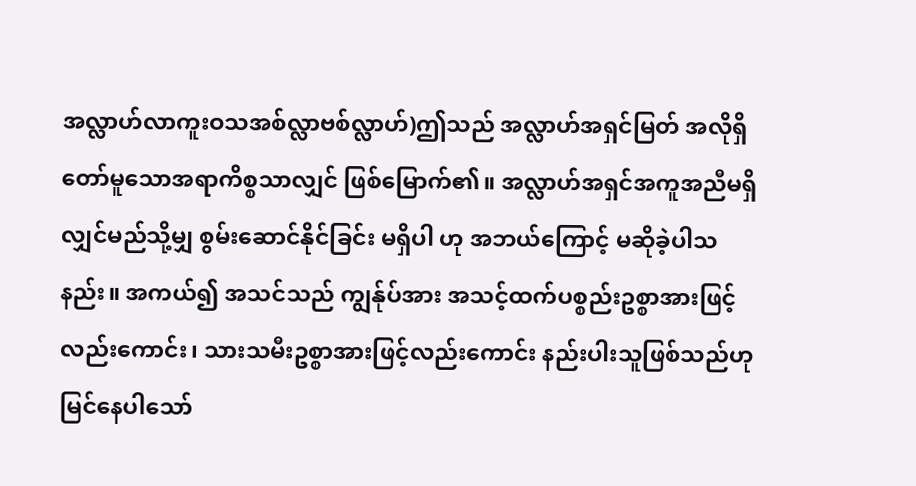အလ္လာဟ်လာကူးဝသအစ်လ္လာဗစ်လ္လာဟ်)ဤသည် အလ္လာဟ်အရှင်မြတ် အလိုရှိတော်မူသောအရာကိစ္စသာလျှင် ဖြစ်မြောက်၏။ အလ္လာဟ်အရှင်အကူအညီမရှိလျှင်မည်သို့မျှ စွမ်းဆောင်နိုင်ခြင်း မရှိပါ ဟု အဘယ်ကြောင့် မဆိုခဲ့ပါသနည်း။ အကယ်၍ အသင်သည် ကျွန်ုပ်အား အသင့်ထက်ပစ္စည်းဥစ္စာအားဖြင့် လည်းကောင်း၊ သားသမီးဥစ္စာအားဖြင့်လည်းကောင်း နည်းပါးသူဖြစ်သည်ဟု မြင်နေပါသော်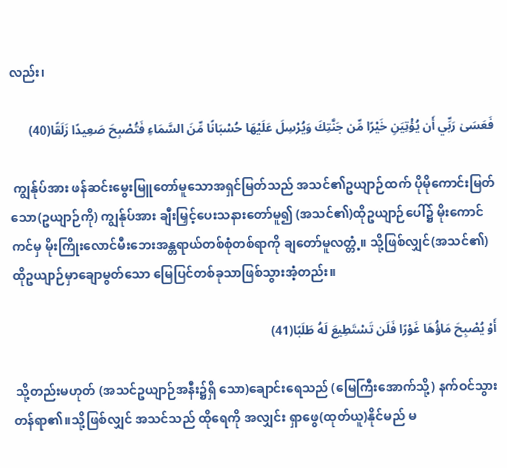လည်း၊

فَعَسَىٰ رَبِّي أَن يُؤْتِيَنِ خَيْرًا مِّن جَنَّتِكَ وَيُرْسِلَ عَلَيْهَا حُسْبَانًا مِّنَ السَّمَاءِ فَتُصْبِحَ صَعِيدًا زَلَقًا(40)

 ကျွန်ုပ်အား ဖန်ဆင်းမွေးမြူတော်မူသောအရှင်မြတ်သည် အသင်၏ဥယျာဉ်ထက် ပိုမိုကောင်းမြတ်သော(ဥယျာဉ်ကို) ကျွန်ုပ်အား ချီးမြှင့်ပေးသနားတော်မူ၍ (အသင်၏)ထိုဥယျာဉ်ပေါ်၌ မိုးကောင်ကင်မှ မိုးကြိုးလောင်မီးဘေးအန္တရာယ်တစ်စုံတစ်ရာကို ချတော်မူလတ္တံ့။ သို့ဖြစ်လျှင်(အသင်၏) ထိုဥယျာဉ်မှာချောမွတ်သော မြေပြင်တစ်ခုသာဖြစ်သွားအံ့တည်း။

أَوْ يُصْبِحَ مَاؤُهَا غَوْرًا فَلَن تَسْتَطِيعَ لَهُ طَلَبًا(41)

 သို့တည်းမဟုတ် (အသင်ဥယျာဉ်အနီး၌ရှိ သော)ချောင်းရေသည် (မြေကြီးအောက်သို့) နက်ဝင်သွားတန်ရာ၏။သို့ဖြစ်လျှင် အသင်သည် ထိုရေကို အလျှင်း ရှာဖွေ(ထုတ်ယူ)နိုင်မည် မ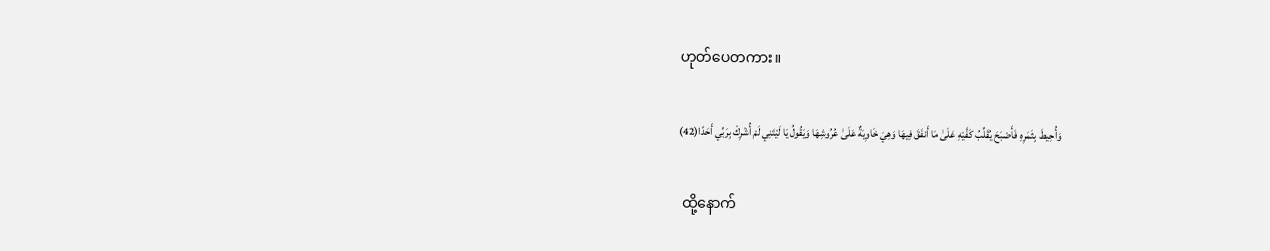ဟုတ်ပေတကား။

وَأُحِيطَ بِثَمَرِهِ فَأَصْبَحَ يُقَلِّبُ كَفَّيْهِ عَلَىٰ مَا أَنفَقَ فِيهَا وَهِيَ خَاوِيَةٌ عَلَىٰ عُرُوشِهَا وَيَقُولُ يَا لَيْتَنِي لَمْ أُشْرِكْ بِرَبِّي أَحَدًا(42)

 ထို့နောက်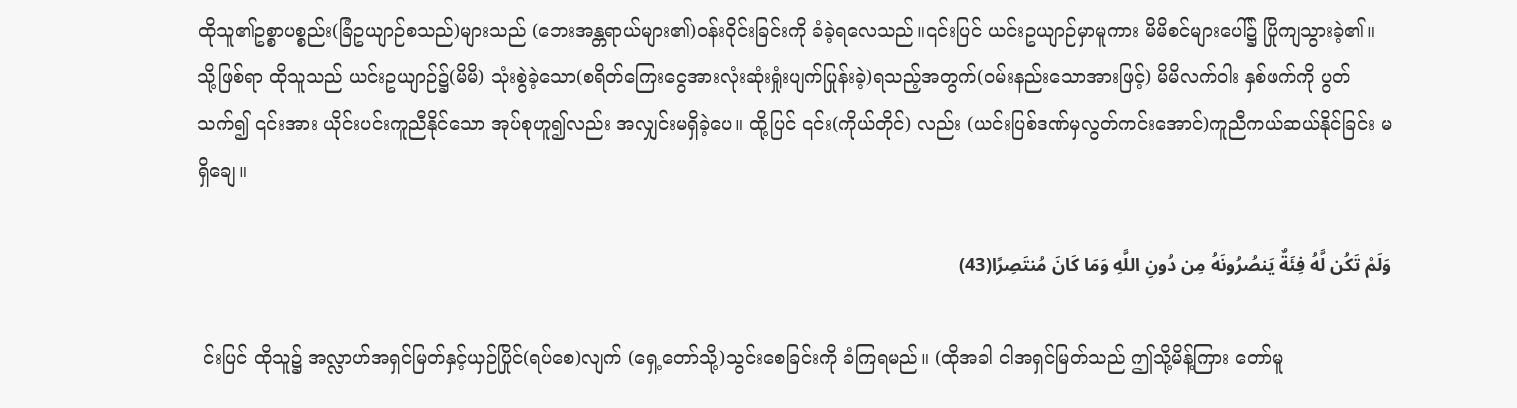ထိုသူ၏ဥစ္စာပစ္စည်း(ခြံဥယျာဉ်စသည်)များသည် (ဘေးအန္တရာယ်များ၏)ဝန်းဝိုင်းခြင်းကို ခံခဲ့ရလေသည်။၎င်းပြင် ယင်းဥယျာဉ်မှာမူကား မိမိစင်များပေါ်၌ ပြိုကျသွားခဲ့၏။ သို့ဖြစ်ရာ ထိုသူသည် ယင်းဥယျာဉ်၌(မိမိ) သုံးစွဲခဲ့သော(စရိတ်ကြေးငွေအားလုံးဆုံးရှုံးပျက်ပြုန်းခဲ့)ရသည့်အတွက်(ဝမ်းနည်းသောအားဖြင့်) မိမိလက်ဝါး နှစ်ဖက်ကို ပွတ်သက်၍ ၎င်းအား ယိုင်းပင်းကူညီနိုင်သော အုပ်စုဟူ၍လည်း အလျှင်းမရှိခဲ့ပေ။ ထို့ပြင် ၎င်း(ကိုယ်တိုင်) လည်း (ယင်းပြစ်ဒဏ်မှလွတ်ကင်းအောင်)ကူညီကယ်ဆယ်နိုင်ခြင်း မရှိချေ။

وَلَمْ تَكُن لَّهُ فِئَةٌ يَنصُرُونَهُ مِن دُونِ اللَّهِ وَمَا كَانَ مُنتَصِرًا(43)

 င်းပြင် ထိုသူ၌ အလ္လာဟ်အရှင်မြတ်နှင့်ယှဉ်ပြိုင်(ရပ်စေ)လျက် (ရှေ့တော်သို့)သွင်းစေခြင်းကို ခံကြရမည်။ (ထိုအခါ ငါအရှင်မြတ်သည် ဤသို့မိန့်ကြား တော်မူ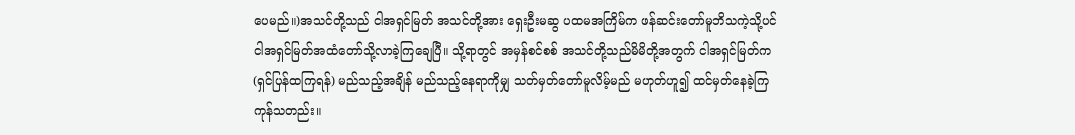ပေမည်။)အသင်တို့သည် ငါအရှင်မြတ် အသင်တို့အား ရှေးဦးမဆွ ပထမအကြိမ်က ဖန်ဆင်းတော်မူဘိသကဲ့သို့ပင် ငါအရှင်မြတ်အထံတော်သို့လာခဲ့ကြချေပြီ။ သို့ရာတွင် အမှန်စင်စစ် အသင်တို့သည်မိမိတို့အတွက် ငါအရှင်မြတ်က (ရှင်ပြန်ထကြရန်) မည်သည့်အချိန် မည်သည့်နေရာကိုမျှ သတ်မှတ်တော်မူလိမ့်မည် မဟုတ်ဟူ၍ ထင်မှတ်နေခဲ့ကြကုန်သတည်း။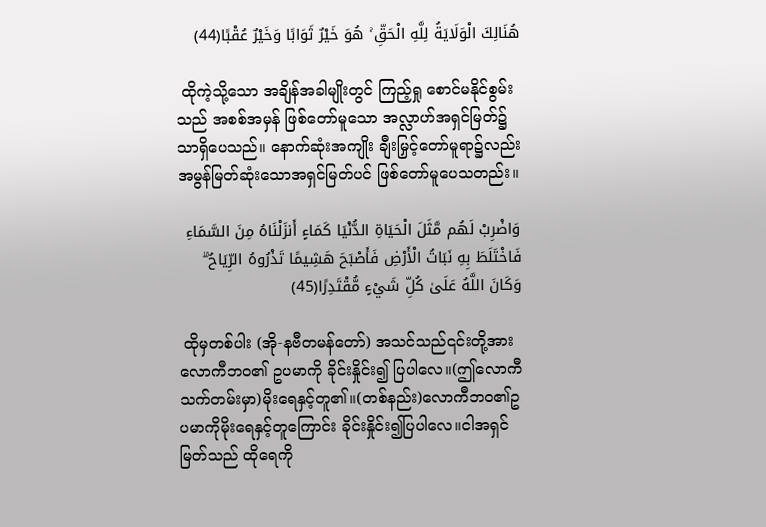هُنَالِكَ الْوَلَايَةُ لِلَّهِ الْحَقِّ ۚ هُوَ خَيْرٌ ثَوَابًا وَخَيْرٌ عُقْبًا(44)

 ထိုကဲ့သို့သော အချိန်အခါမျိုးတွင် ကြည့်ရှု စောင်မနိုင်စွမ်းသည် အစစ်အမှန် ဖြစ်တော်မူသော အလ္လာဟ်အရှင်မြတ်၌သာရှိပေသည်။ နောက်ဆုံးအကျိုး ချီးမြှင့်တော်မူရာ၌လည်း အမွန်မြတ်ဆုံးသောအရှင်မြတ်ပင် ဖြစ်တော်မူပေသတည်း။

وَاضْرِبْ لَهُم مَّثَلَ الْحَيَاةِ الدُّنْيَا كَمَاءٍ أَنزَلْنَاهُ مِنَ السَّمَاءِ فَاخْتَلَطَ بِهِ نَبَاتُ الْأَرْضِ فَأَصْبَحَ هَشِيمًا تَذْرُوهُ الرِّيَاحُ ۗ وَكَانَ اللَّهُ عَلَىٰ كُلِّ شَيْءٍ مُّقْتَدِرًا(45)

 ထိုမှတစ်ပါး (အို-နဗီတမန်တော်) အသင်သည်၎င်းတို့အား လောကီဘဝ၏ ဥပမာကို ခိုင်းနှိုင်း၍ ပြပါလေ။(ဤလောကီသက်တမ်းမှာ)မိုးရေနှင့်တူ၏။(တစ်နည်း)လောကီဘဝ၏ဥပမာကိုမိုးရေနှင့်တူကြောင်း ခိုင်းနှိုင်း၍ပြပါလေ။ငါအရှင်မြတ်သည် ထိုရေကို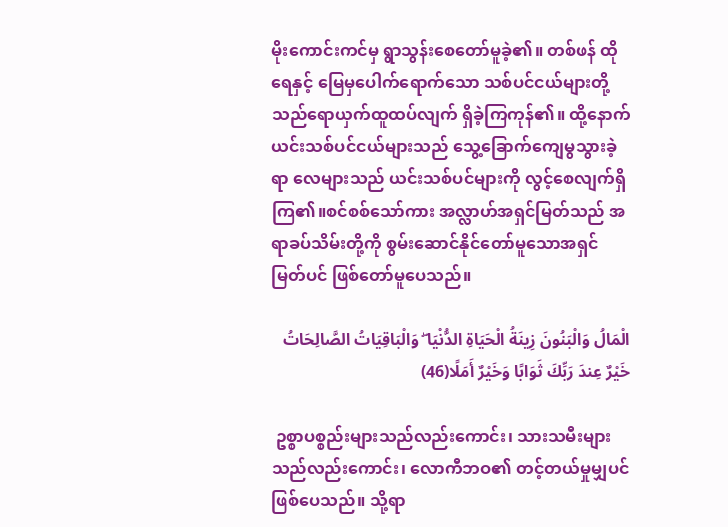မိုးကောင်းကင်မှ ရွာသွန်းစေတော်မူခဲ့၏။ တစ်ဖန် ထိုရေနှင့် မြေမှပေါက်ရောက်သော သစ်ပင်ငယ်များတို့သည်ရောယှက်ထူထပ်လျက် ရှိခဲ့ကြကုန်၏။ ထို့နောက် ယင်းသစ်ပင်ငယ်များသည် သွေ့ခြောက်ကျေမွသွားခဲ့ရာ လေများသည် ယင်းသစ်ပင်များကို လွင့်စေလျက်ရှိကြ၏။စင်စစ်သော်ကား အလ္လာဟ်အရှင်မြတ်သည် အရာခပ်သိမ်းတို့ကို စွမ်းဆောင်နိုင်တော်မူသောအရှင်မြတ်ပင် ဖြစ်တော်မူပေသည်။

الْمَالُ وَالْبَنُونَ زِينَةُ الْحَيَاةِ الدُّنْيَا ۖ وَالْبَاقِيَاتُ الصَّالِحَاتُ خَيْرٌ عِندَ رَبِّكَ ثَوَابًا وَخَيْرٌ أَمَلًا(46)

 ဥစ္စာပစ္စည်းများသည်လည်းကောင်း၊ သားသမီးများသည်လည်းကောင်း၊ လောကီဘဝ၏ တင့်တယ်မှုမျှပင်ဖြစ်ပေသည်။ သို့ရာ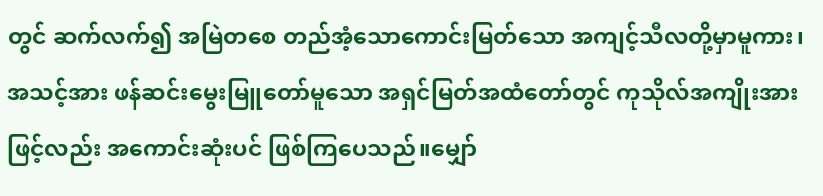တွင် ဆက်လက်၍ အမြဲတစေ တည်အံ့သောကောင်းမြတ်သော အကျင့်သီလတို့မှာမူကား၊ အသင့်အား ဖန်ဆင်းမွေးမြူတော်မူသော အရှင်မြတ်အထံတော်တွင် ကုသိုလ်အကျိုးအားဖြင့်လည်း အကောင်းဆုံးပင် ဖြစ်ကြပေသည်။မျှော်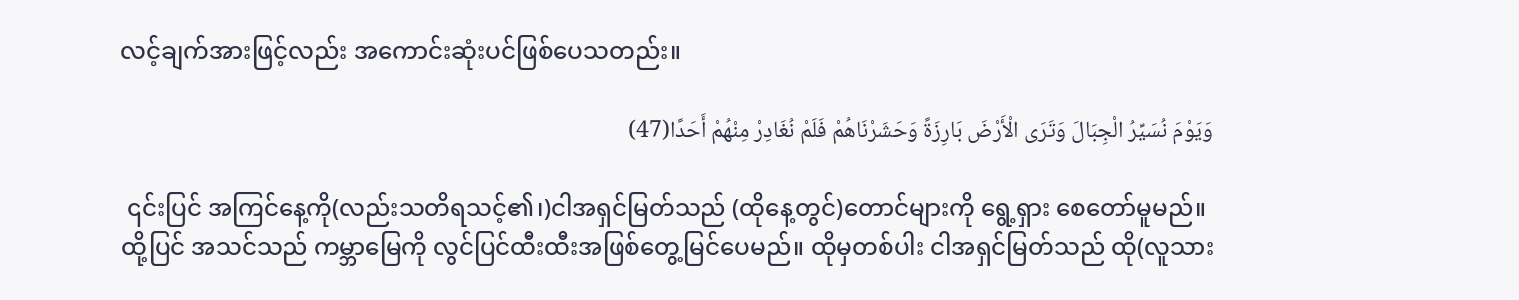လင့်ချက်အားဖြင့်လည်း အကောင်းဆုံးပင်ဖြစ်ပေသတည်း။

وَيَوْمَ نُسَيِّرُ الْجِبَالَ وَتَرَى الْأَرْضَ بَارِزَةً وَحَشَرْنَاهُمْ فَلَمْ نُغَادِرْ مِنْهُمْ أَحَدًا(47)

 ၎င်းပြင် အကြင်နေ့ကို(လည်းသတိရသင့်၏၊)ငါအရှင်မြတ်သည် (ထိုနေ့တွင်)တောင်များကို ရွေ့ရှား စေတော်မူမည်။ ထို့ပြင် အသင်သည် ကမ္ဘာမြေကို လွင်ပြင်ထီးထီးအဖြစ်တွေ့မြင်ပေမည်။ ထိုမှတစ်ပါး ငါအရှင်မြတ်သည် ထို(လူသား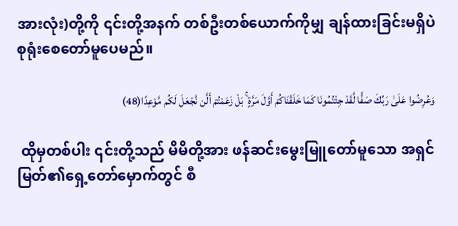အားလုံး)တို့ကို ၎င်းတို့အနက် တစ်ဦးတစ်ယောက်ကိုမျှ ချန်ထားခြင်းမရှိပဲ စုရုံးစေတော်မူပေမည်။

وَعُرِضُوا عَلَىٰ رَبِّكَ صَفًّا لَّقَدْ جِئْتُمُونَا كَمَا خَلَقْنَاكُمْ أَوَّلَ مَرَّةٍ ۚ بَلْ زَعَمْتُمْ أَلَّن نَّجْعَلَ لَكُم مَّوْعِدًا(48)

 ထိုမှတစ်ပါး ၎င်းတို့သည် မိမိတို့အား ဖန်ဆင်းမွေးမြူတော်မူသော အရှင်မြတ်၏ရှေ့တော်မှောက်တွင် စီ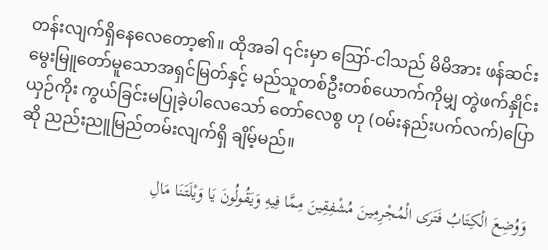တန်းလျက်ရှိနေလေတော့၏။ ထိုအခါ ၎င်းမှာ ဪ-ငါသည် မိမိအား ဖန်ဆင်းမွေးမြူတော်မူသောအရှင်မြတ်နှင့် မည်သူတစ်ဦးတစ်ယောက်ကိုမျှ တွဲဖက်နှိုင်းယှဉ်ကိုး ကွယ်ခြင်းမပြုခဲ့ပါလေသော် တော်လေစွ ဟု (ဝမ်းနည်းပက်လက်)ပြောဆို ညည်းညူမြည်တမ်းလျက်ရှိ ချိမ့်မည်။

وَوُضِعَ الْكِتَابُ فَتَرَى الْمُجْرِمِينَ مُشْفِقِينَ مِمَّا فِيهِ وَيَقُولُونَ يَا وَيْلَتَنَا مَالِ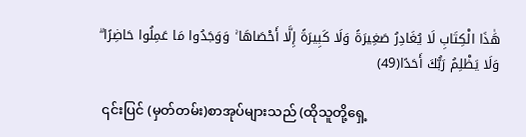هَٰذَا الْكِتَابِ لَا يُغَادِرُ صَغِيرَةً وَلَا كَبِيرَةً إِلَّا أَحْصَاهَا ۚ وَوَجَدُوا مَا عَمِلُوا حَاضِرًا ۗ وَلَا يَظْلِمُ رَبُّكَ أَحَدًا(49)

 ၎င်းပြင် (မှတ်တမ်း)စာအုပ်များသည် (ထိုသူတို့ရှေ့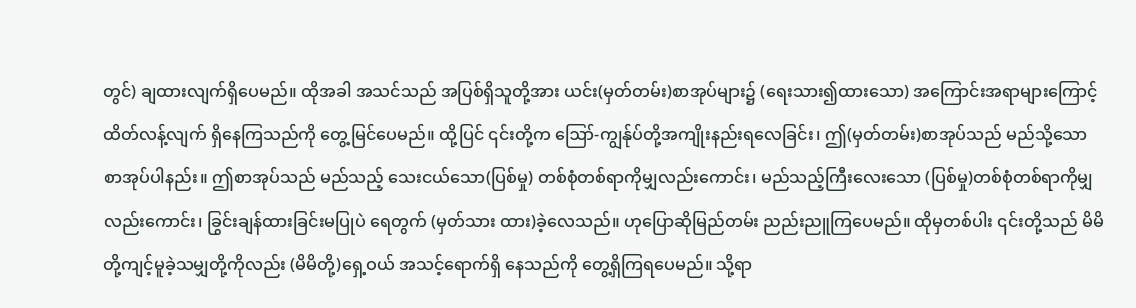တွင်) ချထားလျက်ရှိပေမည်။ ထိုအခါ အသင်သည် အပြစ်ရှိသူတို့အား ယင်း(မှတ်တမ်း)စာအုပ်များ၌ (ရေးသား၍ထားသော) အကြောင်းအရာများကြောင့် ထိတ်လန့်လျက် ရှိနေကြသည်ကို တွေ့မြင်ပေမည်။ ထို့ပြင် ၎င်းတို့က ဪ-ကျွန်ုပ်တို့အကျိုးနည်းရလေခြင်း၊ ဤ(မှတ်တမ်း)စာအုပ်သည် မည်သို့သော စာအုပ်ပါနည်း။ ဤစာအုပ်သည် မည်သည့် သေးငယ်သော(ပြစ်မှု) တစ်စုံတစ်ရာကိုမျှလည်းကောင်း၊ မည်သည့်ကြီးလေးသော (ပြစ်မှု)တစ်စုံတစ်ရာကိုမျှလည်းကောင်း၊ ခြွင်းချန်ထားခြင်းမပြုပဲ ရေတွက် (မှတ်သား ထား)ခဲ့လေသည်။ ဟုပြောဆိုမြည်တမ်း ညည်းညူကြပေမည်။ ထိုမှတစ်ပါး ၎င်းတို့သည် မိမိတို့ကျင့်မူခဲ့သမျှတို့ကိုလည်း (မိမိတို့)ရှေ့ဝယ် အသင့်ရောက်ရှိ နေသည်ကို တွေ့ရှိကြရပေမည်။ သို့ရာ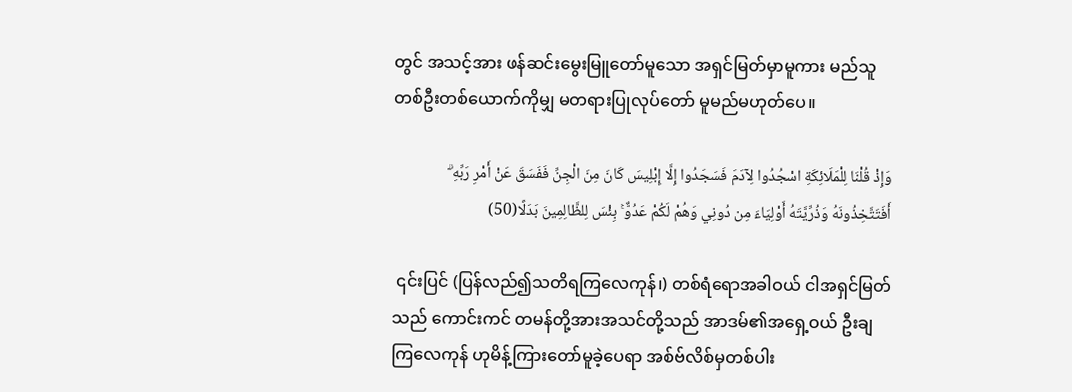တွင် အသင့်အား ဖန်ဆင်းမွေးမြူတော်မူသော အရှင်မြတ်မှာမူကား မည်သူတစ်ဦးတစ်ယောက်ကိုမျှ မတရားပြုလုပ်တော် မူမည်မဟုတ်ပေ။

وَإِذْ قُلْنَا لِلْمَلَائِكَةِ اسْجُدُوا لِآدَمَ فَسَجَدُوا إِلَّا إِبْلِيسَ كَانَ مِنَ الْجِنِّ فَفَسَقَ عَنْ أَمْرِ رَبِّهِ ۗ أَفَتَتَّخِذُونَهُ وَذُرِّيَّتَهُ أَوْلِيَاءَ مِن دُونِي وَهُمْ لَكُمْ عَدُوٌّ ۚ بِئْسَ لِلظَّالِمِينَ بَدَلًا(50)

 ၎င်းပြင် (ပြန်လည်၍သတိရကြလေကုန်၊) တစ်ရံရောအခါဝယ် ငါအရှင်မြတ်သည် ကောင်းကင် တမန်တို့အားအသင်တို့သည် အာဒမ်၏အရှေ့ဝယ် ဦးချကြလေကုန် ဟုမိန့်ကြားတော်မူခဲ့ပေရာ အစ်ဗ်လိစ်မှတစ်ပါး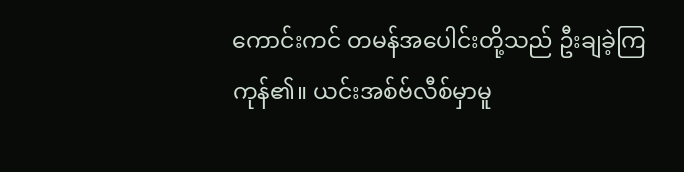ကောင်းကင် တမန်အပေါင်းတို့သည် ဦးချခဲ့ကြကုန်၏။ ယင်းအစ်ဗ်လီစ်မှာမူ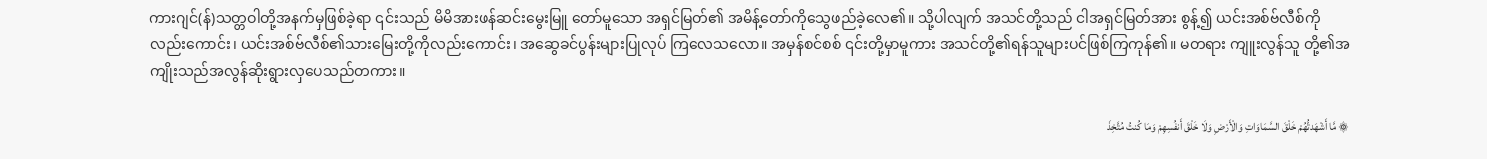ကားဂျင်(န်)သတ္တဝါတို့အနက်မှဖြစ်ခဲ့ရာ ၎င်းသည် မိမိအားဖန်ဆင်းမွေးမြူ တော်မူသော အရှင်မြတ်၏ အမိန့်တော်ကိုသွေဖည်ခဲ့လေ၏။ သို့ပါလျက် အသင်တို့သည် ငါအရှင်မြတ်အား စွန့်၍ ယင်းအစ်ဗ်လီစ်ကိုလည်းကောင်း၊ ယင်းအစ်ဗ်လီစ်၏သားမြေးတို့ကိုလည်းကောင်း၊ အဆွေခင်ပွန်းများပြုလုပ် ကြလေသလော။ အမှန်စင်စစ် ၎င်းတို့မှာမူကား အသင်တို့၏ရန်သူများပင်ဖြစ်ကြကုန်၏။ မတရား ကျူးလွန်သူ တို့၏အကျိုးသည်အလွန်ဆိုးရွားလှပေသည်တကား။

۞ مَّا أَشْهَدتُّهُمْ خَلْقَ السَّمَاوَاتِ وَالْأَرْضِ وَلَا خَلْقَ أَنفُسِهِمْ وَمَا كُنتُ مُتَّخِذَ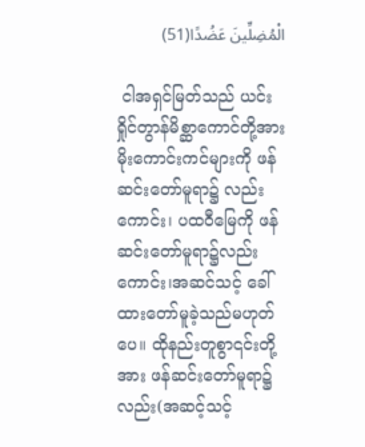الْمُضِلِّينَ عَضُدًا(51)

 ငါအရှင်မြတ်သည် ယင်းရှိုင်တွာန်မိစ္ဆာကောင်တို့အား မိုးကောင်းကင်များကို ဖန်ဆင်းတော်မူရာ၌ လည်းကောင်း၊ ပထဝီမြေကို ဖန်ဆင်းတော်မူရာ၌လည်းကောင်း၊အဆင်သင့် ခေါ်ထားတော်မူခဲ့သည်မဟုတ်ပေ။ ထိုနည်းတူစွာ၎င်းတို့အား ဖန်ဆင်းတော်မူရာ၌လည်း(အဆင့်သင့်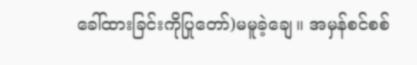ခေါ်ထားခြင်းကိုပြုတော်)မမူခဲ့ချေ။ အမှန်စင်စစ်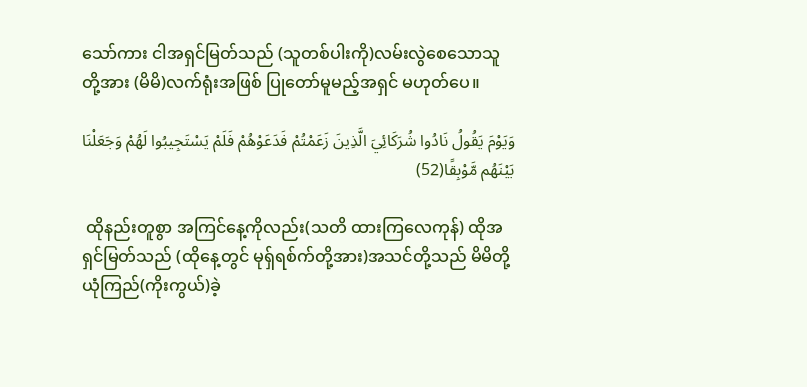သော်ကား ငါအရှင်မြတ်သည် (သူတစ်ပါးကို)လမ်းလွဲစေသောသူတို့အား (မိမိ)လက်ရုံးအဖြစ် ပြုတော်မူမည့်အရှင် မဟုတ်ပေ။

وَيَوْمَ يَقُولُ نَادُوا شُرَكَائِيَ الَّذِينَ زَعَمْتُمْ فَدَعَوْهُمْ فَلَمْ يَسْتَجِيبُوا لَهُمْ وَجَعَلْنَا بَيْنَهُم مَّوْبِقًا(52)

 ထိုနည်းတူစွာ အကြင်နေ့ကိုလည်း(သတိ ထားကြလေကုန်) ထိုအရှင်မြတ်သည် (ထိုနေ့တွင် မုရှ်ရစ်က်တို့အား)အသင်တို့သည် မိမိတို့ယုံကြည်(ကိုးကွယ်)ခဲ့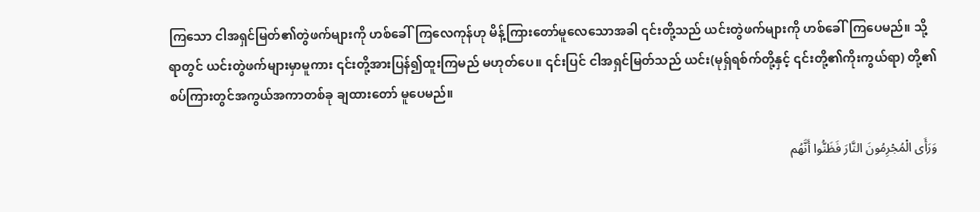ကြသော ငါအရှင်မြတ်၏တွဲဖက်များကို ဟစ်ခေါ်ကြလေကုန်ဟု မိန့်ကြားတော်မူလေသောအခါ ၎င်းတို့သည် ယင်းတွဲဖက်များကို ဟစ်ခေါ်ကြပေမည်။ သို့ရာတွင် ယင်းတွဲဖက်များမှာမူကား ၎င်းတို့အားပြန်၍ထူးကြမည် မဟုတ်ပေ။ ၎င်းပြင် ငါအရှင်မြတ်သည် ယင်း(မုရှ်ရစ်က်တို့နှင့် ၎င်းတို့၏ကိုးကွယ်ရာ) တို့၏စပ်ကြားတွင်အကွယ်အကာတစ်ခု ချထားတော် မူပေမည်။

وَرَأَى الْمُجْرِمُونَ النَّارَ فَظَنُّوا أَنَّهُم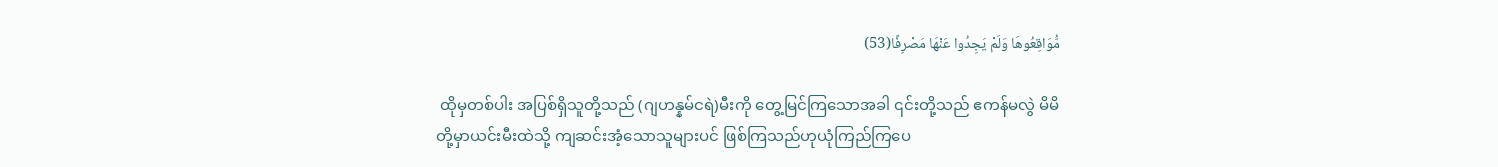مُّوَاقِعُوهَا وَلَمْ يَجِدُوا عَنْهَا مَصْرِفًا(53)

 ထိုမှတစ်ပါး အပြစ်ရှိသူတို့သည် (ဂျဟန္နမ်ငရဲ)မီးကို တွေ့မြင်ကြသောအခါ ၎င်းတို့သည် ဧကန်မလွဲ မိမိတို့မှာယင်းမီးထဲသို့ ကျဆင်းအံ့သောသူများပင် ဖြစ်ကြသည်ဟုယုံကြည်ကြပေ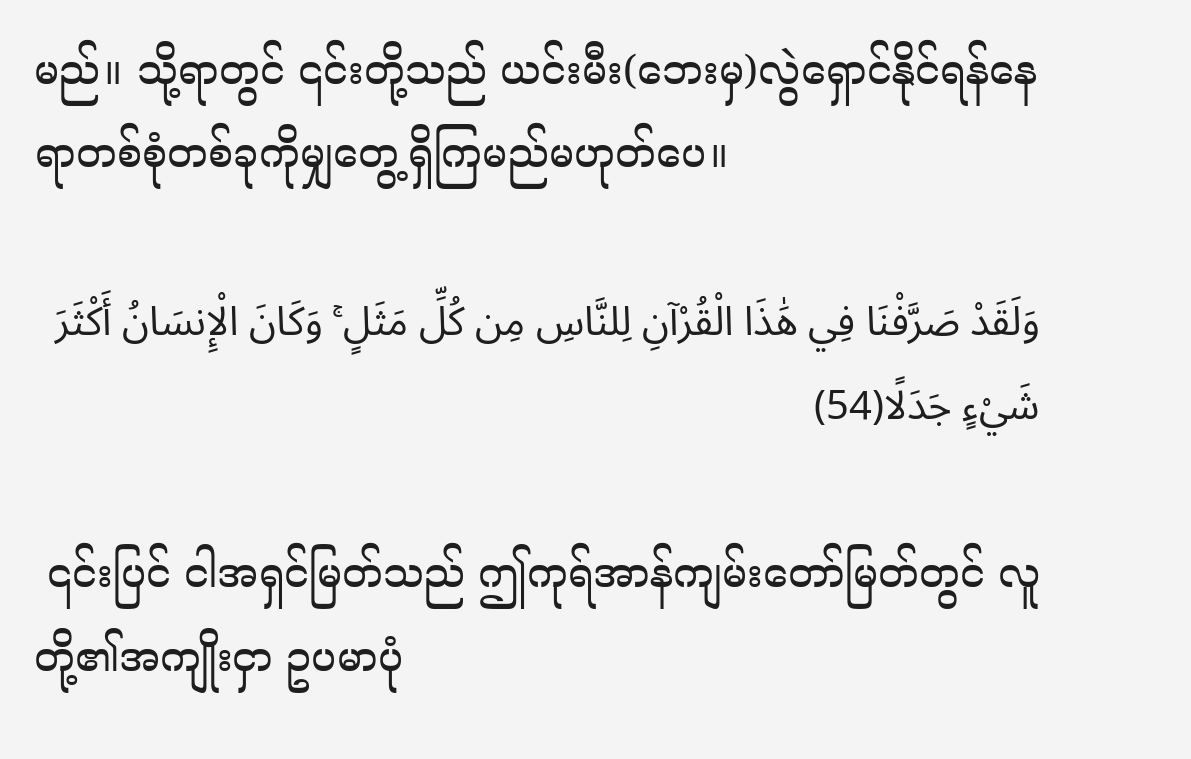မည်။ သို့ရာတွင် ၎င်းတို့သည် ယင်းမီး(ဘေးမှ)လွဲရှောင်နိုင်ရန်နေရာတစ်စုံတစ်ခုကိုမျှတွေ့ရှိကြမည်မဟုတ်ပေ။

وَلَقَدْ صَرَّفْنَا فِي هَٰذَا الْقُرْآنِ لِلنَّاسِ مِن كُلِّ مَثَلٍ ۚ وَكَانَ الْإِنسَانُ أَكْثَرَ شَيْءٍ جَدَلًا(54)

 ၎င်းပြင် ငါအရှင်မြတ်သည် ဤကုရ်အာန်ကျမ်းတော်မြတ်တွင် လူတို့၏အကျိုးငှာ ဥပမာပုံ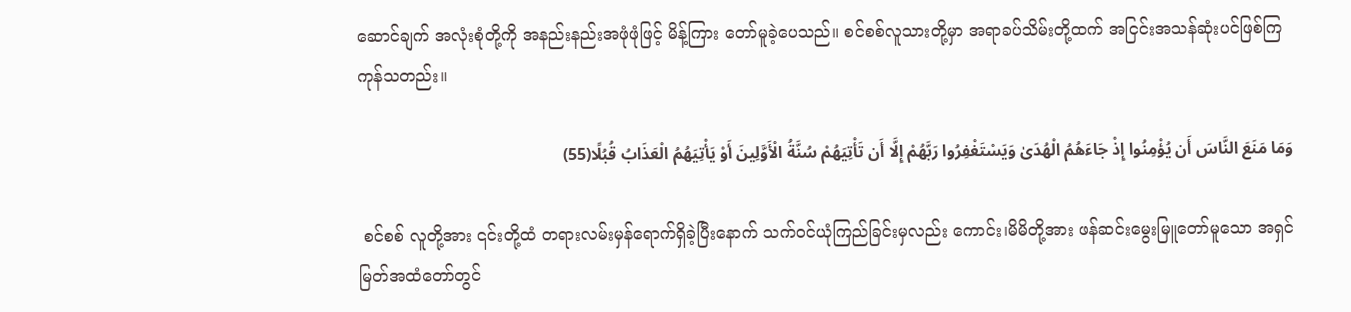ဆောင်ချက် အလုံးစုံတို့ကို အနည်းနည်းအဖုံဖုံဖြင့် မိန့်ကြား တော်မူခဲ့ပေသည်။ စင်စစ်လူသားတို့မှာ အရာခပ်သိမ်းတို့ထက် အငြင်းအသန်ဆုံးပင်ဖြစ်ကြကုန်သတည်း။

وَمَا مَنَعَ النَّاسَ أَن يُؤْمِنُوا إِذْ جَاءَهُمُ الْهُدَىٰ وَيَسْتَغْفِرُوا رَبَّهُمْ إِلَّا أَن تَأْتِيَهُمْ سُنَّةُ الْأَوَّلِينَ أَوْ يَأْتِيَهُمُ الْعَذَابُ قُبُلًا(55)

 စင်စစ် လူတို့အား ၎င်းတို့ထံ တရားလမ်းမှန်ရောက်ရှိခဲ့ပြီးနောက် သက်ဝင်ယုံကြည်ခြင်းမှလည်း ကောင်း၊မိမိတို့အား ဖန်ဆင်းမွေးမြူတော်မူသော အရှင်မြတ်အထံတော်တွင်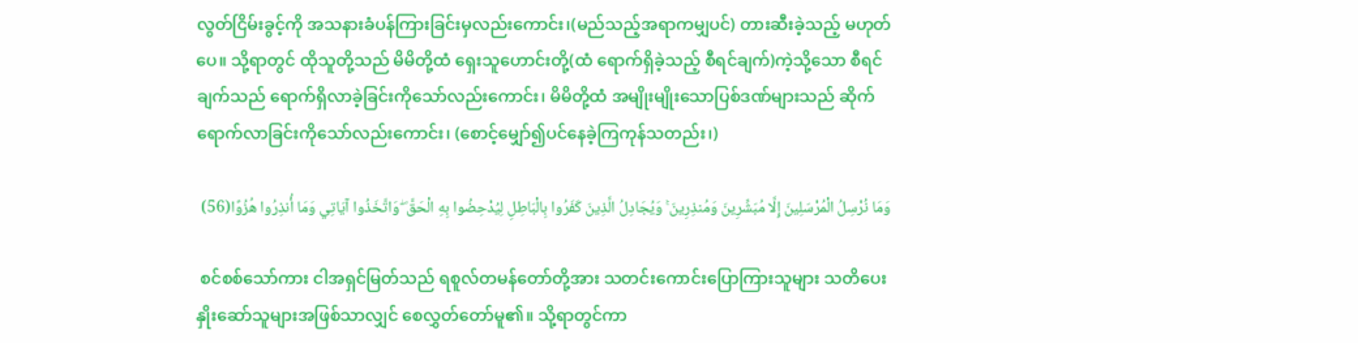လွတ်ငြိမ်းခွင့်ကို အသနားခံပန်ကြားခြင်းမှလည်းကောင်း၊(မည်သည့်အရာကမျှပင်) တားဆီးခဲ့သည့် မဟုတ်ပေ။ သို့ရာတွင် ထိုသူတို့သည် မိမိတို့ထံ ရှေးသူဟောင်းတို့(ထံ ရောက်ရှိခဲ့သည့် စီရင်ချက်)ကဲ့သို့သော စီရင်ချက်သည် ရောက်ရှိလာခဲ့ခြင်းကိုသော်လည်းကောင်း၊ မိမိတို့ထံ အမျိုးမျိုးသောပြစ်ဒဏ်များသည် ဆိုက်ရောက်လာခြင်းကိုသော်လည်းကောင်း၊ (စောင့်မျှော်၍ပင်နေခဲ့ကြကုန်သတည်း၊)

وَمَا نُرْسِلُ الْمُرْسَلِينَ إِلَّا مُبَشِّرِينَ وَمُنذِرِينَ ۚ وَيُجَادِلُ الَّذِينَ كَفَرُوا بِالْبَاطِلِ لِيُدْحِضُوا بِهِ الْحَقَّ ۖ وَاتَّخَذُوا آيَاتِي وَمَا أُنذِرُوا هُزُوًا(56)

 စင်စစ်သော်ကား ငါအရှင်မြတ်သည် ရစူလ်တမန်တော်တို့အား သတင်းကောင်းပြောကြားသူများ သတိပေးနှိုးဆော်သူများအဖြစ်သာလျှင် စေလွှတ်တော်မူ၏။ သို့ရာတွင်ကာ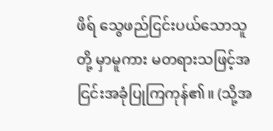ဖိရ် သွေဖည်ငြင်းပယ်သောသူတို့ မှာမူကား မတရားသဖြင့်အငြင်းအခုံပြုကြကုန်၏။ (သို့အ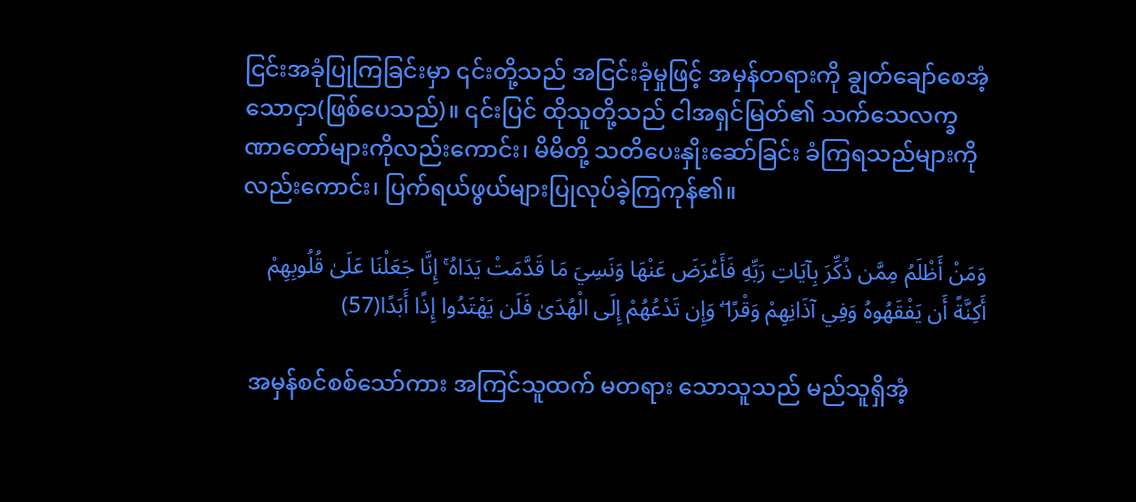ငြင်းအခုံပြုကြခြင်းမှာ ၎င်းတို့သည် အငြင်းခုံမှုဖြင့် အမှန်တရားကို ချွတ်ချော်စေအံ့သောငှာ(ဖြစ်ပေသည်)။ ၎င်းပြင် ထိုသူတို့သည် ငါအရှင်မြတ်၏ သက်သေလက္ခဏာတော်များကိုလည်းကောင်း၊ မိမိတို့ သတိပေးနှိုးဆော်ခြင်း ခံကြရသည်များကိုလည်းကောင်း၊ ပြက်ရယ်ဖွယ်များပြုလုပ်ခဲ့ကြကုန်၏။

وَمَنْ أَظْلَمُ مِمَّن ذُكِّرَ بِآيَاتِ رَبِّهِ فَأَعْرَضَ عَنْهَا وَنَسِيَ مَا قَدَّمَتْ يَدَاهُ ۚ إِنَّا جَعَلْنَا عَلَىٰ قُلُوبِهِمْ أَكِنَّةً أَن يَفْقَهُوهُ وَفِي آذَانِهِمْ وَقْرًا ۖ وَإِن تَدْعُهُمْ إِلَى الْهُدَىٰ فَلَن يَهْتَدُوا إِذًا أَبَدًا(57)

 အမှန်စင်စစ်သော်ကား အကြင်သူထက် မတရား သောသူသည် မည်သူရှိအံ့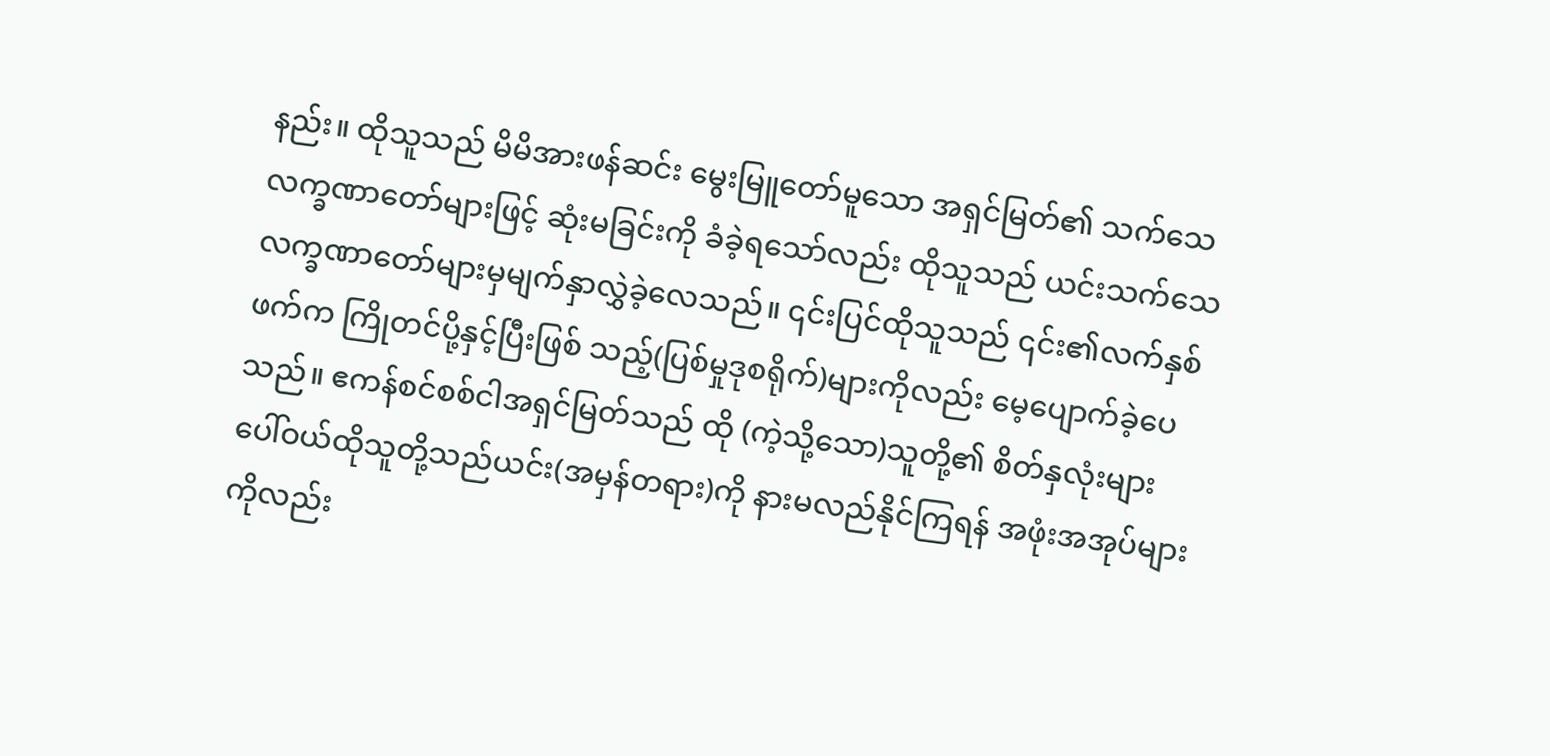နည်း။ ထိုသူသည် မိမိအားဖန်ဆင်း မွေးမြူတော်မူသော အရှင်မြတ်၏ သက်သေလက္ခဏာတော်များဖြင့် ဆုံးမခြင်းကို ခံခဲ့ရသော်လည်း ထိုသူသည် ယင်းသက်သေလက္ခဏာတော်များမှမျက်နှာလွှဲခဲ့လေသည်။ ၎င်းပြင်ထိုသူသည် ၎င်း၏လက်နှစ်ဖက်က ကြိုတင်ပို့နှင့်ပြီးဖြစ် သည့်(ပြစ်မှုဒုစရိုက်)များကိုလည်း မေ့ပျောက်ခဲ့ပေသည်။ ဧကန်စင်စစ်ငါအရှင်မြတ်သည် ထို (ကဲ့သို့သော)သူတို့၏ စိတ်နှလုံးများပေါ်ဝယ်ထိုသူတို့သည်ယင်း(အမှန်တရား)ကို နားမလည်နိုင်ကြရန် အဖုံးအအုပ်များကိုလည်း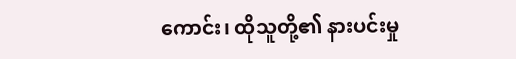ကောင်း၊ ထိုသူတို့၏ နားပင်းမှု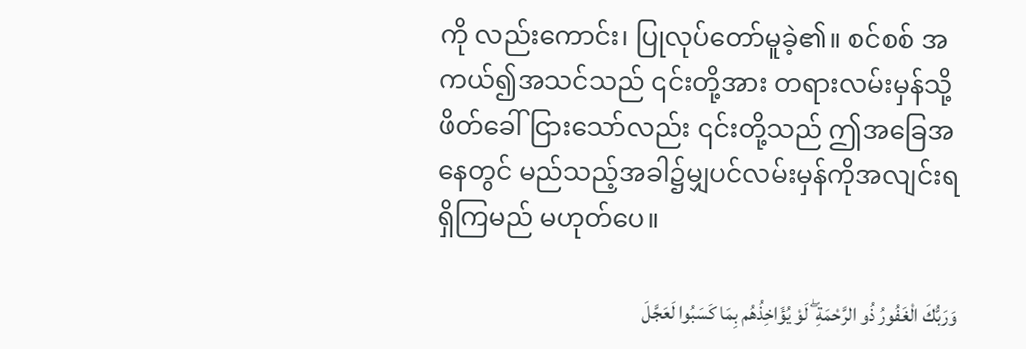ကို လည်းကောင်း၊ ပြုလုပ်တော်မူခဲ့၏။ စင်စစ် အကယ်၍အသင်သည် ၎င်းတို့အား တရားလမ်းမှန်သို့ ဖိတ်ခေါ် ငြားသော်လည်း ၎င်းတို့သည် ဤအခြေအနေတွင် မည်သည့်အခါ၌မျှပင်လမ်းမှန်ကိုအလျင်းရရှိကြမည် မဟုတ်ပေ။

وَرَبُّكَ الْغَفُورُ ذُو الرَّحْمَةِ ۖ لَوْ يُؤَاخِذُهُم بِمَا كَسَبُوا لَعَجَّلَ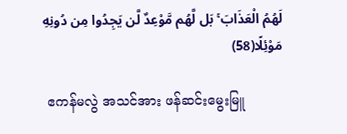لَهُمُ الْعَذَابَ ۚ بَل لَّهُم مَّوْعِدٌ لَّن يَجِدُوا مِن دُونِهِ مَوْئِلًا(58)

 ဧကန်မလွဲ အသင်အား ဖန်ဆင်းမွေးမြူ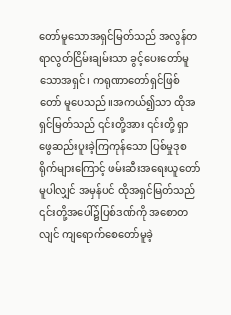တော်မူသောအရှင်မြတ်သည် အလွန်တရာလွတ်ငြိမ်းချမ်းသာ ခွင့်ပေးတော်မူသောအရှင်၊ ကရုဏာတော်ရှင်ဖြစ်တော် မူပေသည်။အကယ်၍သာ ထိုအရှင်မြတ်သည် ၎င်းတို့အား ၎င်းတို့ ရှာဖွေဆည်းပူးခဲ့ကြကုန်သော ပြစ်မှုဒုစရိုက်များကြောင့် ဖမ်းဆီးအရေးယူတော်မူပါလျှင် အမှန်ပင် ထိုအရှင်မြတ်သည် ၎င်းတို့အပေါ်၌ပြစ်ဒဏ်ကို အစောတလျင် ကျရောက်စေတော်မူခဲ့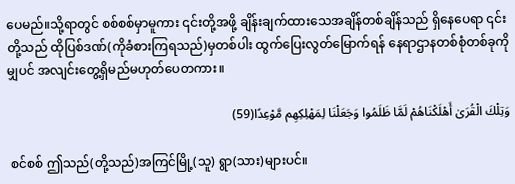ပေမည်။သို့ရာတွင် စစ်စစ်မှာမူကား ၎င်းတို့အဖို့ ချိန်းချက်ထားသေအချိန်တစ်ချိန်သည် ရှိနေပေရာ ၎င်းတို့သည် ထိုပြစ်ဒဏ်(ကိုခံစားကြရသည်)မှတစ်ပါး ထွက်ပြေးလွတ်မြောက်ရန် နေရာဌာနတစ်စုံတစ်ခုကိုမျှပင် အလျင်းတွေ့ရှိမည်မဟုတ်ပေတကား။

وَتِلْكَ الْقُرَىٰ أَهْلَكْنَاهُمْ لَمَّا ظَلَمُوا وَجَعَلْنَا لِمَهْلِكِهِم مَّوْعِدًا(59)

 စင်စစ် ဤသည်(တို့သည်)အကြင်မြို့(သူ) ရွာ(သား)များပင်။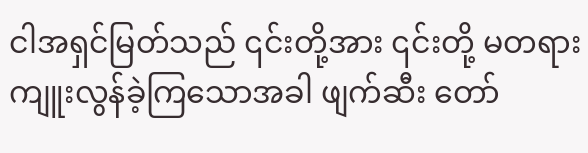ငါအရှင်မြတ်သည် ၎င်းတို့အား ၎င်းတို့ မတရားကျူးလွန်ခဲ့ကြသောအခါ ဖျက်ဆီး တော်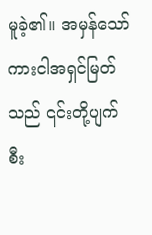မူခဲ့၏။ အမှန်သော်ကားငါအရှင်မြတ်သည် ၎င်းတို့ပျက်စီး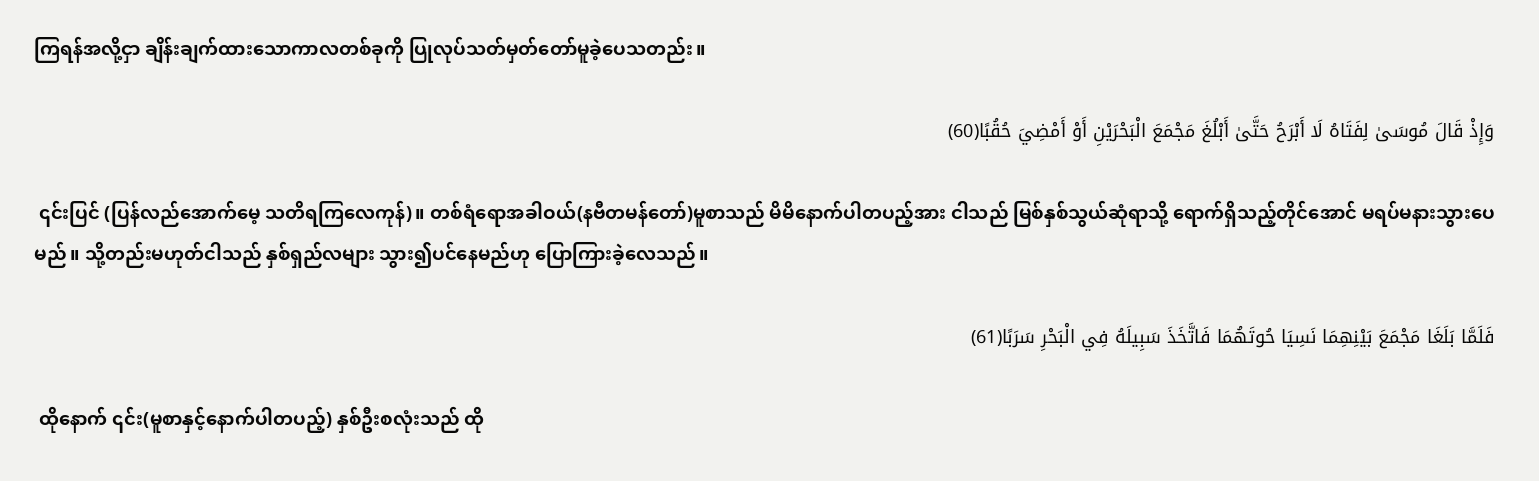ကြရန်အလို့ငှာ ချိန်းချက်ထားသောကာလတစ်ခုကို ပြုလုပ်သတ်မှတ်တော်မူခဲ့ပေသတည်း။

وَإِذْ قَالَ مُوسَىٰ لِفَتَاهُ لَا أَبْرَحُ حَتَّىٰ أَبْلُغَ مَجْمَعَ الْبَحْرَيْنِ أَوْ أَمْضِيَ حُقُبًا(60)

 ၎င်းပြင် (ပြန်လည်အောက်မေ့ သတိရကြလေကုန်)။ တစ်ရံရောအခါဝယ်(နဗီတမန်တော်)မူစာသည် မိမိနောက်ပါတပည့်အား ငါသည် မြစ်နှစ်သွယ်ဆုံရာသို့ ရောက်ရှိသည့်တိုင်အောင် မရပ်မနားသွားပေမည်။ သို့တည်းမဟုတ်ငါသည် နှစ်ရှည်လများ သွား၍ပင်နေမည်ဟု ပြောကြားခဲ့လေသည်။

فَلَمَّا بَلَغَا مَجْمَعَ بَيْنِهِمَا نَسِيَا حُوتَهُمَا فَاتَّخَذَ سَبِيلَهُ فِي الْبَحْرِ سَرَبًا(61)

 ထိုနောက် ၎င်း(မူစာနှင့်နောက်ပါတပည့်) နှစ်ဦးစလုံးသည် ထို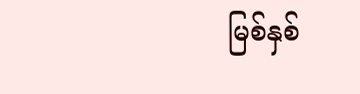မြစ်နှစ်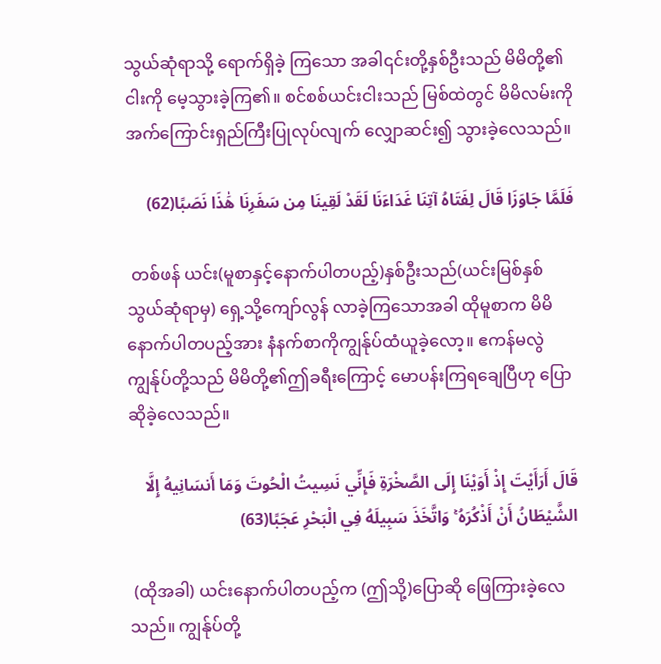သွယ်ဆုံရာသို့ ရောက်ရှိခဲ့ ကြသော အခါ၎င်းတို့နှစ်ဦးသည် မိမိတို့၏ငါးကို မေ့သွားခဲ့ကြ၏။ စင်စစ်ယင်းငါးသည် မြစ်ထဲတွင် မိမိလမ်းကို အက်ကြောင်းရှည်ကြီးပြုလုပ်လျက် လျှောဆင်း၍ သွားခဲ့လေသည်။

فَلَمَّا جَاوَزَا قَالَ لِفَتَاهُ آتِنَا غَدَاءَنَا لَقَدْ لَقِينَا مِن سَفَرِنَا هَٰذَا نَصَبًا(62)

 တစ်ဖန် ယင်း(မူစာနှင့်နောက်ပါတပည့်)နှစ်ဦးသည်(ယင်းမြစ်နှစ်သွယ်ဆုံရာမှ) ရှေ့သို့ကျော်လွန် လာခဲ့ကြသောအခါ ထိုမူစာက မိမိ နောက်ပါတပည့်အား နံနက်စာကိုကျွန်ုပ်ထံယူခဲ့လော့။ ဧကန်မလွဲ ကျွန်ုပ်တို့သည် မိမိတို့၏ဤခရီးကြောင့် မောပန်းကြရချေပြီဟု ပြောဆိုခဲ့လေသည်။

قَالَ أَرَأَيْتَ إِذْ أَوَيْنَا إِلَى الصَّخْرَةِ فَإِنِّي نَسِيتُ الْحُوتَ وَمَا أَنسَانِيهُ إِلَّا الشَّيْطَانُ أَنْ أَذْكُرَهُ ۚ وَاتَّخَذَ سَبِيلَهُ فِي الْبَحْرِ عَجَبًا(63)

 (ထိုအခါ) ယင်းနောက်ပါတပည့်က (ဤသို့)ပြောဆို ဖြေကြားခဲ့လေသည်။ ကျွန်ုပ်တို့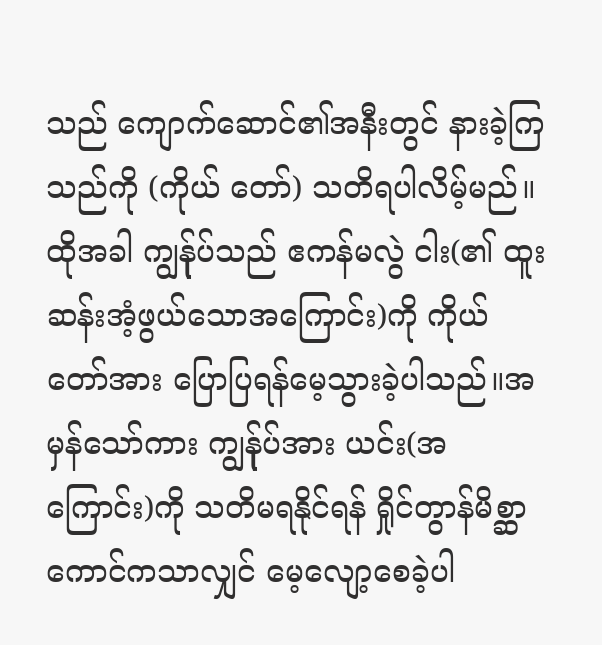သည် ကျောက်ဆောင်၏အနီးတွင် နားခဲ့ကြသည်ကို (ကိုယ် တော်) သတိရပါလိမ့်မည်။ထိုအခါ ကျွန်ုပ်သည် ဧကန်မလွဲ ငါး(၏ ထူးဆန်းအံ့ဖွယ်သောအကြောင်း)ကို ကိုယ်တော်အား ပြောပြရန်မေ့သွားခဲ့ပါသည်။အမှန်သော်ကား ကျွန်ုပ်အား ယင်း(အကြောင်း)ကို သတိမရနိုင်ရန် ရှိုင်တွာန်မိစ္ဆာကောင်ကသာလျှင် မေ့လျော့စေခဲ့ပါ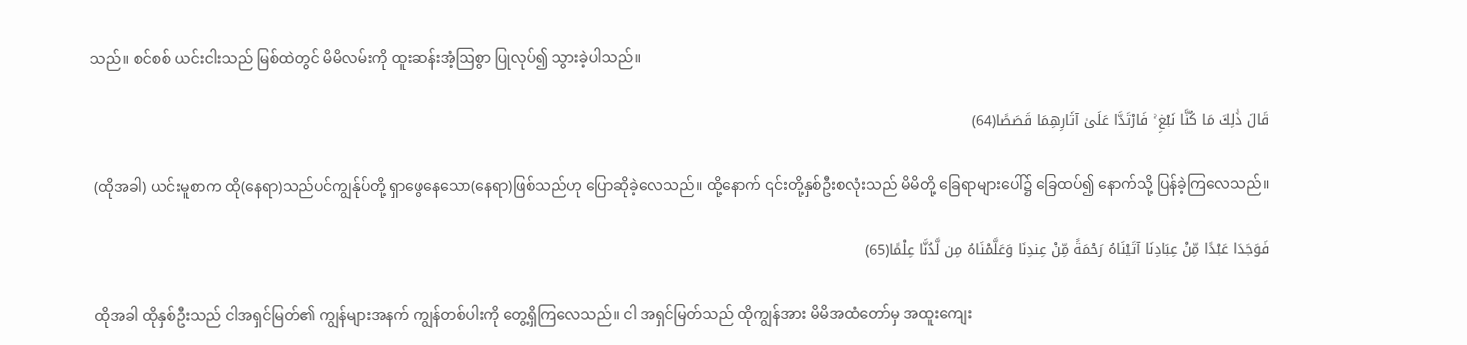သည်။ စင်စစ် ယင်းငါးသည် မြစ်ထဲတွင် မိမိလမ်းကို ထူးဆန်းအံ့ဩစွာ ပြုလုပ်၍ သွားခဲ့ပါသည်။

قَالَ ذَٰلِكَ مَا كُنَّا نَبْغِ ۚ فَارْتَدَّا عَلَىٰ آثَارِهِمَا قَصَصًا(64)

 (ထိုအခါ) ယင်းမူစာက ထို(နေရာ)သည်ပင်ကျွန်ုပ်တို့ ရှာဖွေနေသော(နေရာ)ဖြစ်သည်ဟု ပြောဆိုခဲ့လေသည်။ ထို့နောက် ၎င်းတို့နှစ်ဦးစလုံးသည် မိမိတို့ ခြေရာများပေါ်၌ ခြေထပ်၍ နောက်သို့ ပြန်ခဲ့ကြလေသည်။

فَوَجَدَا عَبْدًا مِّنْ عِبَادِنَا آتَيْنَاهُ رَحْمَةً مِّنْ عِندِنَا وَعَلَّمْنَاهُ مِن لَّدُنَّا عِلْمًا(65)

 ထိုအခါ ထိုနှစ်ဦးသည် ငါအရှင်မြတ်၏ ကျွန်များအနက် ကျွန်တစ်ပါးကို တွေ့ရှိကြလေသည်။ ငါ အရှင်မြတ်သည် ထိုကျွန်အား မိမိအထံတော်မှ အထူးကျေး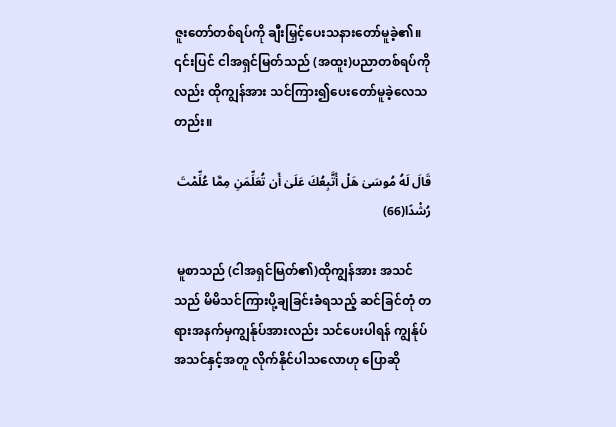ဇူးတော်တစ်ရပ်ကို ချီးမြှင့်ပေးသနားတော်မူခဲ့၏။ ၎င်းပြင် ငါအရှင်မြတ်သည် (အထူး)ပညာတစ်ရပ်ကို လည်း ထိုကျွန်အား သင်ကြား၍ပေးတော်မူခဲ့လေသတည်း။

قَالَ لَهُ مُوسَىٰ هَلْ أَتَّبِعُكَ عَلَىٰ أَن تُعَلِّمَنِ مِمَّا عُلِّمْتَ رُشْدًا(66)

 မူစာသည် (ငါအရှင်မြတ်၏)ထိုကျွန်အား အသင်သည် မိမိသင်ကြားပို့ချခြင်းခံရသည့် ဆင်ခြင်တုံ တရားအနက်မှကျွန်ုပ်အားလည်း သင်ပေးပါရန် ကျွန်ုပ်အသင်နှင့်အတူ လိုက်နိုင်ပါသလောဟု ပြောဆို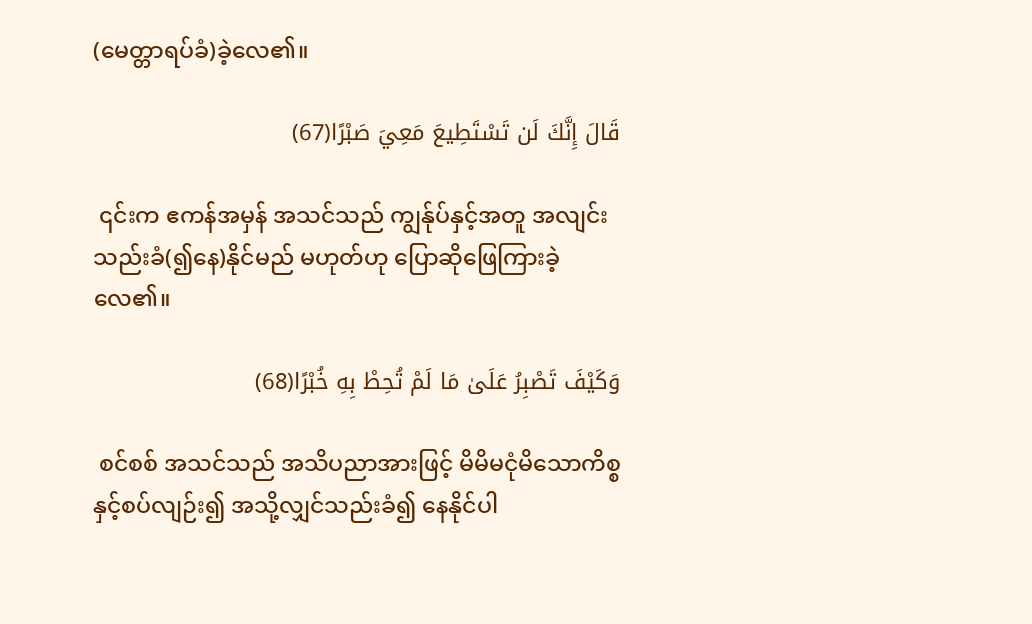(မေတ္တာရပ်ခံ)ခဲ့လေ၏။

قَالَ إِنَّكَ لَن تَسْتَطِيعَ مَعِيَ صَبْرًا(67)

 ၎င်းက ဧကန်အမှန် အသင်သည် ကျွန်ုပ်နှင့်အတူ အလျင်းသည်းခံ(၍နေ)နိုင်မည် မဟုတ်ဟု ပြောဆိုဖြေကြားခဲ့လေ၏။

وَكَيْفَ تَصْبِرُ عَلَىٰ مَا لَمْ تُحِطْ بِهِ خُبْرًا(68)

 စင်စစ် အသင်သည် အသိပညာအားဖြင့် မိမိမငုံမိသောကိစ္စနှင့်စပ်လျဉ်း၍ အသို့လျှင်သည်းခံ၍ နေနိုင်ပါ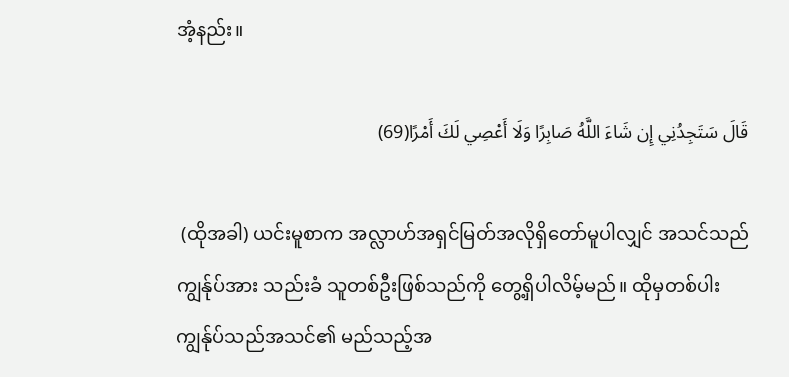အံ့နည်း။

قَالَ سَتَجِدُنِي إِن شَاءَ اللَّهُ صَابِرًا وَلَا أَعْصِي لَكَ أَمْرًا(69)

 (ထိုအခါ) ယင်းမူစာက အလ္လာဟ်အရှင်မြတ်အလိုရှိတော်မူပါလျှင် အသင်သည် ကျွန်ုပ်အား သည်းခံ သူတစ်ဦးဖြစ်သည်ကို တွေ့ရှိပါလိမ့်မည်။ ထိုမှတစ်ပါး ကျွန်ုပ်သည်အသင်၏ မည်သည့်အ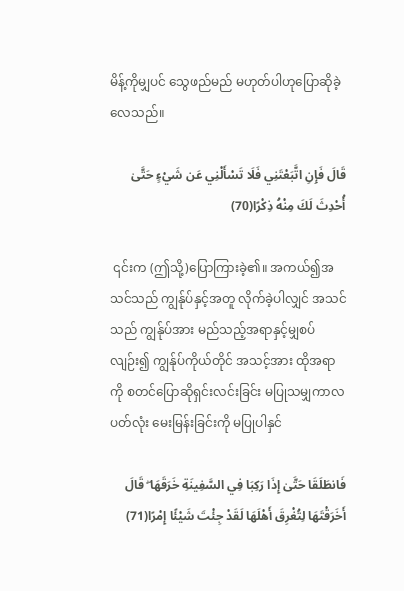မိန့်ကိုမျှပင် သွေဖည်မည် မဟုတ်ပါဟုပြောဆိုခဲ့လေသည်။

قَالَ فَإِنِ اتَّبَعْتَنِي فَلَا تَسْأَلْنِي عَن شَيْءٍ حَتَّىٰ أُحْدِثَ لَكَ مِنْهُ ذِكْرًا(70)

 ၎င်းက (ဤသို့)ပြောကြားခဲ့၏။ အကယ်၍အသင်သည် ကျွန်ုပ်နှင့်အတူ လိုက်ခဲ့ပါလျှင် အသင်သည် ကျွန်ုပ်အား မည်သည့်အရာနှင့်မျှစပ်လျဉ်း၍ ကျွန်ုပ်ကိုယ်တိုင် အသင့်အား ထိုအရာကို စတင်ပြောဆိုရှင်းလင်းခြင်း မပြုသမျှကာလပတ်လုံး မေးမြန်းခြင်းကို မပြုပါနှင်

فَانطَلَقَا حَتَّىٰ إِذَا رَكِبَا فِي السَّفِينَةِ خَرَقَهَا ۖ قَالَ أَخَرَقْتَهَا لِتُغْرِقَ أَهْلَهَا لَقَدْ جِئْتَ شَيْئًا إِمْرًا(71)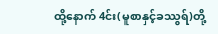ထို့နောက် 4င်း(မူစာနှင့်ခဿွရ်)တို့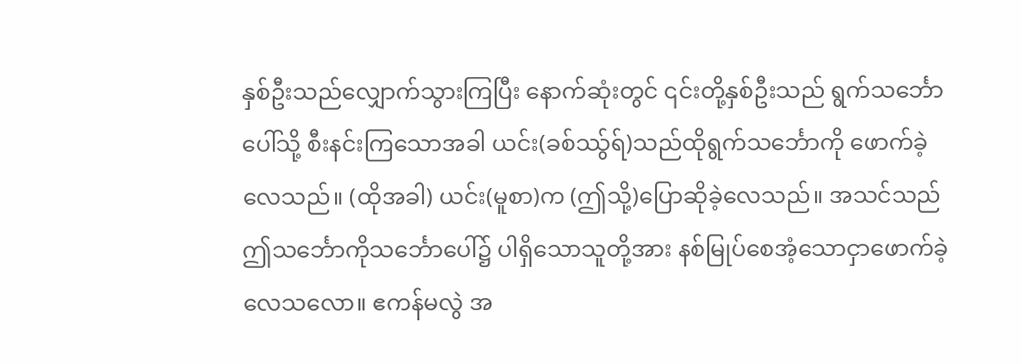နှစ်ဦးသည်လျှောက်သွားကြပြီး နောက်ဆုံးတွင် ၎င်းတို့နှစ်ဦးသည် ရွက်သင်္ဘောပေါ်သို့ စီးနင်းကြသောအခါ ယင်း(ခစ်ဿွ်ရ်)သည်ထိုရွက်သင်္ဘောကို ဖောက်ခဲ့လေသည်။ (ထိုအခါ) ယင်း(မူစာ)က (ဤသို့)ပြောဆိုခဲ့လေသည်။ အသင်သည် ဤသင်္ဘောကိုသင်္ဘောပေါ်၌ ပါရှိသောသူတို့အား နစ်မြုပ်စေအံ့သောငှာဖောက်ခဲ့လေသလော။ ဧကန်မလွဲ အ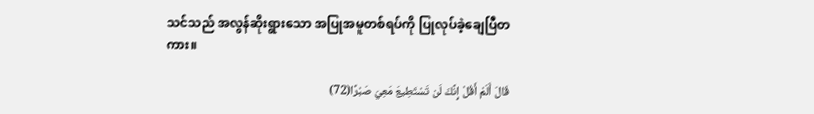သင်သည် အလွန်ဆိုးရွားသော အပြုအမူတစ်ရပ်ကို ပြုလုပ်ခဲ့ချေပြီတကား။

قَالَ أَلَمْ أَقُلْ إِنَّكَ لَن تَسْتَطِيعَ مَعِيَ صَبْرًا(72)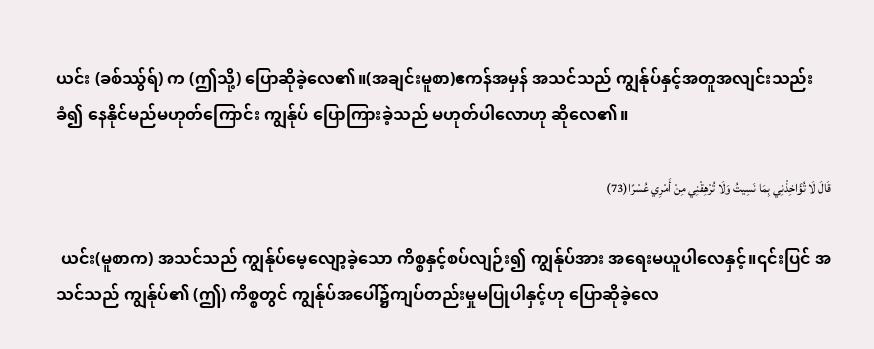ယင်း (ခစ်ဿွ်ရ်) က (ဤသို့) ပြောဆိုခဲ့လေ၏။(အချင်းမူစာ)ဧကန်အမှန် အသင်သည် ကျွန်ုပ်နှင့်အတူအလျင်းသည်းခံ၍ နေနိုင်မည်မဟုတ်ကြောင်း ကျွန်ုပ် ပြောကြားခဲ့သည် မဟုတ်ပါလောဟု ဆိုလေ၏။

قَالَ لَا تُؤَاخِذْنِي بِمَا نَسِيتُ وَلَا تُرْهِقْنِي مِنْ أَمْرِي عُسْرًا(73)

 ယင်း(မူစာက) အသင်သည် ကျွန်ုပ်မေ့လျော့ခဲ့သော ကိစ္စနှင့်စပ်လျဉ်း၍ ကျွန်ုပ်အား အရေးမယူပါလေနှင့်။၎င်းပြင် အသင်သည် ကျွန်ုပ်၏ (ဤ) ကိစ္စတွင် ကျွန်ုပ်အပေါ်၌ကျပ်တည်းမှုမပြုပါနှင့်ဟု ပြောဆိုခဲ့လေ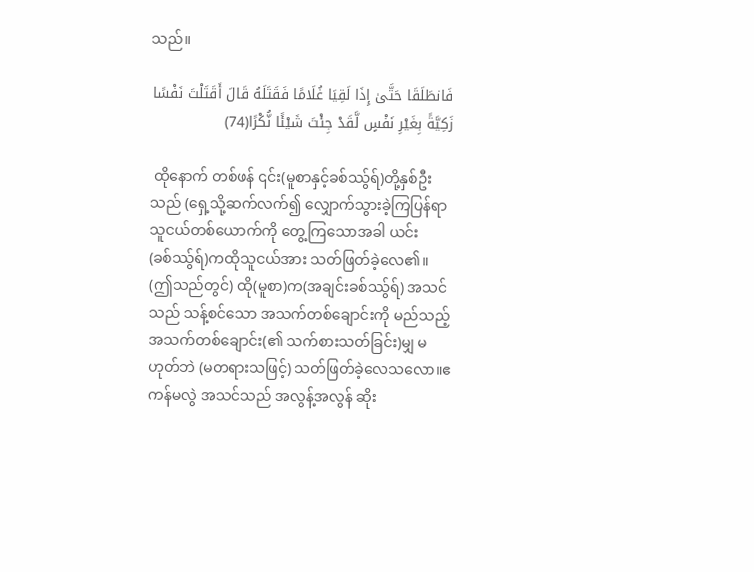သည်။

فَانطَلَقَا حَتَّىٰ إِذَا لَقِيَا غُلَامًا فَقَتَلَهُ قَالَ أَقَتَلْتَ نَفْسًا زَكِيَّةً بِغَيْرِ نَفْسٍ لَّقَدْ جِئْتَ شَيْئًا نُّكْرًا(74)

 ထိုနောက် တစ်ဖန် ၎င်း(မူစာနှင့်ခစ်ဿွ်ရ်)တို့နှစ်ဦးသည် (ရှေ့သို့ဆက်လက်၍ လျှောက်သွားခဲ့ကြပြန်ရာ သူငယ်တစ်ယောက်ကို တွေ့ကြသောအခါ ယင်း(ခစ်ဿွ်ရ်)ကထိုသူငယ်အား သတ်ဖြတ်ခဲ့လေ၏။ (ဤသည်တွင်) ထို(မူစာ)က(အချင်းခစ်ဿွ်ရ်) အသင်သည် သန့်စင်သော အသက်တစ်ချောင်းကို မည်သည့်အသက်တစ်ချောင်း(၏ သက်စားသတ်ခြင်း)မျှ မဟုတ်ဘဲ (မတရားသဖြင့်) သတ်ဖြတ်ခဲ့လေသလော။ဧကန်မလွဲ အသင်သည် အလွန့်အလွန် ဆိုး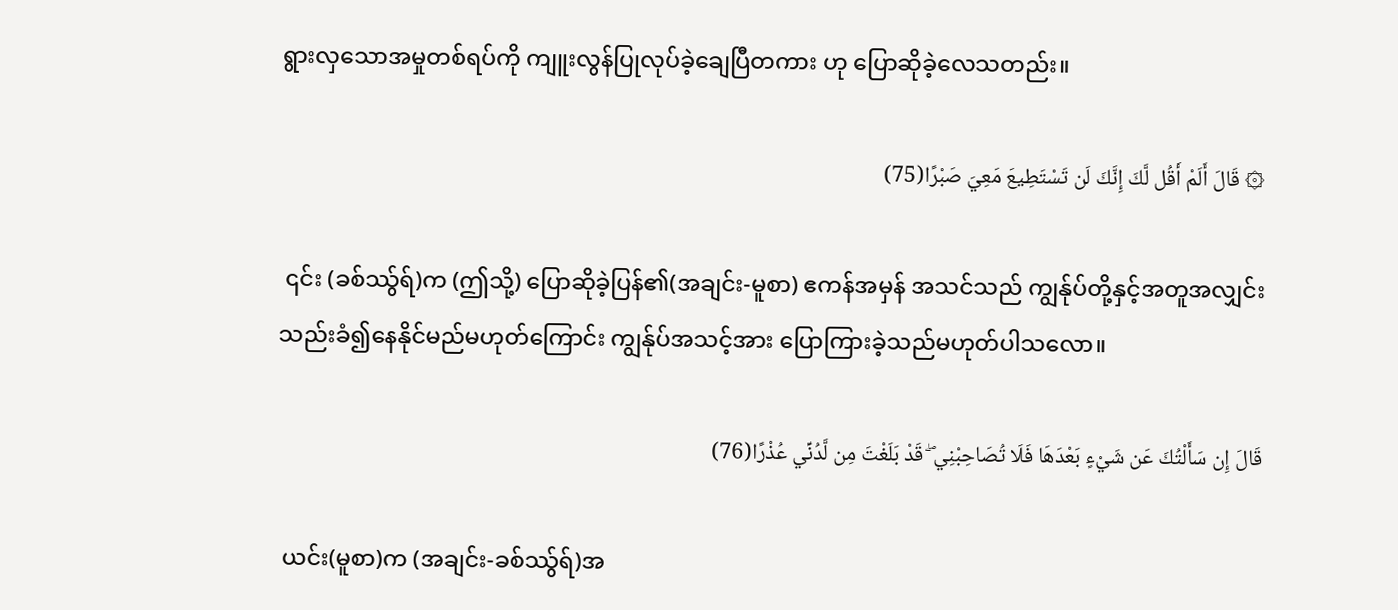ရွားလှသောအမှုတစ်ရပ်ကို ကျူးလွန်ပြုလုပ်ခဲ့ချေပြီတကား ဟု ပြောဆိုခဲ့လေသတည်း။

۞ قَالَ أَلَمْ أَقُل لَّكَ إِنَّكَ لَن تَسْتَطِيعَ مَعِيَ صَبْرًا(75)

 ၎င်း (ခစ်ဿွ်ရ်)က (ဤသို့) ပြောဆိုခဲ့ပြန်၏(အချင်း-မူစာ) ဧကန်အမှန် အသင်သည် ကျွန်ုပ်တို့နှင့်အတူအလျှင်း သည်းခံ၍နေနိုင်မည်မဟုတ်ကြောင်း ကျွန်ုပ်အသင့်အား ပြောကြားခဲ့သည်မဟုတ်ပါသလော။

قَالَ إِن سَأَلْتُكَ عَن شَيْءٍ بَعْدَهَا فَلَا تُصَاحِبْنِي ۖ قَدْ بَلَغْتَ مِن لَّدُنِّي عُذْرًا(76)

 ယင်း(မူစာ)က (အချင်း-ခစ်ဿွ်ရ်)အ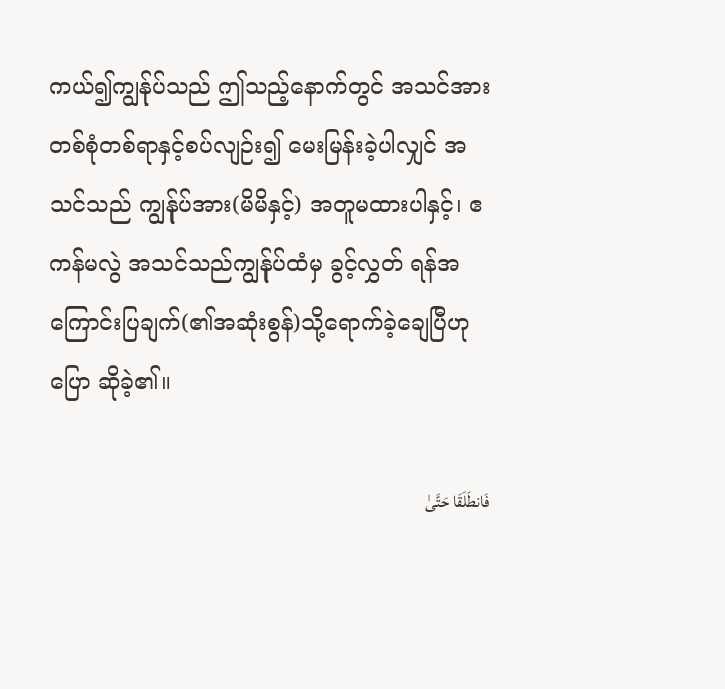ကယ်၍ကျွန်ုပ်သည် ဤသည့်နောက်တွင် အသင်အား တစ်စုံတစ်ရာနှင့်စပ်လျဉ်း၍ မေးမြန်းခဲ့ပါလျှင် အသင်သည် ကျွန်ုပ်အား(မိမိနှင့်) အတူမထားပါနှင့်၊ ဧကန်မလွဲ အသင်သည်ကျွန်ုပ်ထံမှ ခွင့်လွှတ် ရန်အကြောင်းပြချက်(၏အဆုံးစွန်)သို့ရောက်ခဲ့ချေပြီဟု ပြော ဆိုခဲ့၏။

فَانطَلَقَا حَتَّىٰ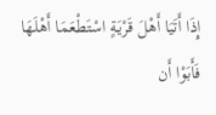إِذَا أَتَيَا أَهْلَ قَرْيَةٍ اسْتَطْعَمَا أَهْلَهَا فَأَبَوْا أَن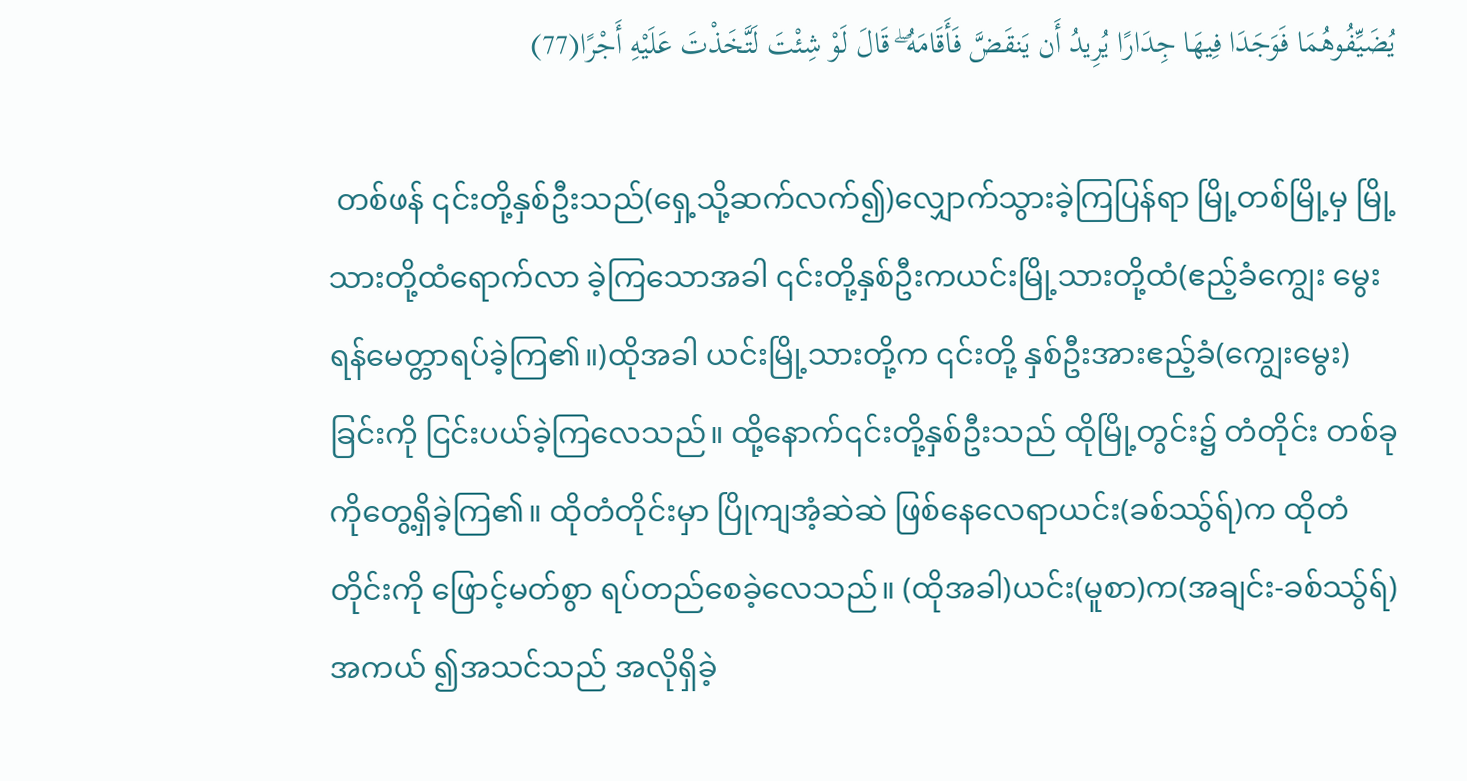يُضَيِّفُوهُمَا فَوَجَدَا فِيهَا جِدَارًا يُرِيدُ أَن يَنقَضَّ فَأَقَامَهُ ۖ قَالَ لَوْ شِئْتَ لَتَّخَذْتَ عَلَيْهِ أَجْرًا(77)

 တစ်ဖန် ၎င်းတို့နှစ်ဦးသည်(ရှေ့သို့ဆက်လက်၍)လျှောက်သွားခဲ့ကြပြန်ရာ မြို့တစ်မြို့မှ မြို့သားတို့ထံရောက်လာ ခဲ့ကြသောအခါ ၎င်းတို့နှစ်ဦးကယင်းမြို့သားတို့ထံ(ဧည့်ခံကျွေး မွေးရန်မေတ္တာရပ်ခဲ့ကြ၏။)ထိုအခါ ယင်းမြို့သားတို့က ၎င်းတို့ နှစ်ဦးအားဧည့်ခံ(ကျွေးမွေး)ခြင်းကို ငြင်းပယ်ခဲ့ကြလေသည်။ ထို့နောက်၎င်းတို့နှစ်ဦးသည် ထိုမြို့တွင်း၌ တံတိုင်း တစ်ခုကိုတွေ့ရှိခဲ့ကြ၏။ ထိုတံတိုင်းမှာ ပြိုကျအံ့ဆဲဆဲ ဖြစ်နေလေရာယင်း(ခစ်ဿွ်ရ်)က ထိုတံတိုင်းကို ဖြောင့်မတ်စွာ ရပ်တည်စေခဲ့လေသည်။ (ထိုအခါ)ယင်း(မူစာ)က(အချင်း-ခစ်ဿွ်ရ်)အကယ် ၍အသင်သည် အလိုရှိခဲ့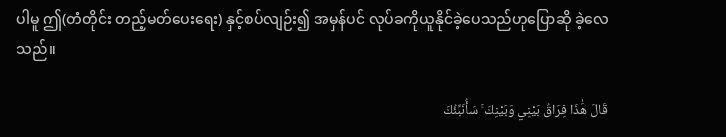ပါမူ ဤ(တံတိုင်း တည့်မတ်ပေးရေး) နှင့်စပ်လျဉ်း၍ အမှန်ပင် လုပ်ခကိုယူနိုင်ခဲ့ပေသည်ဟုပြောဆို ခဲ့လေသည်။

قَالَ هَٰذَا فِرَاقُ بَيْنِي وَبَيْنِكَ ۚ سَأُنَبِّئُكَ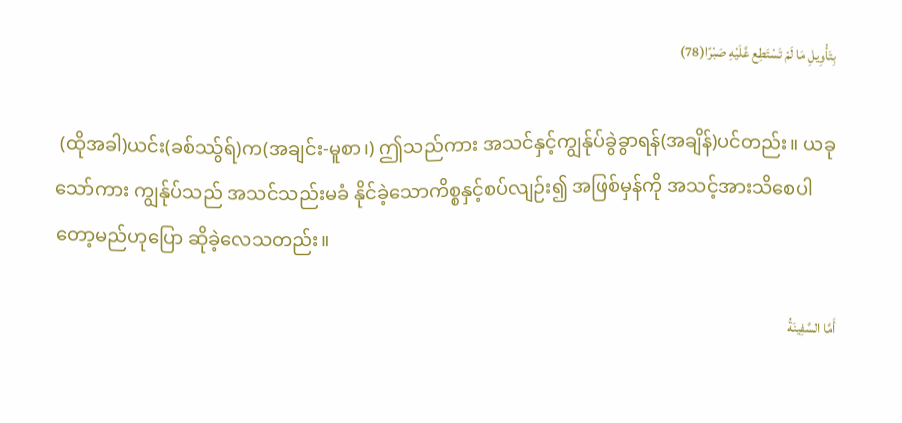بِتَأْوِيلِ مَا لَمْ تَسْتَطِع عَّلَيْهِ صَبْرًا(78)

 (ထိုအခါ)ယင်း(ခစ်ဿွ်ရ်)က(အချင်း-မူစာ၊) ဤသည်ကား အသင်နှင့်ကျွန်ုပ်ခွဲခွာရန်(အချိန်)ပင်တည်း။ ယခုသော်ကား ကျွန်ုပ်သည် အသင်သည်းမခံ နိုင်ခဲ့သောကိစ္စနှင့်စပ်လျဉ်း၍ အဖြစ်မှန်ကို အသင့်အားသိစေပါတော့မည်ဟုပြော ဆိုခဲ့လေသတည်း။

أَمَّا السَّفِينَةُ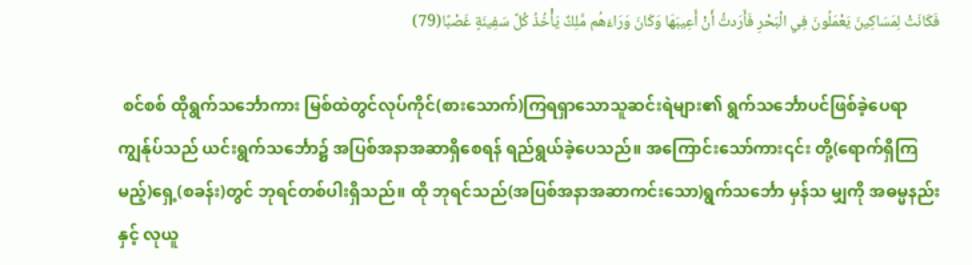فَكَانَتْ لِمَسَاكِينَ يَعْمَلُونَ فِي الْبَحْرِ فَأَرَدتُّ أَنْ أَعِيبَهَا وَكَانَ وَرَاءَهُم مَّلِكٌ يَأْخُذُ كُلَّ سَفِينَةٍ غَصْبًا(79)

 စင်စစ် ထိုရွက်သင်္ဘောကား မြစ်ထဲတွင်လုပ်ကိုင်(စားသောက်)ကြရရှာသောသူဆင်းရဲများ၏ ရွက်သင်္ဘောပင်ဖြစ်ခဲ့ပေရာ ကျွန်ုပ်သည် ယင်းရွက်သင်္ဘော၌ အပြစ်အနာအဆာရှိစေရန် ရည်ရွယ်ခဲ့ပေသည်။ အကြောင်းသော်ကား၎င်း တို့(ရောက်ရှိကြမည့်)ရှေ့(စခန်း)တွင် ဘုရင်တစ်ပါးရှိသည်။ ထို ဘုရင်သည်(အပြစ်အနာအဆာကင်းသော)ရွက်သင်္ဘော မှန်သ မျှကို အဓမ္မနည်းနှင့် လုယူ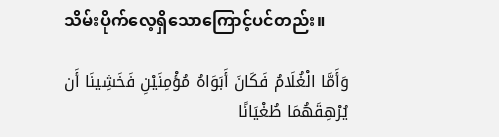သိမ်းပိုက်လေ့ရှိသောကြောင့်ပင်တည်း။

وَأَمَّا الْغُلَامُ فَكَانَ أَبَوَاهُ مُؤْمِنَيْنِ فَخَشِينَا أَن يُرْهِقَهُمَا طُغْيَانًا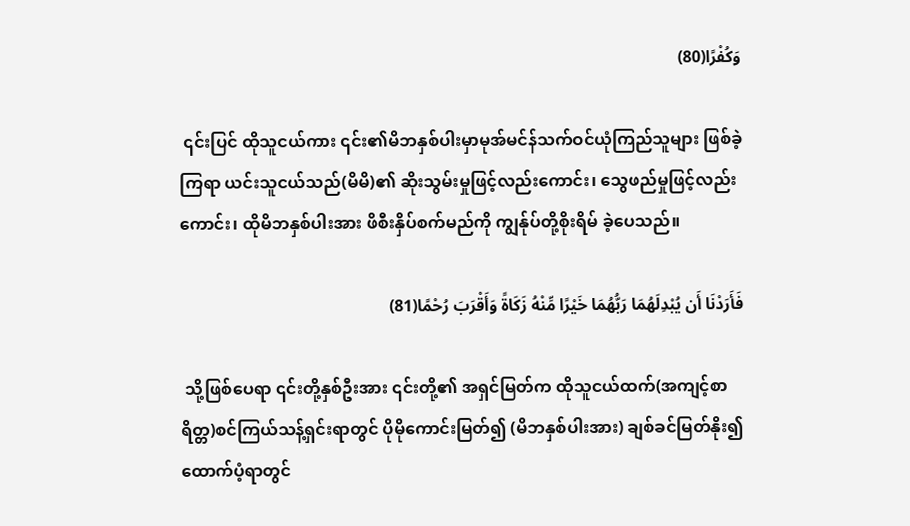وَكُفْرًا(80)

 ၎င်းပြင် ထိုသူငယ်ကား ၎င်း၏မိဘနှစ်ပါးမှာမုအ်မင်န်သက်ဝင်ယုံကြည်သူများ ဖြစ်ခဲ့ကြရာ ယင်းသူငယ်သည်(မိမိ)၏ ဆိုးသွမ်းမှုဖြင့်လည်းကောင်း၊ သွေဖည်မှုဖြင့်လည်းကောင်း၊ ထိုမိဘနှစ်ပါးအား ဖိစီးနှိပ်စက်မည်ကို ကျွန်ုပ်တို့စိုးရိမ် ခဲ့ပေသည်။

فَأَرَدْنَا أَن يُبْدِلَهُمَا رَبُّهُمَا خَيْرًا مِّنْهُ زَكَاةً وَأَقْرَبَ رُحْمًا(81)

 သို့ဖြစ်ပေရာ ၎င်းတို့နှစ်ဦးအား ၎င်းတို့၏ အရှင်မြတ်က ထိုသူငယ်ထက်(အကျင့်စာရိတ္တ)စင်ကြယ်သန့်ရှင်းရာတွင် ပိုမိုကောင်းမြတ်၍ (မိဘနှစ်ပါးအား) ချစ်ခင်မြတ်နိုး၍ထောက်ပံ့ရာတွင်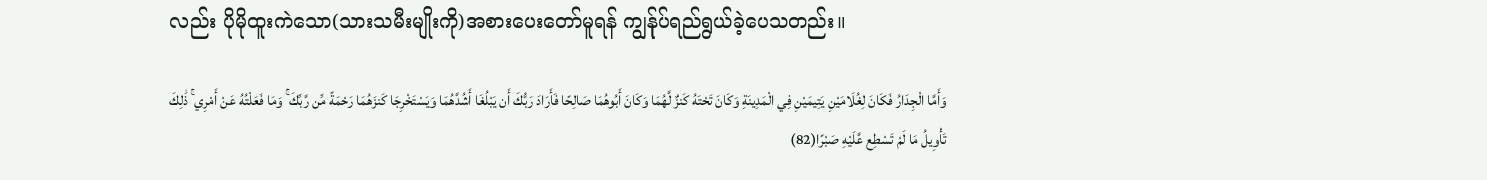လည်း ပိုမိုထူးကဲသော(သားသမီးမျိုးကို)အစားပေးတော်မူရန် ကျွန်ုပ်ရည်ရွယ်ခဲ့ပေသတည်း။

وَأَمَّا الْجِدَارُ فَكَانَ لِغُلَامَيْنِ يَتِيمَيْنِ فِي الْمَدِينَةِ وَكَانَ تَحْتَهُ كَنزٌ لَّهُمَا وَكَانَ أَبُوهُمَا صَالِحًا فَأَرَادَ رَبُّكَ أَن يَبْلُغَا أَشُدَّهُمَا وَيَسْتَخْرِجَا كَنزَهُمَا رَحْمَةً مِّن رَّبِّكَ ۚ وَمَا فَعَلْتُهُ عَنْ أَمْرِي ۚ ذَٰلِكَ تَأْوِيلُ مَا لَمْ تَسْطِع عَّلَيْهِ صَبْرًا(82)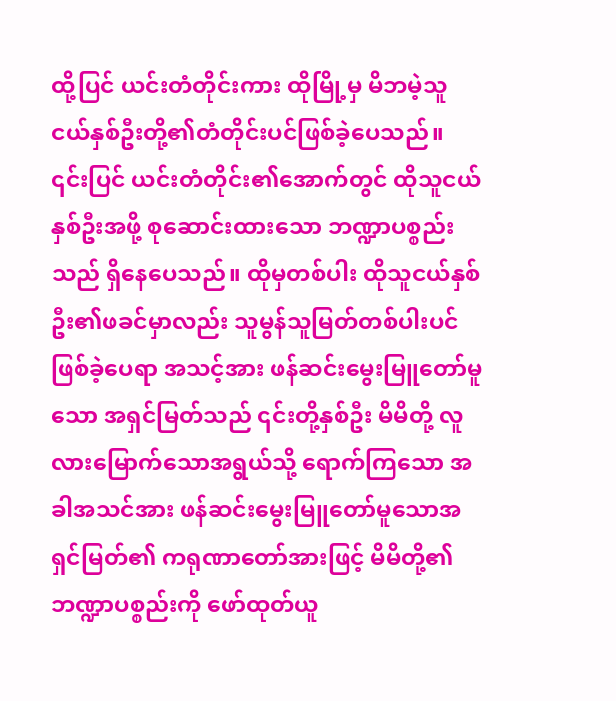ထို့ပြင် ယင်းတံတိုင်းကား ထိုမြို့မှ မိဘမဲ့သူငယ်နှစ်ဦးတို့၏တံတိုင်းပင်ဖြစ်ခဲ့ပေသည်။ ၎င်းပြင် ယင်းတံတိုင်း၏အောက်တွင် ထိုသူငယ်နှစ်ဦးအဖို့ စုဆောင်းထားသော ဘဏ္ဍာပစ္စည်းသည် ရှိနေပေသည်။ ထိုမှတစ်ပါး ထိုသူငယ်နှစ်ဦး၏ဖခင်မှာလည်း သူမွန်သူမြတ်တစ်ပါးပင် ဖြစ်ခဲ့ပေရာ အသင့်အား ဖန်ဆင်းမွေးမြူတော်မူသော အရှင်မြတ်သည် ၎င်းတို့နှစ်ဦး မိမိတို့ လူလားမြောက်သောအရွယ်သို့ ရောက်ကြသော အခါအသင်အား ဖန်ဆင်းမွေးမြူတော်မူသောအရှင်မြတ်၏ ကရုဏာတော်အားဖြင့် မိမိတို့၏ဘဏ္ဍာပစ္စည်းကို ဖော်ထုတ်ယူ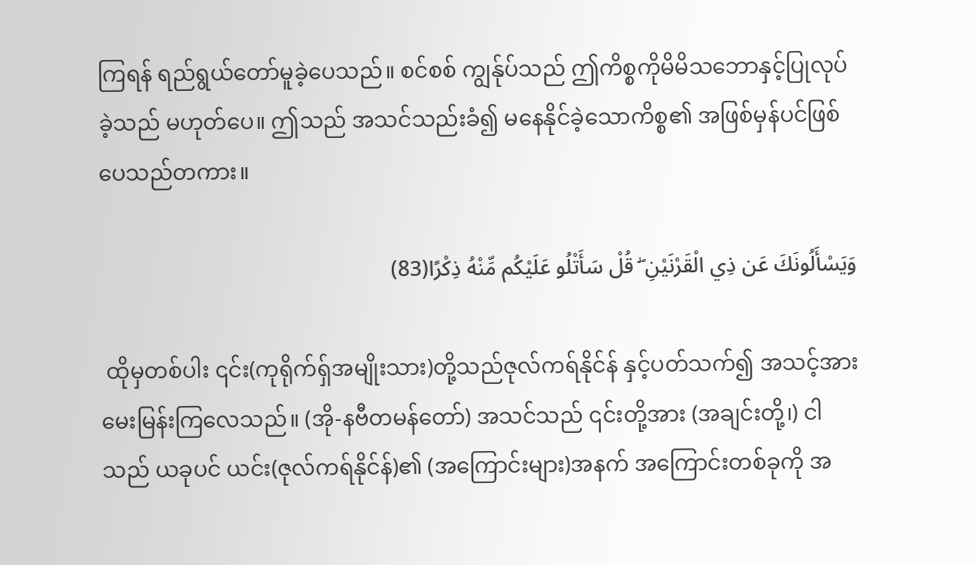ကြရန် ရည်ရွယ်တော်မူခဲ့ပေသည်။ စင်စစ် ကျွန်ုပ်သည် ဤကိစ္စကိုမိမိသဘောနှင့်ပြုလုပ်ခဲ့သည် မဟုတ်ပေ။ ဤသည် အသင်သည်းခံ၍ မနေနိုင်ခဲ့သောကိစ္စ၏ အဖြစ်မှန်ပင်ဖြစ် ပေသည်တကား။

وَيَسْأَلُونَكَ عَن ذِي الْقَرْنَيْنِ ۖ قُلْ سَأَتْلُو عَلَيْكُم مِّنْهُ ذِكْرًا(83)

 ထိုမှတစ်ပါး ၎င်း(ကုရိုက်ရှ်အမျိုးသား)တို့သည်ဇုလ်ကရ်နိုင်န် နှင့်ပတ်သက်၍ အသင့်အား မေးမြန်းကြလေသည်။ (အို-နဗီတမန်တော်) အသင်သည် ၎င်းတို့အား (အချင်းတို့၊) ငါသည် ယခုပင် ယင်း(ဇုလ်ကရ်နိုင်န်)၏ (အကြောင်းများ)အနက် အကြောင်းတစ်ခုကို အ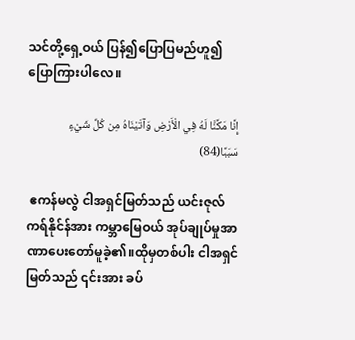သင်တို့ရှေ့ဝယ် ပြန်၍ပြောပြမည်ဟူ၍ ပြောကြားပါလေ။

إِنَّا مَكَّنَّا لَهُ فِي الْأَرْضِ وَآتَيْنَاهُ مِن كُلِّ شَيْءٍ سَبَبًا(84)

 ဧကန်မလွဲ ငါအရှင်မြတ်သည် ယင်းဇုလ်ကရ်နိုင်န်အား ကမ္ဘာမြေဝယ် အုပ်ချုပ်မှုအာဏာပေးတော်မူခဲ့၏။ထိုမှတစ်ပါး ငါအရှင်မြတ်သည် ၎င်းအား ခပ်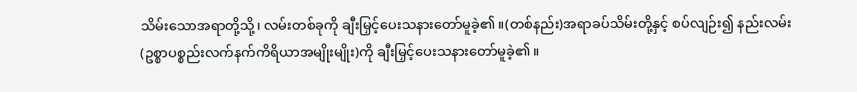သိမ်းသောအရာတို့သို့၊ လမ်းတစ်ခုကို ချီးမြှင့်ပေးသနားတော်မူခဲ့၏။(တစ်နည်း)အရာခပ်သိမ်းတို့နှင့် စပ်လျဉ်း၍ နည်းလမ်း(ဥစ္စာပစ္စည်းလက်နက်ကိရိယာအမျိုးမျိုး)ကို ချီးမြှင့်ပေးသနားတော်မူခဲ့၏။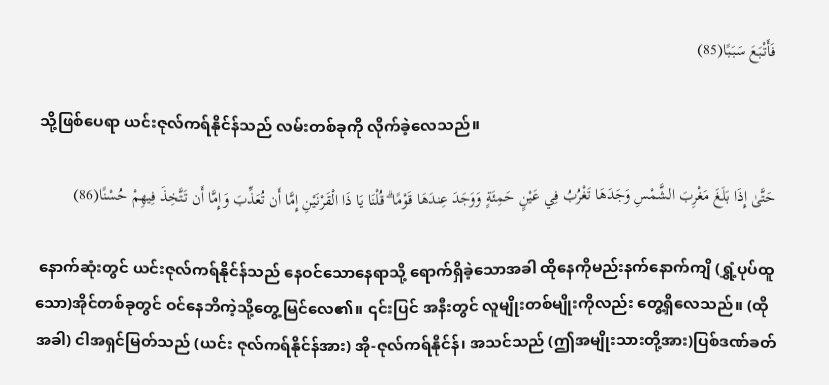فَأَتْبَعَ سَبَبًا(85)

 သို့ဖြစ်ပေရာ ယင်းဇုလ်ကရ်နိုင်န်သည် လမ်းတစ်ခုကို လိုက်ခဲ့လေသည်။

حَتَّىٰ إِذَا بَلَغَ مَغْرِبَ الشَّمْسِ وَجَدَهَا تَغْرُبُ فِي عَيْنٍ حَمِئَةٍ وَوَجَدَ عِندَهَا قَوْمًا ۗ قُلْنَا يَا ذَا الْقَرْنَيْنِ إِمَّا أَن تُعَذِّبَ وَإِمَّا أَن تَتَّخِذَ فِيهِمْ حُسْنًا(86)

 နောက်ဆုံးတွင် ယင်းဇုလ်ကရ်နိုင်န်သည် နေဝင်သောနေရာသို့ ရောက်ရှိခဲ့သောအခါ ထိုနေကိုမည်းနက်နောက်ကျိ (ရွှံ့ပုပ်ထူသော)အိုင်တစ်ခုတွင် ဝင်နေဘိကဲ့သို့တွေ့မြင်လေ၏။ ၎င်းပြင် အနီးတွင် လူမျိုးတစ်မျိုးကိုလည်း တွေ့ရှိလေသည်။ (ထိုအခါ) ငါအရှင်မြတ်သည် (ယင်း ဇုလ်ကရ်နိုင်န်အား) အို-ဇုလ်ကရ်နိုင်န်၊ အသင်သည် (ဤအမျိုးသားတို့အား)ပြစ်ဒဏ်ခတ်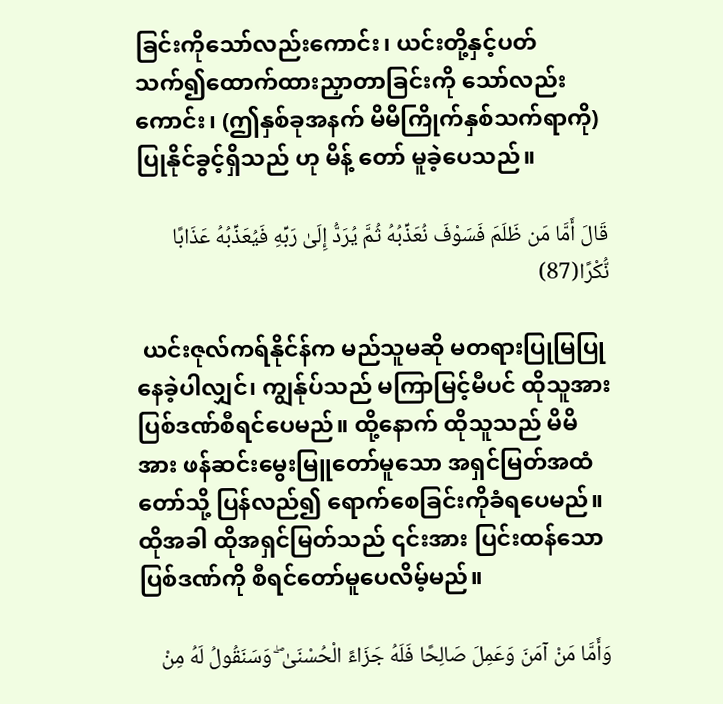ခြင်းကိုသော်လည်းကောင်း၊ ယင်းတို့နှင့်ပတ် သက်၍ထောက်ထားညှာတာခြင်းကို သော်လည်းကောင်း၊ (ဤနှစ်ခုအနက် မိမိကြိုက်နှစ်သက်ရာကို) ပြုနိုင်ခွင့်ရှိသည် ဟု မိန့် တော် မူခဲ့ပေသည်။

قَالَ أَمَّا مَن ظَلَمَ فَسَوْفَ نُعَذِّبُهُ ثُمَّ يُرَدُّ إِلَىٰ رَبِّهِ فَيُعَذِّبُهُ عَذَابًا نُّكْرًا(87)

 ယင်းဇုလ်ကရ်နိုင်န်က မည်သူမဆို မတရားပြုမြပြုနေခဲ့ပါလျှင်၊ ကျွန်ုပ်သည် မကြာမြင့်မီပင် ထိုသူအား ပြစ်ဒဏ်စီရင်ပေမည်။ ထို့နောက် ထိုသူသည် မိမိအား ဖန်ဆင်းမွေးမြူတော်မူသော အရှင်မြတ်အထံတော်သို့ ပြန်လည်၍ ရောက်စေခြင်းကိုခံရပေမည်။ ထိုအခါ ထိုအရှင်မြတ်သည် ၎င်းအား ပြင်းထန်သော ပြစ်ဒဏ်ကို စီရင်တော်မူပေလိမ့်မည်။

وَأَمَّا مَنْ آمَنَ وَعَمِلَ صَالِحًا فَلَهُ جَزَاءً الْحُسْنَىٰ ۖ وَسَنَقُولُ لَهُ مِنْ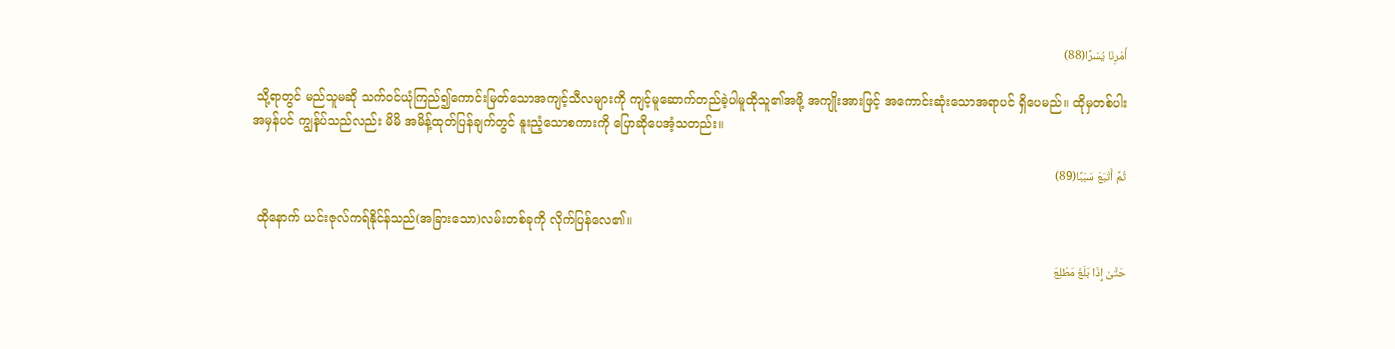أَمْرِنَا يُسْرًا(88)

 သို့ရာတွင် မည်သူမဆို သက်ဝင်ယုံကြည်၍ကောင်းမြတ်သောအကျင့်သီလများကို ကျင့်မူဆောက်တည်ခဲ့ပါမူထိုသူ၏အဖို့ အကျိုးအားဖြင့် အကောင်းဆုံးသောအရာပင် ရှိပေမည်။ ထိုမှတစ်ပါး အမှန်ပင် ကျွန်ုပ်သည်လည်း မိမိ အမိန့်ထုတ်ပြန်ချက်တွင် နူးညံ့သောစကားကို ပြောဆိုပေအံ့သတည်း။

ثُمَّ أَتْبَعَ سَبَبًا(89)

 ထိုနောက် ယင်းဇုလ်ကရ်နိုင်န်သည်(အခြားသော)လမ်းတစ်ခုကို လိုက်ပြန်လေ၏။

حَتَّىٰ إِذَا بَلَغَ مَطْلِعَ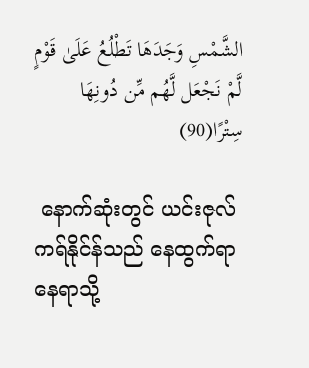الشَّمْسِ وَجَدَهَا تَطْلُعُ عَلَىٰ قَوْمٍ لَّمْ نَجْعَل لَّهُم مِّن دُونِهَا سِتْرًا(90)

 နောက်ဆုံးတွင် ယင်းဇုလ်ကရ်နိုင်န်သည် နေထွက်ရာနေရာသို့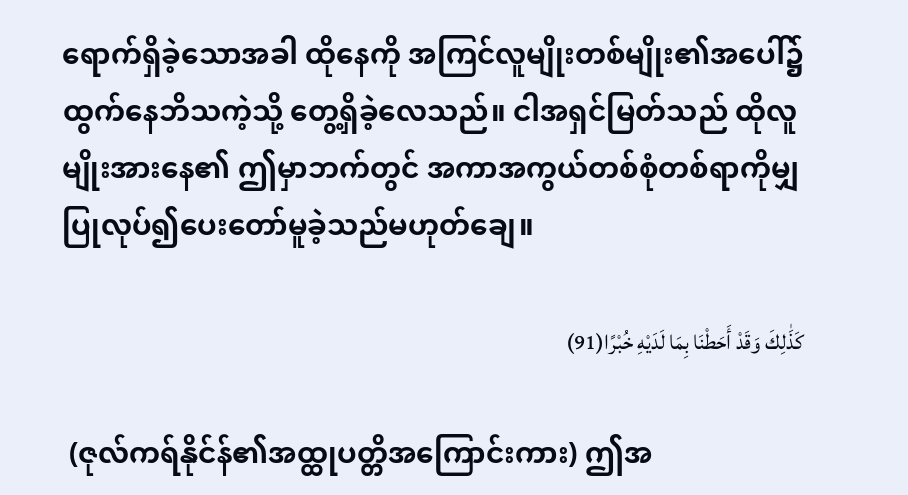ရောက်ရှိခဲ့သောအခါ ထိုနေကို အကြင်လူမျိုးတစ်မျိုး၏အပေါ်၌ ထွက်နေဘိသကဲ့သို့ တွေ့ရှိခဲ့လေသည်။ ငါအရှင်မြတ်သည် ထိုလူမျိုးအားနေ၏ ဤမှာဘက်တွင် အကာအကွယ်တစ်စုံတစ်ရာကိုမျှ ပြုလုပ်၍ပေးတော်မူခဲ့သည်မဟုတ်ချေ။

كَذَٰلِكَ وَقَدْ أَحَطْنَا بِمَا لَدَيْهِ خُبْرًا(91)

 (ဇုလ်ကရ်နိုင်န်၏အထ္ထုပတ္တိအကြောင်းကား) ဤအ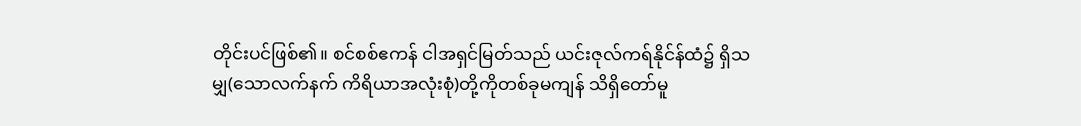တိုင်းပင်ဖြစ်၏။ စင်စစ်ဧကန် ငါအရှင်မြတ်သည် ယင်းဇုလ်ကရ်နိုင်န်ထံ၌ ရှိသမျှ(သောလက်နက် ကိရိယာအလုံးစုံ)တို့ကိုတစ်ခုမကျန် သိရှိတော်မူ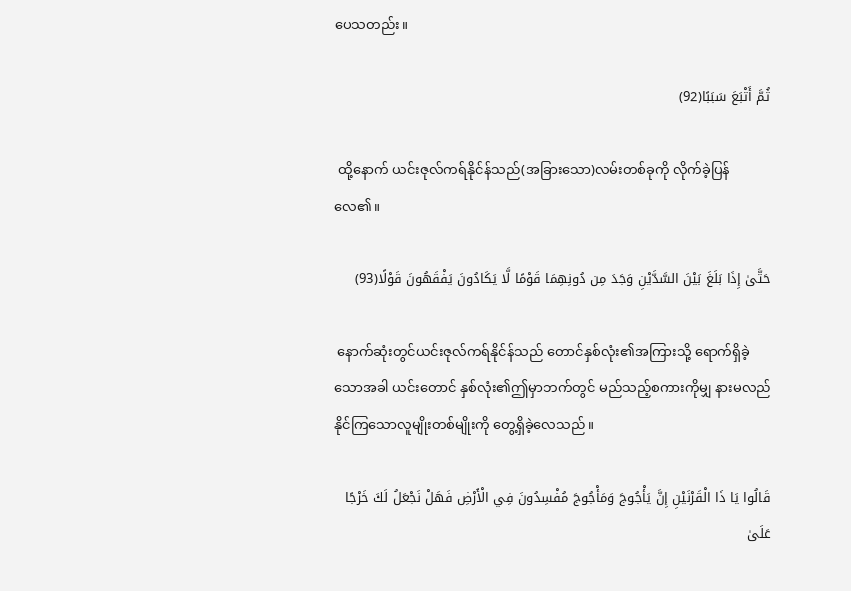ပေသတည်း။

ثُمَّ أَتْبَعَ سَبَبًا(92)

 ထို့နောက် ယင်းဇုလ်ကရ်နိုင်န်သည်(အခြားသော)လမ်းတစ်ခုကို လိုက်ခဲ့ပြန်လေ၏။

حَتَّىٰ إِذَا بَلَغَ بَيْنَ السَّدَّيْنِ وَجَدَ مِن دُونِهِمَا قَوْمًا لَّا يَكَادُونَ يَفْقَهُونَ قَوْلًا(93)

 နောက်ဆုံးတွင်ယင်းဇုလ်ကရ်နိုင်န်သည် တောင်နှစ်လုံး၏အကြားသို့ ရောက်ရှိခဲ့သောအခါ ယင်းတောင် နှစ်လုံး၏ဤမှာဘက်တွင် မည်သည့်စကားကိုမျှ နားမလည်နိုင်ကြသောလူမျိုးတစ်မျိုးကို တွေ့ရှိခဲ့လေသည်။

قَالُوا يَا ذَا الْقَرْنَيْنِ إِنَّ يَأْجُوجَ وَمَأْجُوجَ مُفْسِدُونَ فِي الْأَرْضِ فَهَلْ نَجْعَلُ لَكَ خَرْجًا عَلَىٰ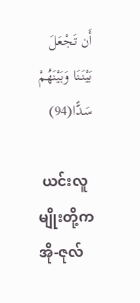أَن تَجْعَلَ بَيْنَنَا وَبَيْنَهُمْ سَدًّا(94)

 ယင်းလူမျိုးတို့က အို-ဇုလ်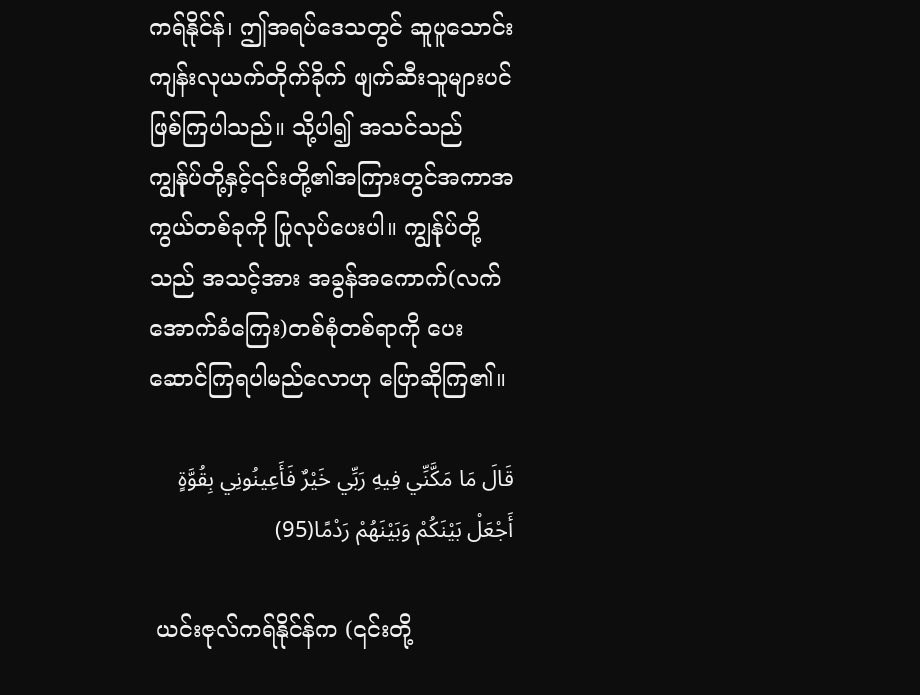ကရ်နိုင်န်၊ ဤအရပ်ဒေသတွင် ဆူပူသောင်းကျန်းလုယက်တိုက်ခိုက် ဖျက်ဆီးသူများပင် ဖြစ်ကြပါသည်။ သို့ပါ၍ အသင်သည် ကျွန်ုပ်တို့နှင့်၎င်းတို့၏အကြားတွင်အကာအကွယ်တစ်ခုကို ပြုလုပ်ပေးပါ။ ကျွန်ုပ်တို့သည် အသင့်အား အခွန်အကောက်(လက်အောက်ခံကြေး)တစ်စုံတစ်ရာကို ပေးဆောင်ကြရပါမည်လောဟု ပြောဆိုကြ၏။

قَالَ مَا مَكَّنِّي فِيهِ رَبِّي خَيْرٌ فَأَعِينُونِي بِقُوَّةٍ أَجْعَلْ بَيْنَكُمْ وَبَيْنَهُمْ رَدْمًا(95)

 ယင်းဇုလ်ကရ်နိုင်န်က (၎င်းတို့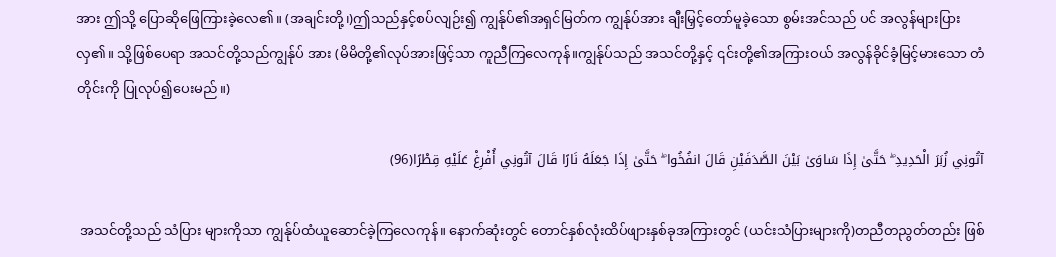အား ဤသို့ ပြောဆိုဖြေကြားခဲ့လေ၏။ (အချင်းတို့၊)ဤသည်နှင့်စပ်လျဉ်း၍ ကျွန်ုပ်၏အရှင်မြတ်က ကျွန်ုပ်အား ချီးမြှင့်တော်မူခဲ့သော စွမ်းအင်သည် ပင် အလွန်များပြားလှ၏။ သို့ဖြစ်ပေရာ အသင်တို့သည်ကျွန်ုပ် အား (မိမိတို့၏လုပ်အားဖြင့်သာ ကူညီကြလေကုန်။ကျွန်ုပ်သည် အသင်တို့နှင့် ၎င်းတို့၏အကြားဝယ် အလွန်ခိုင်ခံ့မြင့်မားသော တံတိုင်းကို ပြုလုပ်၍ပေးမည်။)

آتُونِي زُبَرَ الْحَدِيدِ ۖ حَتَّىٰ إِذَا سَاوَىٰ بَيْنَ الصَّدَفَيْنِ قَالَ انفُخُوا ۖ حَتَّىٰ إِذَا جَعَلَهُ نَارًا قَالَ آتُونِي أُفْرِغْ عَلَيْهِ قِطْرًا(96)

 အသင်တို့သည် သံပြား များကိုသာ ကျွန်ုပ်ထံယူဆောင်ခဲ့ကြလေကုန်။ နောက်ဆုံးတွင် တောင်နှစ်လုံးထိပ်ဖျားနှစ်ခုအကြားတွင် (ယင်းသံပြားများကို)တညီတညွတ်တည်း ဖြစ်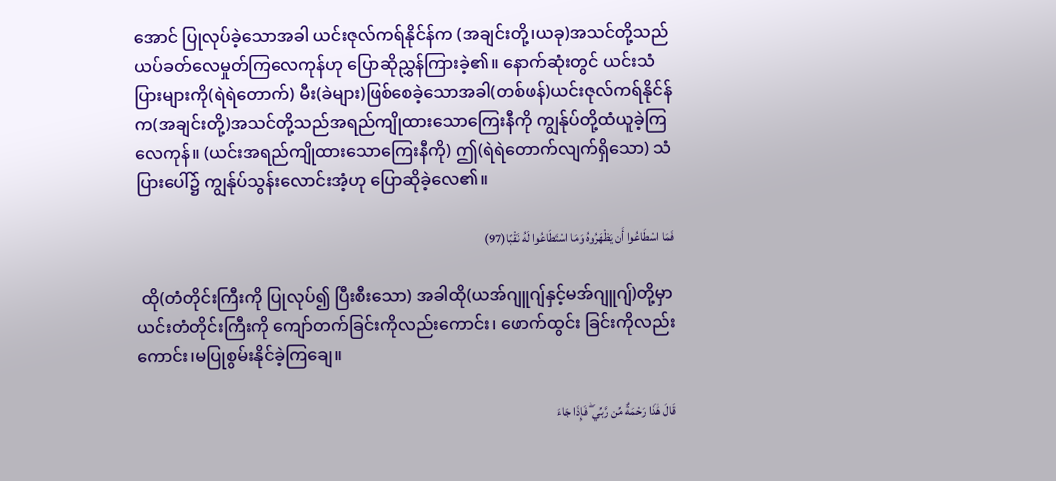အောင် ပြုလုပ်ခဲ့သောအခါ ယင်းဇုလ်ကရ်နိုင်န်က (အချင်းတို့၊ယခု)အသင်တို့သည် ယပ်ခတ်လေမှုတ်ကြလေကုန်ဟု ပြောဆိုညွှန်ကြားခဲ့၏။ နောက်ဆုံးတွင် ယင်းသံပြားများကို(ရဲရဲတောက်) မီး(ခဲများ)ဖြစ်စေခဲ့သောအခါ(တစ်ဖန်)ယင်းဇုလ်ကရ်နိုင်န်က(အချင်းတို့)အသင်တို့သည်အရည်ကျိုထားသောကြေးနီကို ကျွန်ုပ်တို့ထံယူခဲ့ကြလေကုန်။ (ယင်းအရည်ကျိုထားသောကြေးနီကို) ဤ(ရဲရဲတောက်လျက်ရှိသော) သံပြားပေါ်၌ ကျွန်ုပ်သွန်းလောင်းအံ့ဟု ပြောဆိုခဲ့လေ၏။

فَمَا اسْطَاعُوا أَن يَظْهَرُوهُ وَمَا اسْتَطَاعُوا لَهُ نَقْبًا(97)

 ထို(တံတိုင်းကြီးကို ပြုလုပ်၍ ပြီးစီးသော) အခါထို(ယအ်ဂျူဂျ်နှင့်မအ်ဂျူဂျ်)တို့မှာ ယင်းတံတိုင်းကြီးကို ကျော်တက်ခြင်းကိုလည်းကောင်း၊ ဖောက်ထွင်း ခြင်းကိုလည်းကောင်း၊မပြုစွမ်းနိုင်ခဲ့ကြချေ။

قَالَ هَٰذَا رَحْمَةٌ مِّن رَّبِّي ۖ فَإِذَا جَاءَ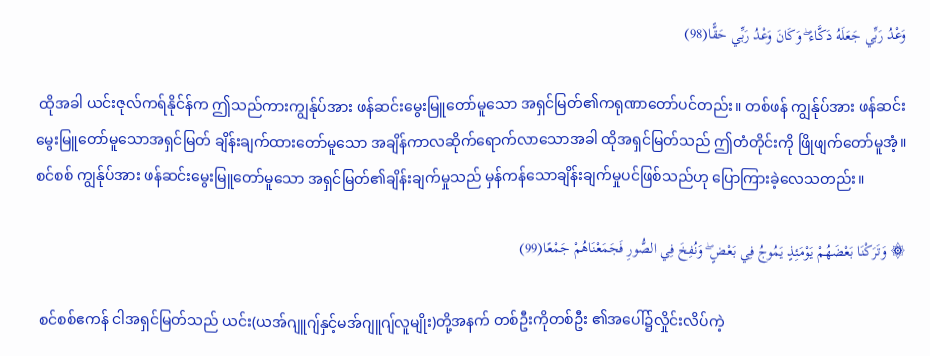وَعْدُ رَبِّي جَعَلَهُ دَكَّاءَ ۖ وَكَانَ وَعْدُ رَبِّي حَقًّا(98)

 ထိုအခါ ယင်းဇုလ်ကရ်နိုင်န်က ဤသည်ကားကျွန်ုပ်အား ဖန်ဆင်းမွေးမြူတော်မူသော အရှင်မြတ်၏ကရုဏာတော်ပင်တည်း။ တစ်ဖန် ကျွန်ုပ်အား ဖန်ဆင်းမွေးမြူတော်မူသောအရှင်မြတ် ချိန်းချက်ထားတော်မူသော အချိန်ကာလဆိုက်ရောက်လာသောအခါ ထိုအရှင်မြတ်သည် ဤတံတိုင်းကို ဖြိုဖျက်တော်မူအံ့။ စင်စစ် ကျွန်ုပ်အား ဖန်ဆင်းမွေးမြူတော်မူသော အရှင်မြတ်၏ချိန်းချက်မှုသည် မှန်ကန်သောချိန်းချက်မှုပင်ဖြစ်သည်ဟု ပြောကြားခဲ့လေသတည်း။

۞ وَتَرَكْنَا بَعْضَهُمْ يَوْمَئِذٍ يَمُوجُ فِي بَعْضٍ ۖ وَنُفِخَ فِي الصُّورِ فَجَمَعْنَاهُمْ جَمْعًا(99)

 စင်စစ်ဧကန် ငါအရှင်မြတ်သည် ယင်း(ယအ်ဂျူဂျ်နှင့်မအ်ဂျူဂျ်လူမျိုး)တို့အနက် တစ်ဦးကိုတစ်ဦး ၏အပေါ်၌လှိုင်းလိပ်ကဲ့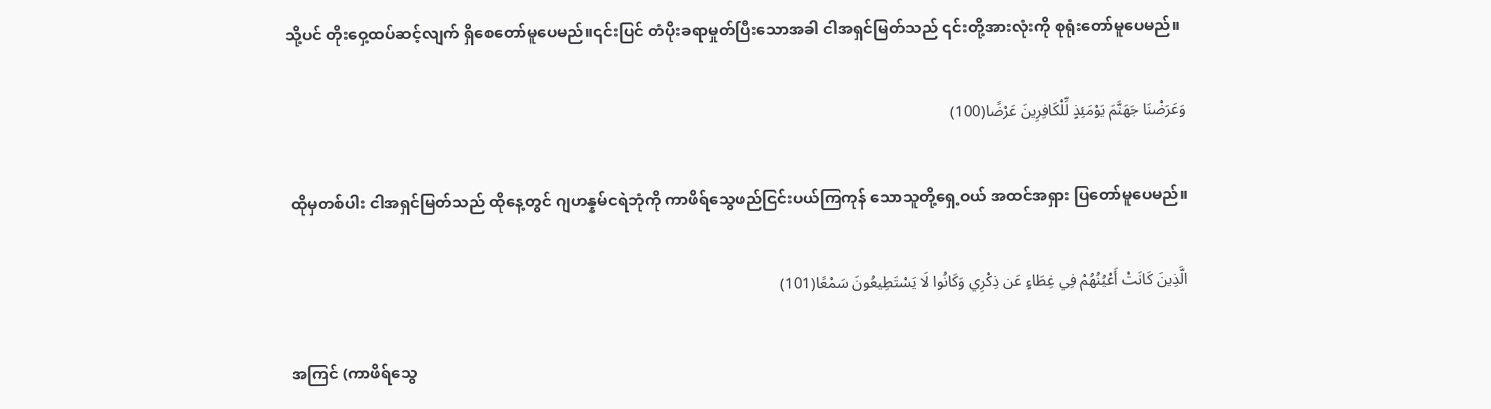သို့ပင် တိုးဝှေ့ထပ်ဆင့်လျက် ရှိစေတော်မူပေမည်။၎င်းပြင် တံပိုးခရာမှုတ်ပြီးသောအခါ ငါအရှင်မြတ်သည် ၎င်းတို့အားလုံးကို စုရုံးတော်မူပေမည်။

وَعَرَضْنَا جَهَنَّمَ يَوْمَئِذٍ لِّلْكَافِرِينَ عَرْضًا(100)

 ထိုမှတစ်ပါး ငါအရှင်မြတ်သည် ထိုနေ့တွင် ဂျဟန္နမ်ငရဲဘုံကို ကာဖိရ်သွေဖည်ငြင်းပယ်ကြကုန် သောသူတို့ရှေ့ဝယ် အထင်အရှား ပြတော်မူပေမည်။

الَّذِينَ كَانَتْ أَعْيُنُهُمْ فِي غِطَاءٍ عَن ذِكْرِي وَكَانُوا لَا يَسْتَطِيعُونَ سَمْعًا(101)

 အကြင် (ကာဖိရ်သွေ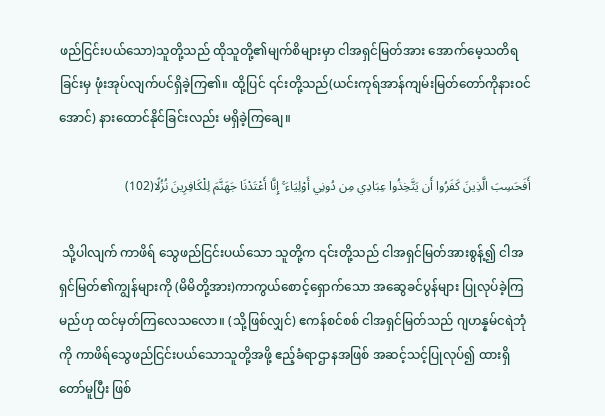ဖည်ငြင်းပယ်သော)သူတို့သည် ထိုသူတို့၏မျက်စိများမှာ ငါအရှင်မြတ်အား အောက်မေ့သတိရခြင်းမှ ဖုံးအုပ်လျက်ပင်ရှိခဲ့ကြ၏။ ထို့ပြင် ၎င်းတို့သည်(ယင်းကုရ်အာန်ကျမ်းမြတ်တော်ကိုနားဝင်အောင်) နားထောင်နိုင်ခြင်းလည်း မရှိခဲ့ကြချေ။

أَفَحَسِبَ الَّذِينَ كَفَرُوا أَن يَتَّخِذُوا عِبَادِي مِن دُونِي أَوْلِيَاءَ ۚ إِنَّا أَعْتَدْنَا جَهَنَّمَ لِلْكَافِرِينَ نُزُلًا(102)

 သို့ပါလျက် ကာဖိရ် သွေဖည်ငြင်းပယ်သော သူတို့က ၎င်းတို့သည် ငါအရှင်မြတ်အားစွန့်၍ ငါအရှင်မြတ်၏ကျွန်များကို (မိမိတို့အား)ကာကွယ်စောင့်ရှောက်သော အဆွေခင်ပွန်များ ပြုလုပ်ခဲ့ကြမည်ဟု ထင်မှတ်ကြလေသလော။ (သို့ဖြစ်လျှင်) ဧကန်စင်စစ် ငါအရှင်မြတ်သည် ဂျဟန္နမ်ငရဲဘုံကို ကာဖိရ်သွေဖည်ငြင်းပယ်သောသူတို့အဖို့ ဧည့်ခံရာဌာနအဖြစ် အဆင့်သင့်ပြုလုပ်၍ ထားရှိတော်မူပြီး ဖြစ်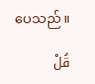ပေသည်။

قُلْ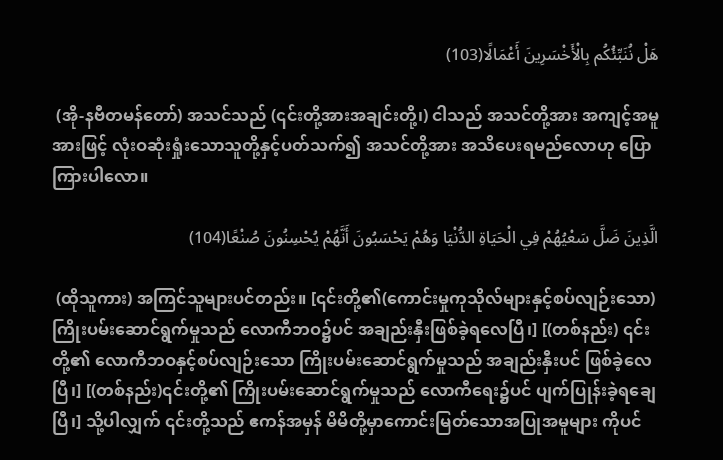هَلْ نُنَبِّئُكُم بِالْأَخْسَرِينَ أَعْمَالًا(103)

 (အို-နဗီတမန်တော်) အသင်သည် (၎င်းတို့အားအချင်းတို့၊) ငါသည် အသင်တို့အား အကျင့်အမူအားဖြင့် လုံးဝဆုံးရှုံးသောသူတို့နှင့်ပတ်သက်၍ အသင်တို့အား အသိပေးရမည်လောဟု ပြောကြားပါလော။

الَّذِينَ ضَلَّ سَعْيُهُمْ فِي الْحَيَاةِ الدُّنْيَا وَهُمْ يَحْسَبُونَ أَنَّهُمْ يُحْسِنُونَ صُنْعًا(104)

 (ထိုသူကား) အကြင်သူများပင်တည်း။ [၎င်းတို့၏(ကောင်းမှုကုသိုလ်များနှင့်စပ်လျဉ်းသော)ကြိုးပမ်းဆောင်ရွက်မှုသည် လောကီဘဝ၌ပင် အချည်းနှီးဖြစ်ခဲ့ရလေပြီ၊] [(တစ်နည်း) ၎င်းတို့၏ လောကီဘဝနှင့်စပ်လျဉ်းသော ကြိုးပမ်းဆောင်ရွက်မှုသည် အချည်းနှီးပင် ဖြစ်ခဲ့လေပြီ၊] [(တစ်နည်း)၎င်းတို့၏ ကြိုးပမ်းဆောင်ရွက်မှုသည် လောကီရေး၌ပင် ပျက်ပြုန်းခဲ့ရချေပြီ၊] သို့ပါလျှက် ၎င်းတို့သည် ဧကန်အမှန် မိမိတို့မှာကောင်းမြတ်သောအပြုအမူများ ကိုပင်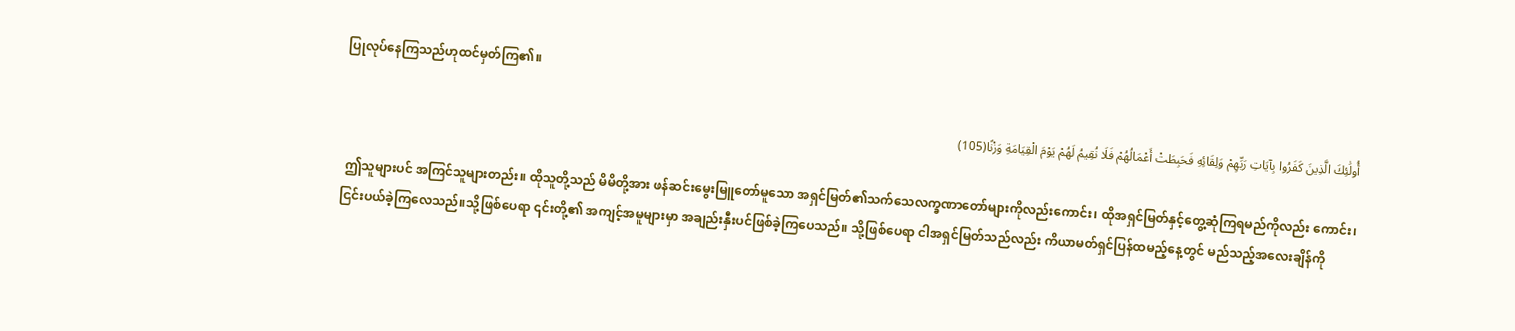ပြုလုပ်နေကြသည်ဟုထင်မှတ်ကြ၏။

أُولَٰئِكَ الَّذِينَ كَفَرُوا بِآيَاتِ رَبِّهِمْ وَلِقَائِهِ فَحَبِطَتْ أَعْمَالُهُمْ فَلَا نُقِيمُ لَهُمْ يَوْمَ الْقِيَامَةِ وَزْنًا(105)

 ဤသူများပင် အကြင်သူများတည်း။ ထိုသူတို့သည် မိမိတို့အား ဖန်ဆင်းမွေးမြူတော်မူသော အရှင်မြတ်၏သက်သေလက္ခဏာတော်များကိုလည်းကောင်း၊ ထိုအရှင်မြတ်နှင့်တွေ့ဆုံကြရမည်ကိုလည်း ကောင်း၊ ငြင်းပယ်ခဲ့ကြလေသည်။သို့ဖြစ်ပေရာ ၎င်းတို့၏ အကျင့်အမူများမှာ အချည်းနှီးပင်ဖြစ်ခဲ့ကြပေသည်။ သို့ဖြစ်ပေရာ ငါအရှင်မြတ်သည်လည်း ကိယာမတ်ရှင်ပြန်ထမည့်နေ့တွင် မည်သည့်အလေးချိန်ကို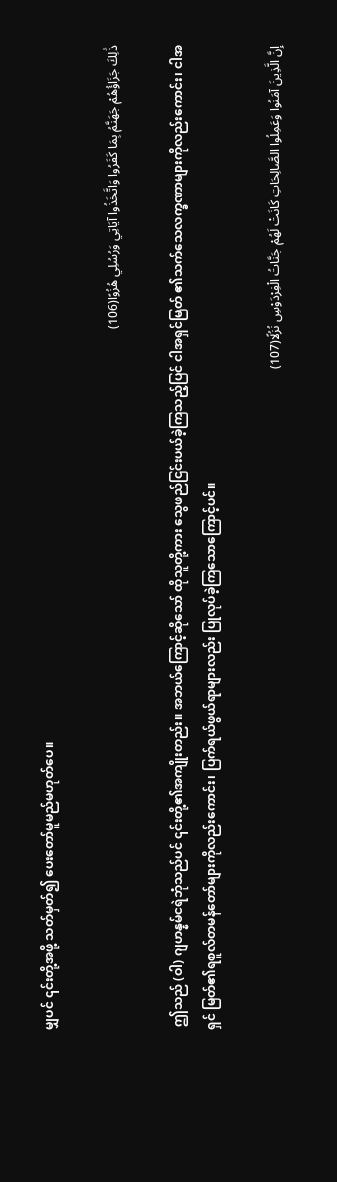မျှပင် ၎င်းတို့အဖို့ သတ်မှတ်၍ ပေးတော်မူမည်မဟုတ်ပေ။

ذَٰلِكَ جَزَاؤُهُمْ جَهَنَّمُ بِمَا كَفَرُوا وَاتَّخَذُوا آيَاتِي وَرُسُلِي هُزُوًا(106)

 ဤသည် (ဝါ) ဂျဟန္နမ်ငရဲဘုံသည်ပင် ၎င်းတို့၏အကျိုးတည်း။ အဘယ်ကြောင့်ဆိုသော် ထိုသူတို့ကား သွေဖည်ငြင်းပယ်ခဲ့ကြသည့်ပြင် ငါအရှင်မြတ် ၏သက်သေလက္ခဏာများကိုလည်းကောင်း၊ ငါအရှင် မြတ်၏ရစူလ်တမန်တော်များကိုလည်းကောင်း၊ ပြက်ရယ်ဖွယ်ရာများလည်း ပြုလုပ်ခဲ့ကြသောကြောင့်ပင်။

إِنَّ الَّذِينَ آمَنُوا وَعَمِلُوا الصَّالِحَاتِ كَانَتْ لَهُمْ جَنَّاتُ الْفِرْدَوْسِ نُزُلًا(107)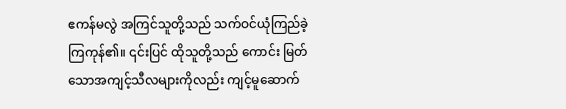ဧကန်မလွဲ အကြင်သူတို့သည် သက်ဝင်ယုံကြည်ခဲ့ကြကုန်၏။ ၎င်းပြင် ထိုသူတို့သည် ကောင်း မြတ်သောအကျင့်သီလများကိုလည်း ကျင့်မူဆောက်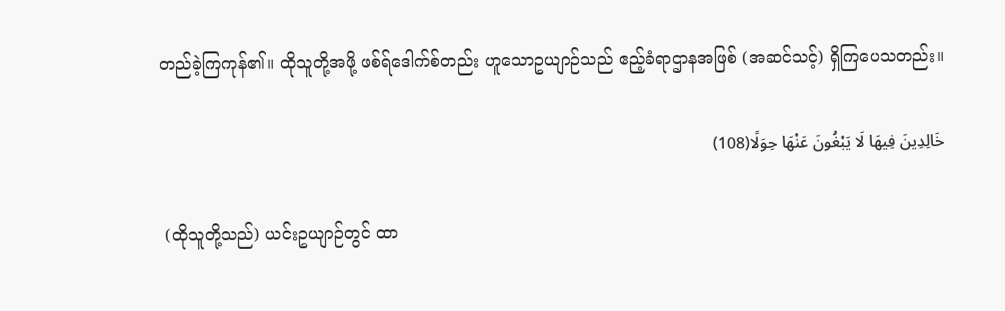တည်ခဲ့ကြကုန်၏။ ထိုသူတို့အဖို့ ဖစ်ရ်ဒေါက်စ်တည်း ဟူသောဥယျာဉ်သည် ဧည့်ခံရာဌာနအဖြစ် (အဆင်သင့်) ရှိကြပေသတည်း။

خَالِدِينَ فِيهَا لَا يَبْغُونَ عَنْهَا حِوَلًا(108)

 (ထိုသူတို့သည်) ယင်းဥယျာဉ်တွင် ထာ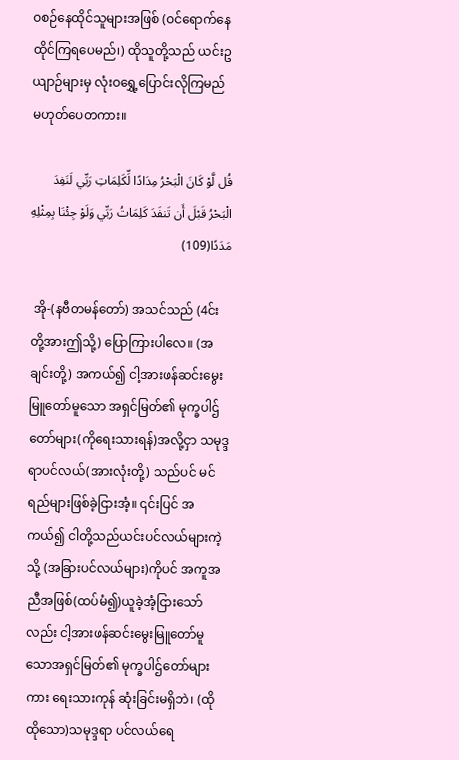ဝစဉ်နေထိုင်သူများအဖြစ် (ဝင်ရောက်နေထိုင်ကြရပေမည်၊) ထိုသူတို့သည် ယင်းဥယျာဉ်များမှ လုံးဝရွှေ့ပြောင်းလိုကြမည် မဟုတ်ပေတကား။

قُل لَّوْ كَانَ الْبَحْرُ مِدَادًا لِّكَلِمَاتِ رَبِّي لَنَفِدَ الْبَحْرُ قَبْلَ أَن تَنفَدَ كَلِمَاتُ رَبِّي وَلَوْ جِئْنَا بِمِثْلِهِ مَدَدًا(109)

 အို-(နဗီတမန်တော်) အသင်သည် (4င်းတို့အားဤသို့) ပြောကြားပါလေ။ (အချင်းတို့) အကယ်၍ ငါ့အားဖန်ဆင်းမွေးမြူတော်မူသော အရှင်မြတ်၏ မုက္ခပါဌ်တော်များ(ကိုရေးသားရန်)အလို့ငှာ သမုဒ္ဒရာပင်လယ်(အားလုံးတို့) သည်ပင် မင်ရည်များဖြစ်ခဲ့ငြားအံ့။ ၎င်းပြင် အကယ်၍ ငါတို့သည်ယင်းပင်လယ်များကဲ့သို့ (အခြားပင်လယ်များ)ကိုပင် အကူအညီအဖြစ်(ထပ်မံ၍)ယူခဲ့အံ့ငြားသော်လည်း ငါ့အားဖန်ဆင်းမွေးမြူတော်မူသောအရှင်မြတ်၏ မုက္ခပါဌ်တော်များကား ရေးသားကုန် ဆုံးခြင်းမရှိဘဲ၊ (ထိုထိုသော)သမုဒ္ဒရာ ပင်လယ်ရေ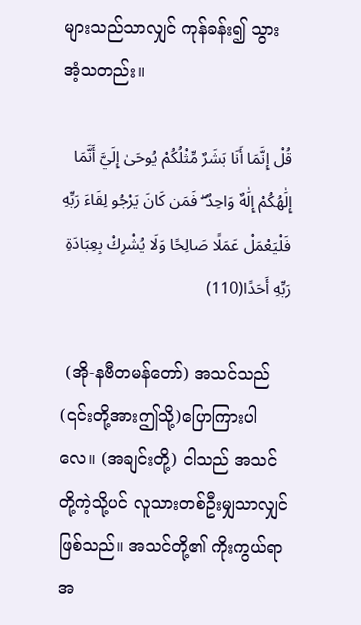များသည်သာလျှင် ကုန်ခန်း၍ သွားအံ့သတည်း။

قُلْ إِنَّمَا أَنَا بَشَرٌ مِّثْلُكُمْ يُوحَىٰ إِلَيَّ أَنَّمَا إِلَٰهُكُمْ إِلَٰهٌ وَاحِدٌ ۖ فَمَن كَانَ يَرْجُو لِقَاءَ رَبِّهِ فَلْيَعْمَلْ عَمَلًا صَالِحًا وَلَا يُشْرِكْ بِعِبَادَةِ رَبِّهِ أَحَدًا(110)

 (အို-နဗီတမန်တော်) အသင်သည် (၎င်းတို့အားဤသို့)ပြောကြားပါလေ။ (အချင်းတို့) ငါသည် အသင်တို့ကဲ့သို့ပင် လူသားတစ်ဦးမျှသာလျှင်ဖြစ်သည်။ အသင်တို့၏ ကိုးကွယ်ရာအ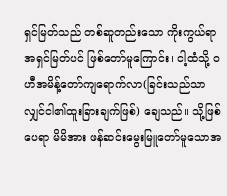ရှင်မြတ်သည် တစ်ဆူတည်းသော ကိုးကွယ်ရာအရှင်မြတ်ပင် ဖြစ်တော်မူကြောင်း၊ ငါ့ထံသို့ ဝဟီအမိန့်တော်ကျရောက်လာ(ခြင်းသည်သာလျှင်ငါ၏ထူးခြားချက်ဖြစ်) ချေသည်။ သို့ဖြစ်ပေရာ မိမိအား ဖန်ဆင်းမွေးမြူတော်မူသောအ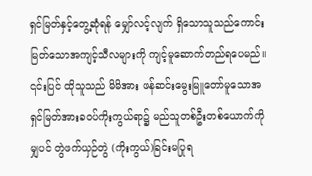ရှင်မြတ်နှင့်တွေ့ဆုံရန် မျှော်လင့်လျက် ရှိသောသူသည်ကောင်းမြတ်သောအကျင့်သီလများကို ကျင့်မူဆောက်တည်ရပေမည်။ ၎င်းပြင် ထိုသူသည် မိမိအား ဖန်ဆင်းမွေးမြူတော်မူသောအရှင်မြတ်အားခဝပ်ကိုးကွယ်ရာ၌ မည်သူတစ်ဦးတစ်ယောက်ကိုမျှပင် တွဲဖက်ယှဉ်တွဲ (ကိုးကွယ်)ခြင်းမပြုရ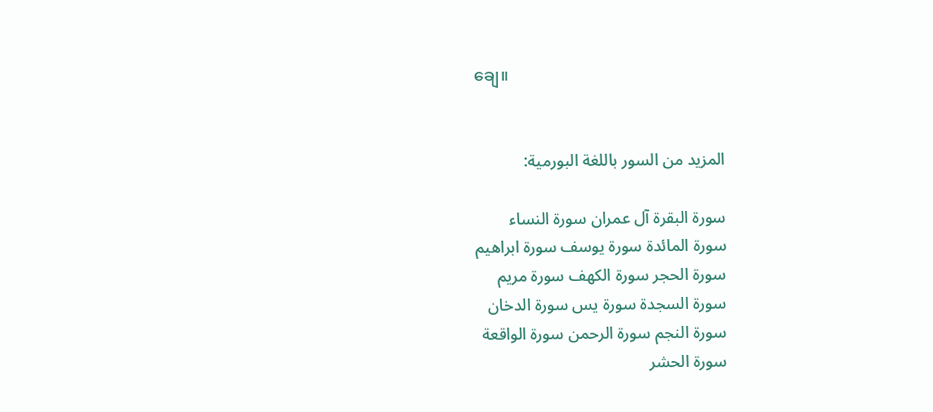ချေ။


المزيد من السور باللغة البورمية:

سورة البقرة آل عمران سورة النساء
سورة المائدة سورة يوسف سورة ابراهيم
سورة الحجر سورة الكهف سورة مريم
سورة السجدة سورة يس سورة الدخان
سورة النجم سورة الرحمن سورة الواقعة
سورة الحشر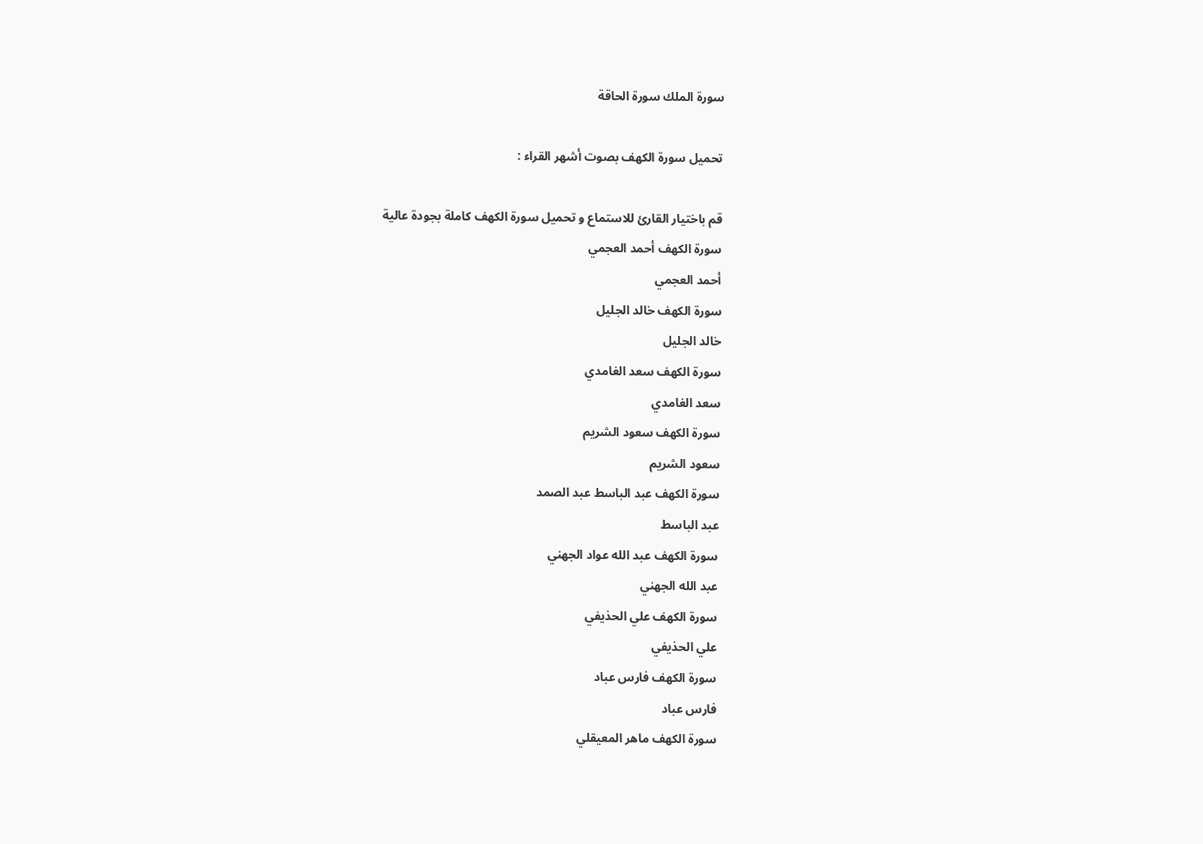سورة الملك سورة الحاقة

تحميل سورة الكهف بصوت أشهر القراء :

قم باختيار القارئ للاستماع و تحميل سورة الكهف كاملة بجودة عالية
سورة الكهف أحمد العجمي
أحمد العجمي
سورة الكهف خالد الجليل
خالد الجليل
سورة الكهف سعد الغامدي
سعد الغامدي
سورة الكهف سعود الشريم
سعود الشريم
سورة الكهف عبد الباسط عبد الصمد
عبد الباسط
سورة الكهف عبد الله عواد الجهني
عبد الله الجهني
سورة الكهف علي الحذيفي
علي الحذيفي
سورة الكهف فارس عباد
فارس عباد
سورة الكهف ماهر المعيقلي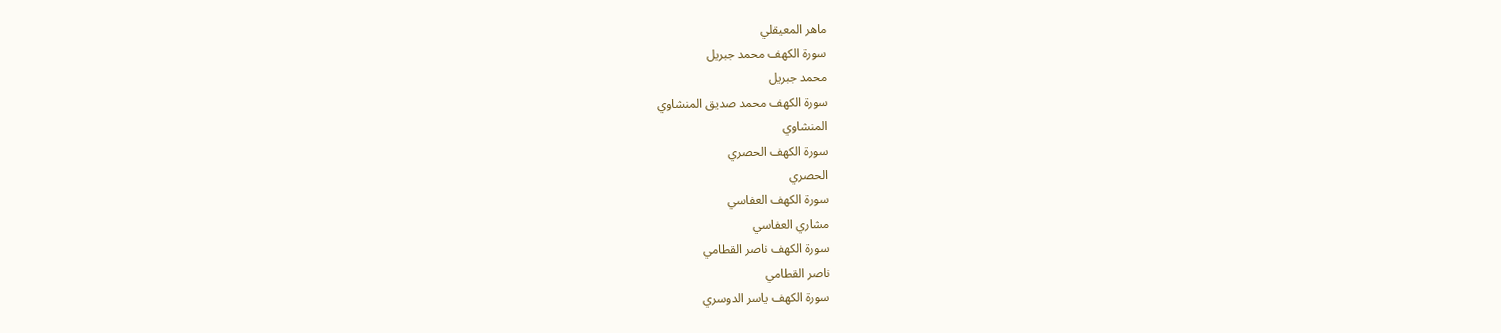ماهر المعيقلي
سورة الكهف محمد جبريل
محمد جبريل
سورة الكهف محمد صديق المنشاوي
المنشاوي
سورة الكهف الحصري
الحصري
سورة الكهف العفاسي
مشاري العفاسي
سورة الكهف ناصر القطامي
ناصر القطامي
سورة الكهف ياسر الدوسري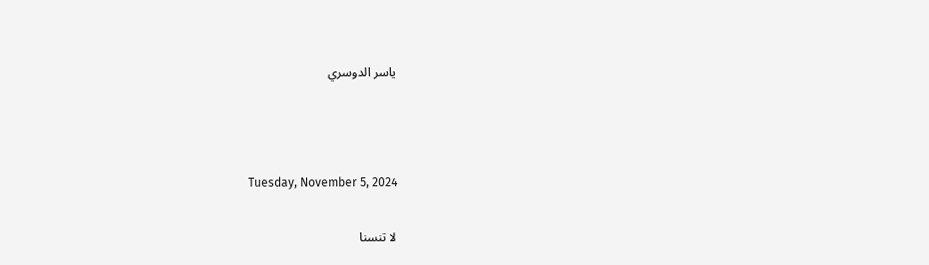ياسر الدوسري



Tuesday, November 5, 2024

لا تنسنا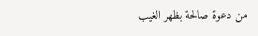من دعوة صالحة بظهر الغيب